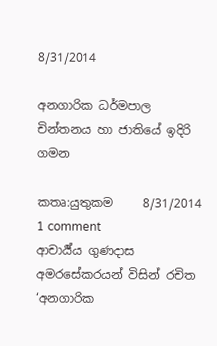8/31/2014

අනගාරික ධර්මපාල චින්තනය හා ජාතියේ ඉදිරි ගමන

කතෘ:යුතුකම     8/31/2014   1 comment
ආචාර්‍ය්ය ගුණදාස අමරසේකරයන් විසින් රචිත ‘අනගාරික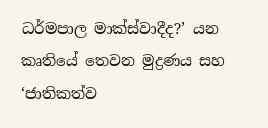ධර්මපාල මාක්ස්වාදීද?’ යන කෘතියේ තෙවන මුද්‍රණය සහ ‘ජාතිකත්ව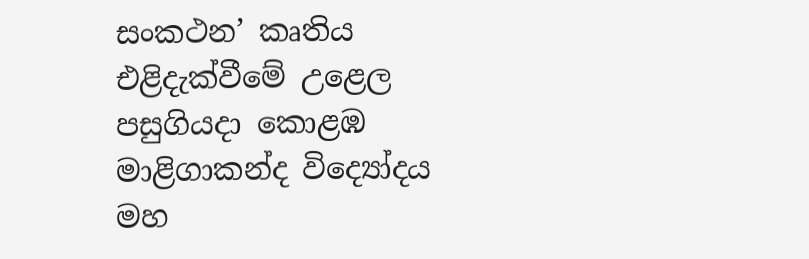සංකථන’ කෘතිය  එළිදැක්වීමේ උළෙල පසුගියදා කොළඹ මාළිගාකන්ද විද්‍යෝදය මහ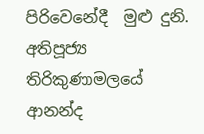පිරිවෙනේදී  මුළු දුනි. අතිපූජ්‍ය තිරිකුණාමලයේ ආනන්ද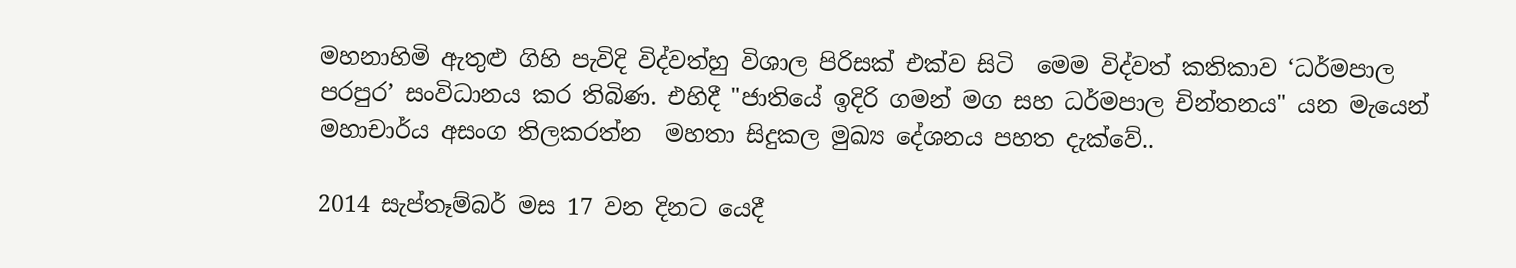මහනාහිමි ඇතුළු ගිහි පැවිදි විද්වත්හු විශාල පිරිසක් එක්ව සිටි  මෙම විද්වත් කතිකාව ‘ධර්මපාල පරපුර’ සංවිධානය කර තිබිණ. එහිදී "ජාතියේ ඉදිරි ගමන් මග සහ ධර්මපාල චින්තනය" යන මැයෙන් මහාචාර්ය අසංග තිලකරත්න  මහතා සිදුකල මුඛ්‍ය දේශනය පහත දැක්වේ..

2014 සැප්තෑම්බර් මස 17 වන දිනට යෙදී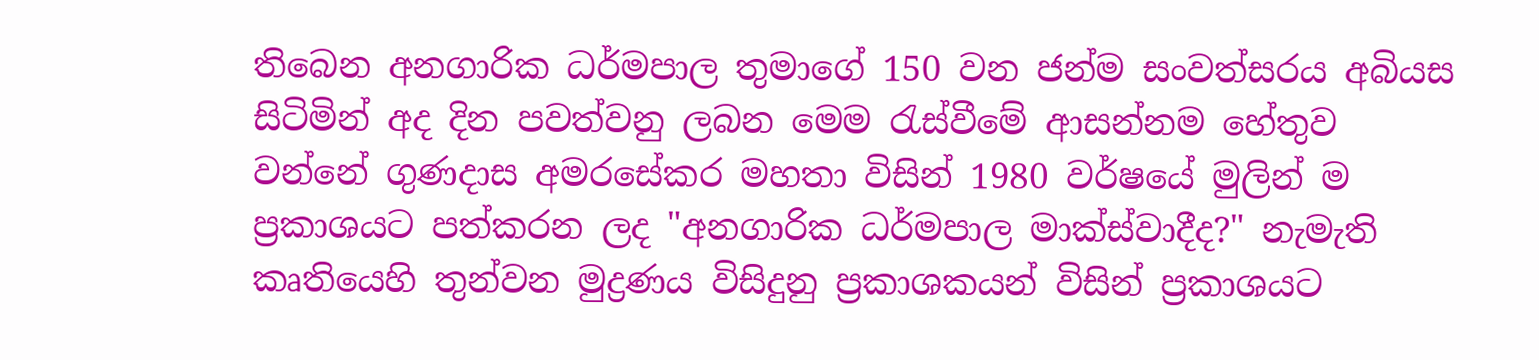තිබෙන අනගාරික ධර්මපාල තුමාගේ 150 වන ජන්ම සංවත්සරය අබියස සිටිමින් අද දින පවත්වනු ලබන මෙම රැස්වීමේ ආසන්නම හේතුව වන්නේ ගුණදාස අමරසේකර මහතා විසින් 1980 වර්ෂයේ මුලින් ම ප්‍රකාශයට පත්කරන ලද "අනගාරික ධර්මපාල මාක්ස්වාදීද?" නැමැති කෘතියෙහි තුන්වන මුද්‍රණය විසිදුනු ප්‍රකාශකයන් විසින් ප්‍රකාශයට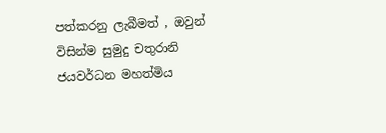පත්කරනු ලැබීමත් , ඔවුන් විසින්ම සුමුදු චතුරානි ජයවර්ධන මහත්මිය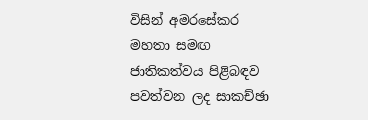විසින් අමරසේකර මහතා සමඟ ජාතිකත්වය පිළිබඳව පවත්වන ලද සාකච්ඡා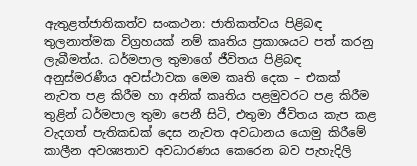ඇතුළත්ජාතිකත්ව සංකථන: ජාතිකත්වය පිළිබඳ තුලනාත්මක විග්‍රහයක් නම් කෘතිය ප්‍රකාශයට පත් කරනු ලැබීමත්ය. ධර්මපාල තුමාගේ ජීවිතය පිළිබඳ අනුස්මරණීය අවස්ථාවක මෙම කෘති දෙක – එකක් නැවත පළ කිරීම හා අනික් කෘතිය පළමුවරට පළ කිරීම තුළින් ධර්මපාල තුමා පෙනී සිටි, එතුමා ජීවිතය කැප කළ වැදගත් පැතිකඩක් දෙස නැවත අවධානය යොමු කිරීමේ කාලීන අවශ්‍යතාව අවධාරණය කෙරෙන බව පැහැදිලි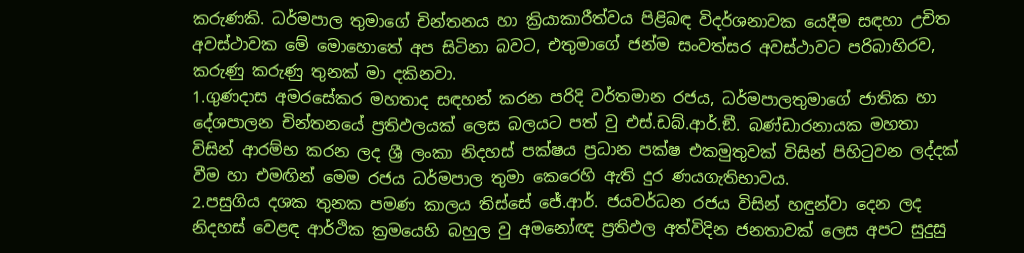කරුණකි. ධර්මපාල තුමාගේ චින්තනය හා ක්‍රියාකාරීත්වය පිළිබඳ විදර්ශනාවක යෙදීම සඳහා උචිත අවස්ථාවක මේ මොහොතේ අප සිටිනා බවට, එතුමාගේ ජන්ම සංවත්සර අවස්ථාවට පරිබාහිරව, කරුණු කරුණු තුනක් මා දකිනවා.
1.ගුණදාස අමරසේකර මහතාද සඳහන් කරන පරිදි වර්තමාන රජය, ධර්මපාලතුමාගේ ජාතික හා දේශපාලන චින්තනයේ ප්‍රතිඵලයක් ලෙස බලයට පත් වු එස්.ඩබ්.ආර්.ඞී. බණ්ඩාරනායක මහතා විසින් ආරම්භ කරන ලද ශ්‍රී ලංකා නිදහස් පක්ෂය ප්‍රධාන පක්ෂ එකමුතුවක් විසින් පිහිටුවන ලද්දක් වීම හා එමඟින් මෙම රජය ධර්මපාල තුමා කෙරෙහි ඇති දුර ණයගැතිභාවය.
2.පසුගිය දශක තුනක පමණ කාලය තිස්සේ ජේ.ආර්. ජයවර්ධන රජය විසින් හඳුන්වා දෙන ලද නිදහස් වෙළඳ ආර්ථික ක්‍රමයෙහි බහුල වු අමනෝඥ ප්‍රතිඵල අත්විදින ජනතාවක් ලෙස අපට සුදුසු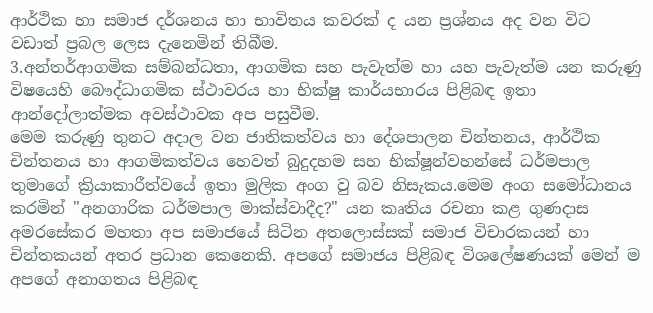ආර්ථික හා සමාජ දර්ශනය හා භාවිතය කවරක් ද යන ප්‍රශ්නය අද වන විට වඩාත් ප්‍රබල ලෙස දැනෙමින් තිබීම.
3.අන්තර්ආගමික සම්බන්ධතා, ආගමික සහ පැවැත්ම හා යහ පැවැත්ම යන කරුණු විෂයෙහි බෞද්ධාගමික ස්ථාවරය හා භික්ෂු කාර්යභාරය පිළිබඳ ඉතා ආන්දෝලාත්මක අවස්ථාවක අප පසුවීම.
මෙම කරුණු තුනට අදාල වන ජාතිකත්වය හා දේශපාලන චින්තනය, ආර්ථික චින්තනය හා ආගමිකත්වය හෙවත් බුදුදහම සහ භික්ෂූන්වහන්සේ ධර්මපාල තුමාගේ ක්‍රියාකාරීත්වයේ ඉතා මුලික අංග වු බව නිසැකය.මෙම අංග සමෝධානය කරමින් "අනගාරික ධර්මපාල මාක්ස්වාදීද?" යන කෘතිය රචනා කළ ගුණදාස අමරසේකර මහතා අප සමාජයේ සිටින අතලොස්සක් සමාජ විචාරකයන් හා චින්තකයන් අතර ප්‍රධාන කෙනෙකි. අපගේ සමාජය පිළිබඳ විශලේෂණයක් මෙන් ම අපගේ අනාගතය පිළිබඳ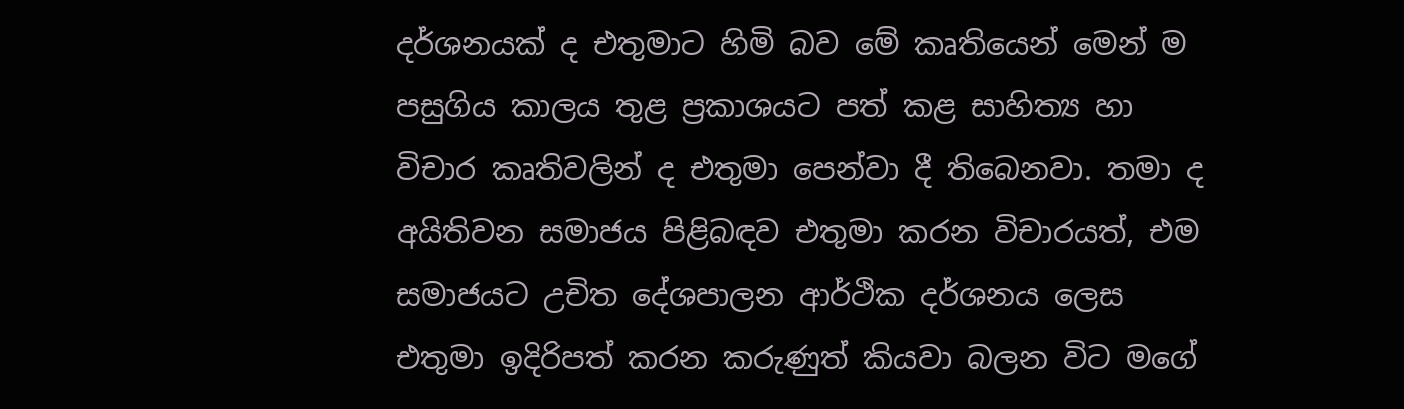දර්ශනයක් ද එතුමාට හිමි බව මේ කෘතියෙන් මෙන් ම පසුගිය කාලය තුළ ප්‍රකාශයට පත් කළ සාහිත්‍ය හා විචාර කෘතිවලින් ද එතුමා පෙන්වා දී තිබෙනවා. තමා ද අයිතිවන සමාජය පිළිබඳව එතුමා කරන විචාරයත්, එම සමාජයට උචිත දේශපාලන ආර්ථික දර්ශනය ලෙස එතුමා ඉදිරිපත් කරන කරුණුත් කියවා බලන විට මගේ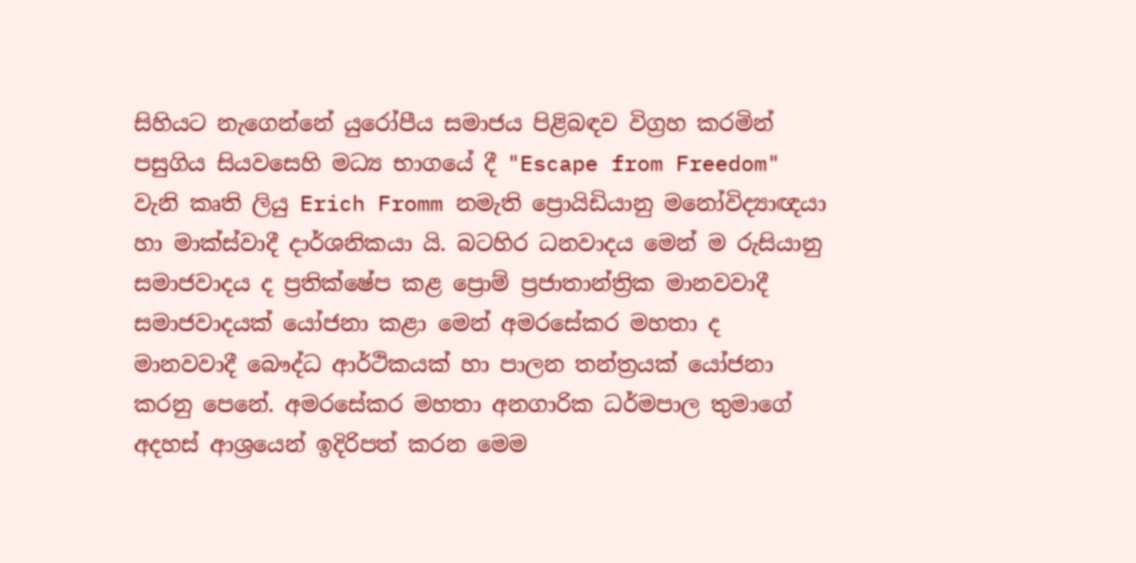සිහියට නැගෙන්නේ යුරෝපීය සමාජය පිළිබඳව විග්‍රහ කරමින් පසුගිය සියවසෙහි මධ්‍ය භාගයේ දී "Escape from Freedom" වැනි කෘති ලියු Erich Fromm නමැති ප්‍රොයිඩියානු මනෝවිද්‍යාඥයා හා මාක්ස්වාදී දාර්ශනිකයා යි. බටහිර ධනවාදය මෙන් ම රුසියානු සමාජවාදය ද ප්‍රතික්ෂේප කළ ප්‍රොම් ප්‍රජාතාන්ත්‍රික මානවවාදී සමාජවාදයක් යෝජනා කළා මෙන් අමරසේකර මහතා ද මානවවාදී බෞද්ධ ආර්ථිකයක් හා පාලන තන්ත්‍රයක් යෝජනා කරනු පෙනේ. අමරසේකර මහතා අනගාරික ධර්මපාල තුමාගේ අදහස් ආශ්‍රයෙන් ඉදිරිපත් කරන මෙම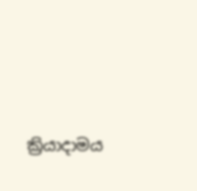ක්‍රියාදාමය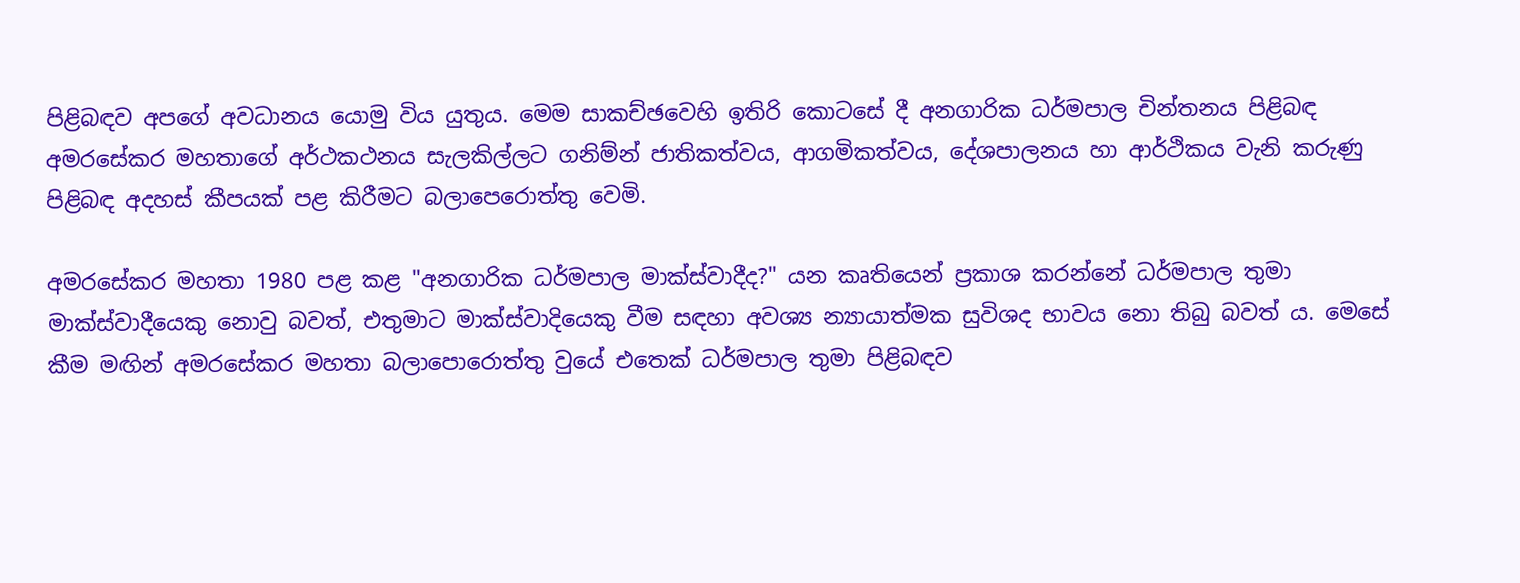පිළිබඳව අපගේ අවධානය යොමු විය යුතුය. මෙම සාකච්ඡවෙහි ඉතිරි කොටසේ දී අනගාරික ධර්මපාල චින්තනය පිළිබඳ අමරසේකර මහතාගේ අර්ථකථනය සැලකිල්ලට ගනිම්න් ජාතිකත්වය, ආගමිකත්වය, දේශපාලනය හා ආර්ථිකය වැනි කරුණු පිළිබඳ අදහස් කීපයක් පළ කිරීමට බලාපෙරොත්තු වෙමි.

අමරසේකර මහතා 1980 පළ කළ "අනගාරික ධර්මපාල මාක්ස්වාදීද?" යන කෘතියෙන් ප්‍රකාශ කරන්නේ ධර්මපාල තුමා මාක්ස්වාදීයෙකු නොවු බවත්, එතුමාට මාක්ස්වාදියෙකු වීම සඳහා අවශ්‍ය න්‍යායාත්මක සුවිශද භාවය නො තිබු බවත් ය. මෙසේ කීම මඟින් අමරසේකර මහතා බලාපොරොත්තු වුයේ එතෙක් ධර්මපාල තුමා පිළිබඳව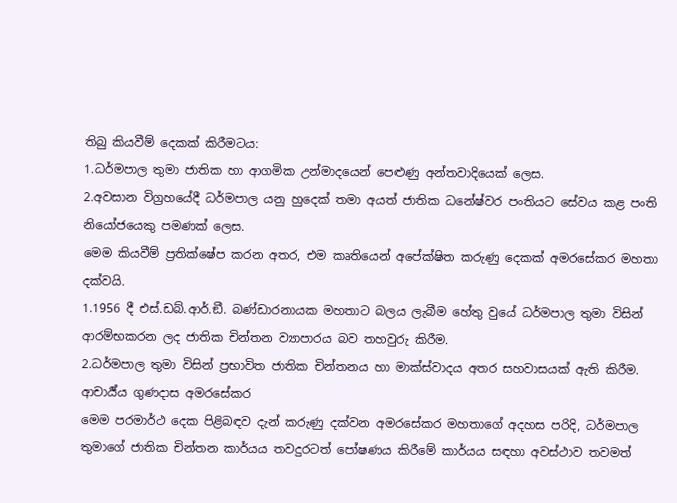තිබු කියවීම් දෙකක් කිරීමටය:
1.ධර්මපාල තුමා ජාතික හා ආගමික උන්මාදයෙන් පෙළුණු අන්තවාදියෙක් ලෙස.
2.අවසාන විග්‍රහයේදී ධර්මපාල යනු හුදෙක් තමා අයත් ජාතික ධනේෂ්වර පංතියට සේවය කළ පංති නියෝජයෙකු පමණක් ලෙස.
මෙම කියවීම් ප්‍රතික්ෂේප කරන අතර, එම කෘතියෙන් අපේක්ෂිත කරුණු දෙකක් අමරසේකර මහතා දක්වයි.
1.1956 දී එස්.ඩබ්.ආර්.ඞී. බණ්ඩාරනායක මහතාට බලය ලැබීම හේතු වුයේ ධර්මපාල තුමා විසින් ආරම්භකරන ලද ජාතික චින්තන ව්‍යාපාරය බව තහවුරු කිරීම.
2.ධර්මපාල තුමා විසින් ප්‍රභාවිත ජාතික චින්තනය හා මාක්ස්වාදය අතර සහවාසයක් ඇති කිරීම.
ආචාර්‍ය්ය ගුණදාස අමරසේකර
මෙම පරමාර්ථ දෙක පිළිබඳව දැන් කරුණු දක්වන අමරසේකර මහතාගේ අදහස පරිදි, ධර්මපාල තුමාගේ ජාතික චින්තන කාර්යය තවදුරටත් පෝෂණය කිරීමේ කාර්යය සඳහා අවස්ථාව තවමත්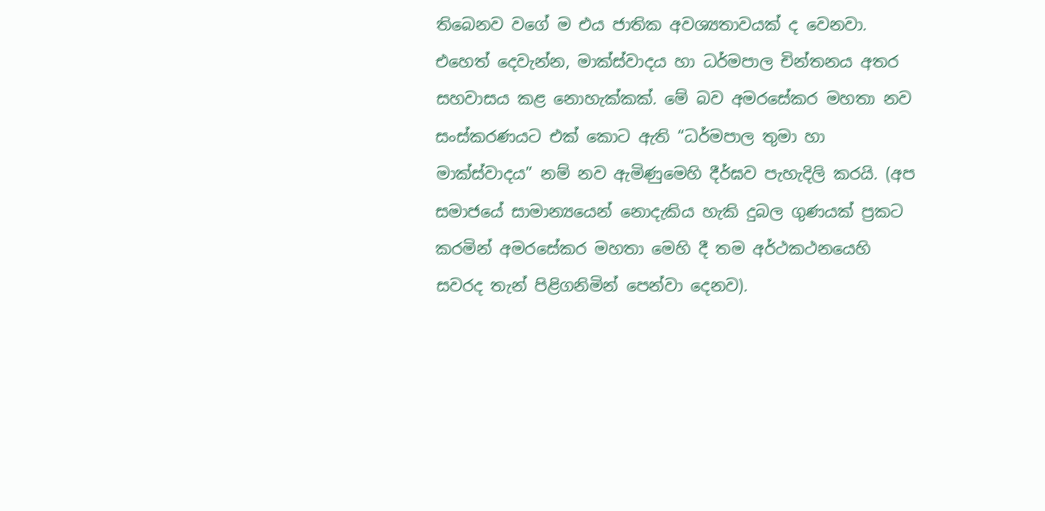තිබෙනව වගේ ම එය ජාතික අවශ්‍යතාවයක් ද වෙනවා. එහෙත් දෙවැන්න, මාක්ස්වාදය හා ධර්මපාල චින්තනය අතර සහවාසය කළ නොහැක්කක්. මේ බව අමරසේකර මහතා නව සංස්කරණයට එක් කොට ඇති “ධර්මපාල තුමා හා මාක්ස්වාදය” නම් නව ඇමිණුමෙහි දීර්ඝව පැහැදිලි කරයි. (අප සමාජයේ සාමාන්‍යයෙන් නොදැකිය හැකි දුබල ගුණයක් ප්‍රකට කරමින් අමරසේකර මහතා මෙහි දී තම අර්ථකථනයෙහි සවරද තැන් පිළිගනිමින් පෙන්වා දෙනව).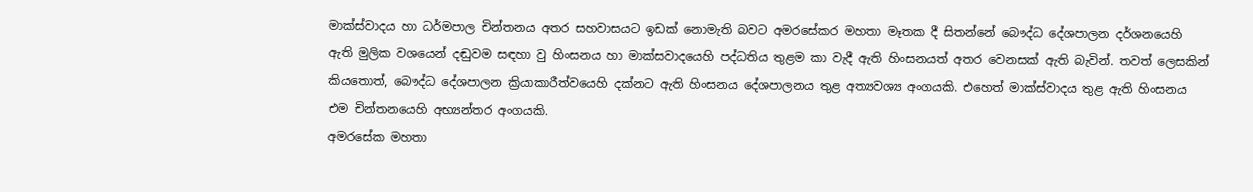මාක්ස්වාදය හා ධර්මපාල චින්තනය අතර සහවාසයට ඉඩක් නොමැති බවට අමරසේකර මහතා මෑතක දී සිතන්නේ බෞද්ධ දේශපාලන දර්ශනයෙහි ඇති මුලික වශයෙන් දඬුවම සඳහා වු හිංසනය හා මාක්සවාදයෙහි පද්ධතිය තුළම කා වැදී ඇති හිංසනයත් අතර වෙනසක් ඇති බැවින්. තවත් ලෙසකින් කියතොත්, බෞද්ධ දේශපාලන ක්‍රියාකාරීත්වයෙහි දක්නට ඇති හිංසනය දේශපාලනය තුළ අත්‍යවශ්‍ය අංගයකි. එහෙත් මාක්ස්වාදය තුළ ඇති හිංසනය එම චින්තනයෙහි අභ්‍යන්තර අංගයකි.
අමරසේක මහතා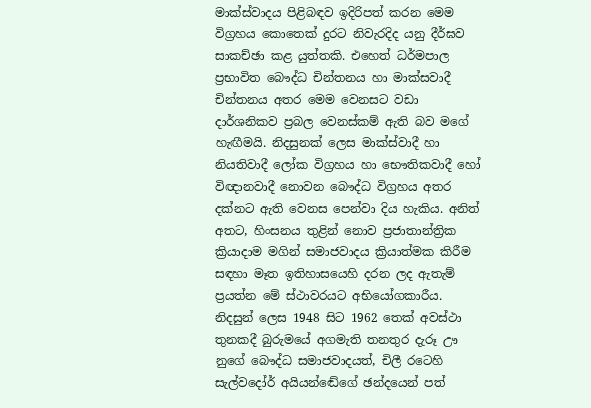මාක්ස්වාදය පිළිබඳව ඉදිරිපත් කරන මෙම විග්‍රහය කොතෙක් දුරට නිවැරදිද යනු දීර්ඝව සාකච්ඡා කළ යුත්තකි. එහෙත් ධර්මපාල ප්‍රභාවිත බෞද්ධ චින්තනය හා මාක්සවාදී චින්තනය අතර මෙම වෙනසට වඩා දාර්ශනිකව ප්‍රබල වෙනස්කම් ඇති බව මගේ හැඟීමයි. නිදසුනක් ලෙස මාක්ස්වාදී හා නියතිවාදී ලෝක විග්‍රහය හා භෞතිකවාදී හෝ විඥානවාදී නොවන බෞද්ධ විග්‍රහය අතර දක්නට ඇති වෙනස පෙන්වා දිය හැකිය. අනිත් අතට, හිංසනය තුළින් නොව ප්‍රජාතාන්ත්‍රික ක්‍රියාදාම මගින් සමාජවාදය ක්‍රියාත්මක කිරීම සඳහා මෑත ඉතිහාසයෙහි දරන ලද ඇතැම් ප්‍රයත්න මේ ස්ථාවරයට අභියෝගකාරීය. නිදසුන් ලෙස 1948 සිට 1962 තෙක් අවස්ථා තුනකදී බුරුමයේ අගමැති තනතුර දැරූ ඌ නුගේ බෞද්ධ සමාජවාදයත්, චිලී රටෙහි සැල්වදෝර් අයියන්ඬේගේ ඡන්දයෙන් පත්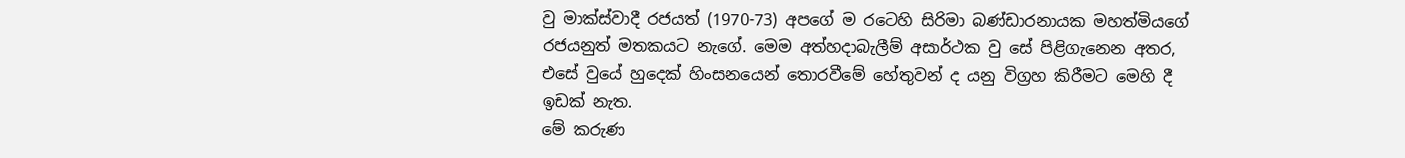වු මාක්ස්වාදී රජයත් (1970-73) අපගේ ම රටෙහි සිරිමා බණ්ඩාරනායක මහත්මියගේ රජයනුත් මතකයට නැගේ. මෙම අත්හදාබැලීම් අසාර්ථක වු සේ පිළිගැනෙන අතර, එසේ වුයේ හුදෙක් හිංසනයෙන් තොරවීමේ හේතුවන් ද යනු විග්‍රහ කිරීමට මෙහි දී ඉඩක් නැත.
මේ කරුණ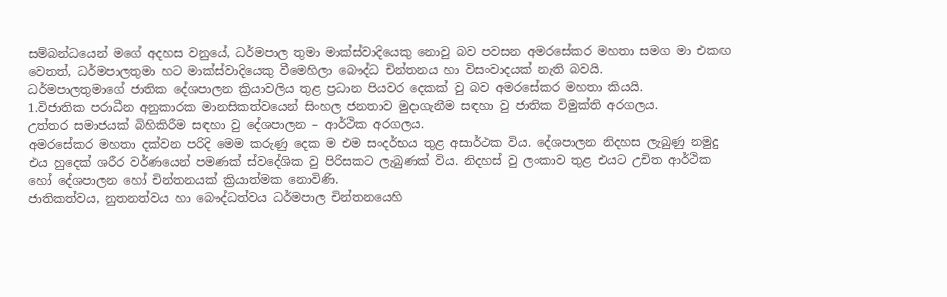සම්බන්ධයෙන් මගේ අදහස වනුයේ, ධර්මපාල තුමා මාක්ස්වාදියෙකු නොවු බව පවසන අමරසේකර මහතා සමග මා එකඟ වෙතත්, ධර්මපාලතුමා හට මාක්ස්වාදියෙකු වීමෙහිලා බෞද්ධ චින්තනය හා විසංවාදයක් නැති බවයි.
ධර්මපාලතුමාගේ ජාතික දේශපාලන ක්‍රියාවලිය තුළ ප්‍රධාන පියවර දෙකක් වු බව අමරසේකර මහතා කියයි.
1.විජාතික පරාධීන අනුකාරක මානසිකත්වයෙන් සිංහල ජනතාව මුදාගැනීම සඳහා වු ජාතික විමුක්ති අරගලය.
උත්තර සමාජයක් බිහිකිරීම සඳහා වු දේශපාලන – ආර්ථික අරගලය.
අමරසේකර මහතා දක්වන පරිදි මෙම කරුණු දෙක ම එම සංදර්භය තුළ අසාර්ථක විය. දේශපාලන නිදහස ලැබුණු නමුදු එය හුදෙක් ශරීර වර්ණයෙන් පමණක් ස්වදේශික වු පිරිසකට ලැබුණක් විය. නිදහස් වු ලංකාව තුළ එයට උචිත ආර්ථික හෝ දේශපාලන හෝ චින්තනයක් ක්‍රියාත්මක නොවිණි.
ජාතිකත්වය, නුතනත්වය හා බෞද්ධත්වය ධර්මපාල චින්තනයෙහි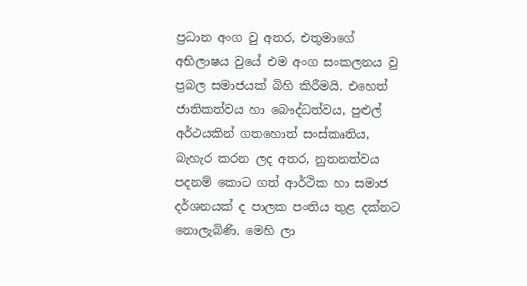ප්‍රධාන අංග වු අතර, එතුමාගේ අභිලාෂය වුයේ එම අංග සංකලනය වු ප්‍රබල සමාජයක් බිහි කිරීමයි. එහෙත් ජාතිකත්වය හා බෞද්ධත්වය, පුළුල් අර්ථයකින් ගතහොත් සංස්කෘතිය, බැහැර කරන ලද අතර, නුතනත්වය පදනම් කොට ගත් ආර්ථික හා සමාජ දර්ශනයක් ද පාලක පංතිය තුළ දක්නට නොලැබිණි. මෙහි ලා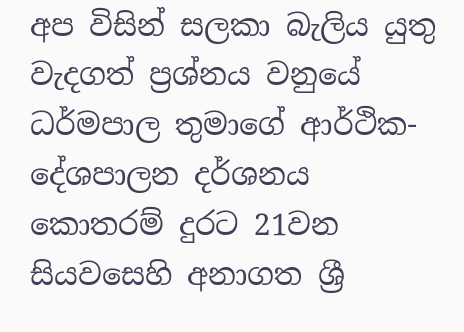අප විසින් සලකා බැලිය යුතු වැදගත් ප්‍රශ්නය වනුයේ ධර්මපාල තුමාගේ ආර්ථික- දේශපාලන දර්ශනය කොතරම් දුරට 21වන සියවසෙහි අනාගත ශ්‍රී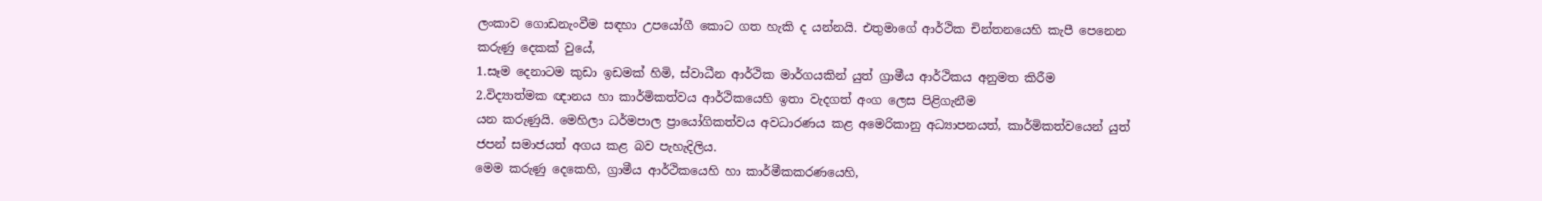ලංකාව ගොඩනැංවීම සඳහා උපයෝගී කොට ගත හැකි ද යන්නයි. එතුමාගේ ආර්ථික චින්තනයෙහි කැපී පෙනෙන කරුණු දෙකක් වුයේ,
1.සෑම දෙනාටම කුඩා ඉඩමක් හිමි, ස්වාධීන ආර්ථික මාර්ගයකින් යුත් ග්‍රාමීය ආර්ථිකය අනුමත කිරීම
2.විද්‍යාත්මක ඥානය හා කාර්මිකත්වය ආර්ථිකයෙහි ඉතා වැදගත් අංග ලෙස පිළිගැනීම
යන කරුණුයි. මෙහිලා ධර්මපාල ප්‍රායෝගිකත්වය අවධාරණය කළ අමෙරිකානු අධ්‍යාපනයත්, කාර්මිකත්වයෙන් යුත් ජපන් සමාජයත් අගය කළ බව පැහැදිලිය.
මෙම කරුණු දෙකෙහි, ග්‍රාමීය ආර්ථිකයෙහි හා කාර්මීකකරණයෙහි,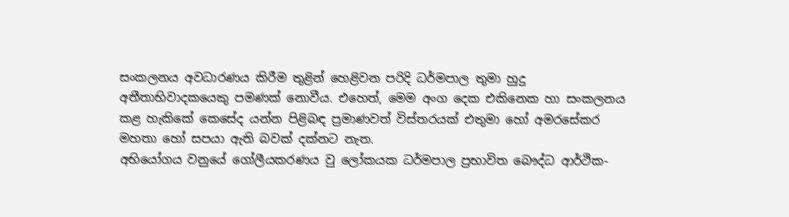සංකලනය අවධාරණය කිරීම තුළින් හෙළිවන පරිදි ධර්මපාල තුමා හුදු අතීතාභිවාදකයෙකු පමණක් නොවීය. එහෙත්, මෙම අංග දෙක එකිනෙක හා සංකලනය කළ හැකිකේ කෙසේද යන්න පිළිබඳ ප්‍රමාණවත් විස්තරයක් එතුමා හෝ අමරසේකර මහතා හෝ සපයා ඇති බවක් දක්නට නැත.
අභියෝගය වනුයේ ගෝලීයකරණය වු ලෝකයක ධර්මපාල ප්‍රභාවිත බෞද්ධ ආර්ථික-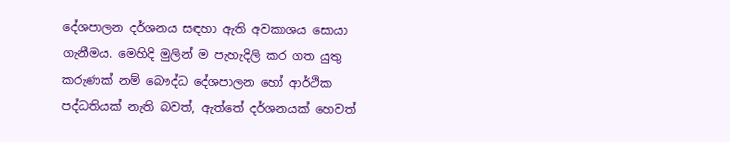දේශපාලන දර්ශනය සඳහා ඇති අවකාශය සොයා ගැනීමය. මෙහිදි මුලින් ම පැහැදිලි කර ගත යුතු කරුණක් නම් බෞද්ධ දේශපාලන හෝ ආර්ථික පද්ධතියක් නැති බවත්, ඇත්තේ දර්ශනයක් හෙවත්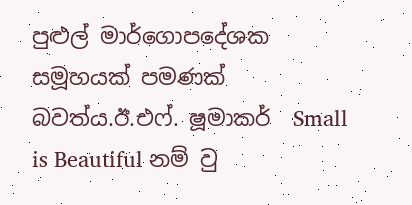පුළුල් මාර්ගොපදේශක සමූහයක් පමණක් බවත්ය.ඊ.එෆ්. ෂූමාකර්  Small is Beautiful නම් වු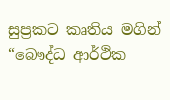සුප්‍රකට කෘතිය මගින් “බෞද්ධ ආර්ථික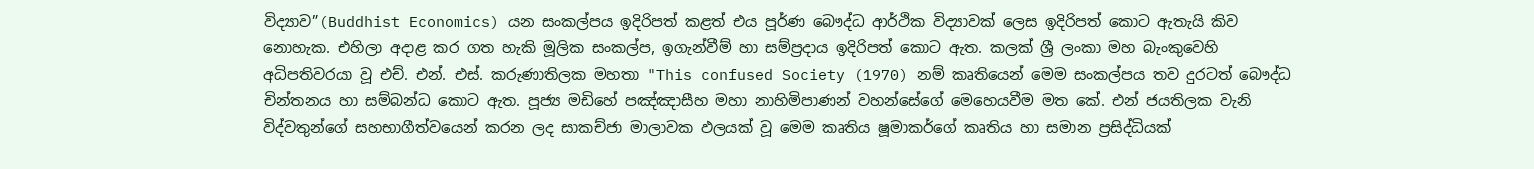විද්‍යාව”(Buddhist Economics) යන සංකල්පය ඉදිරිපත් කළත් එය පූර්ණ බෞද්ධ ආර්ථික විද්‍යාවක් ලෙස ඉදිරිපත් කොට ඇතැයි කිව නොහැක. එහිලා අදාළ කර ගත හැකි මූලික සංකල්ප, ඉගැන්වීම් හා සම්ප්‍රදාය ඉදිරිපත් කොට ඇත. කලක් ශ්‍රී ලංකා මහ බැංකුවෙහි අධිපතිවරයා වූ එච්. එන්. එස්. කරුණාතිලක මහතා "This confused Society (1970) නම් කෘතියෙන් මෙම සංකල්පය තව දුරටත් බෞද්ධ චින්තනය හා සම්බන්ධ කොට ඇත. පූජ්‍ය මඩිහේ පඤ්ඤාසීහ මහා නාහිමිපාණන් වහන්සේගේ මෙහෙයවීම මත කේ. එන් ජයතිලක වැනි විද්වතුන්ගේ සහභාගීත්වයෙන් කරන ලද සාකච්ජා මාලාවක ඵලයක් වූ මෙම කෘතිය ෂූමාකර්ගේ කෘතිය හා සමාන ප්‍රසිද්ධියක්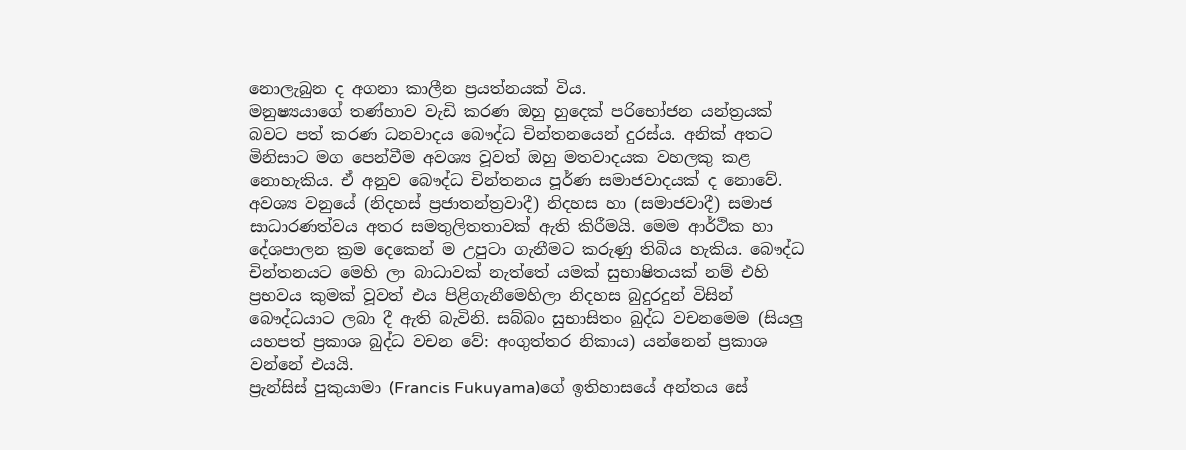නොලැබුන ද අගනා කාලීන ප්‍රයත්නයක් විය.
මනුෂ්‍යයාගේ තණ්හාව වැඩි කරණ ඔහු හුදෙක් පරිභෝජන යන්ත්‍රයක් බවට පත් කරණ ධනවාදය බෞද්ධ චින්තනයෙන් දුරස්ය. අනික් අතට මිනිසාට මග පෙන්වීම අවශ්‍ය වූවත් ඔහු මතවාදයක වහලකු කළ නොහැකිය. ඒ අනුව බෞද්ධ චින්තනය පූර්ණ සමාජවාදයක් ද නොවේ. අවශ්‍ය වනුයේ (නිදහස් ප්‍රජාතන්ත්‍රවාදී) නිදහස හා (සමාජවාදී) සමාජ සාධාරණත්වය අතර සමතුලිතතාවක් ඇති කිරීමයි. මෙම ආර්ථික හා දේශපාලන ක්‍රම දෙකෙන් ම උපුටා ගැනීමට කරුණු තිබිය හැකිය. බෞද්ධ චින්තනයට මෙහි ලා බාධාවක් නැත්තේ යමක් සුභාෂිතයක් නම් එහි ප්‍රභවය කුමක් වූවත් එය පිළිගැනීමෙහිලා නිදහස බුදුරදුන් විසින් බෞද්ධයාට ලබා දී ඇති බැවිනි. සබ්බං සුභාසිතං බුද්ධ වචනමෙම (සියලු යහපත් ප්‍රකාශ බුද්ධ වචන වේ: අංගුත්තර නිකාය) යන්නෙන් ප්‍රකාශ වන්නේ එයයි.
ප්‍රැන්සිස් පුකුයාමා (Francis Fukuyama)ගේ ඉතිහාසයේ අන්තය සේ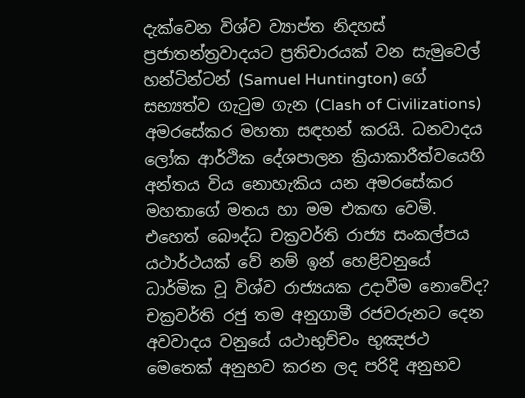දැක්වෙන විශ්ව ව්‍යාප්ත නිදහස් ප්‍රජාතන්ත්‍රවාදයට ප්‍රතිචාරයක් වන සැමුවෙල් හන්ටින්ටන් (Samuel Huntington) ගේ සභ්‍යත්ව ගැටුම ගැන (Clash of Civilizations) අමරසේකර මහතා සඳහන් කරයි. ධනවාදය ලෝක ආර්ථික දේශපාලන ක්‍රියාකාරීත්වයෙහි අන්තය විය නොහැකිය යන අමරසේකර මහතාගේ මතය හා මම එකඟ වෙමි. එහෙත් බෞද්ධ චක්‍රවර්ති රාජ්‍ය සංකල්පය යථාර්ථයක් වේ නම් ඉන් හෙළිවනුයේ ධාර්මික වූ විශ්ව රාජ්‍යයක උදාවීම නොවේද? චක්‍රවර්ති රජු තම අනුගාමී රජවරුනට දෙන අවවාදය වනුයේ යථාභුච්චං භුඤජථ මෙතෙක් අනුභව කරන ලද පරිදි අනුභව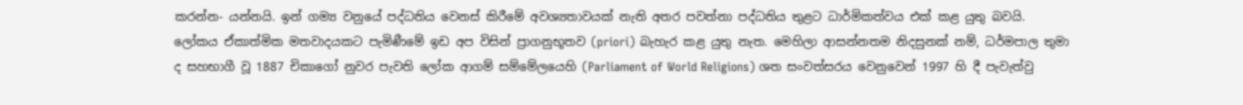කරන්න- යන්නයි. ඉන් ගම්‍ය වනුයේ පද්ධතිය වෙනස් කිරීමේ අවශ්‍යතාවයක් නැති අතර පවත්නා පද්ධතිය තුළට ධාර්මිකත්වය එක් කළ යුතු බවයි. ලෝකය ඒකාත්මික මතවාදයකට පැමිණීමේ ඉඩ අප විසින් ප්‍රාගනුභූතව (priori) බැහැර කළ යුතු නැත. මෙහිලා ආසන්නතම නිදසුනක් නම්, ධර්මපාල තුමා ද සහභාගී වූ 1887 චිකාගෝ නුවර පැවති ලෝක ආගම් සම්මේලයෙහි (Parliament of World Religions) ශත සංවත්සරය වෙනුවෙන් 1997 හි දී පැවැත්වු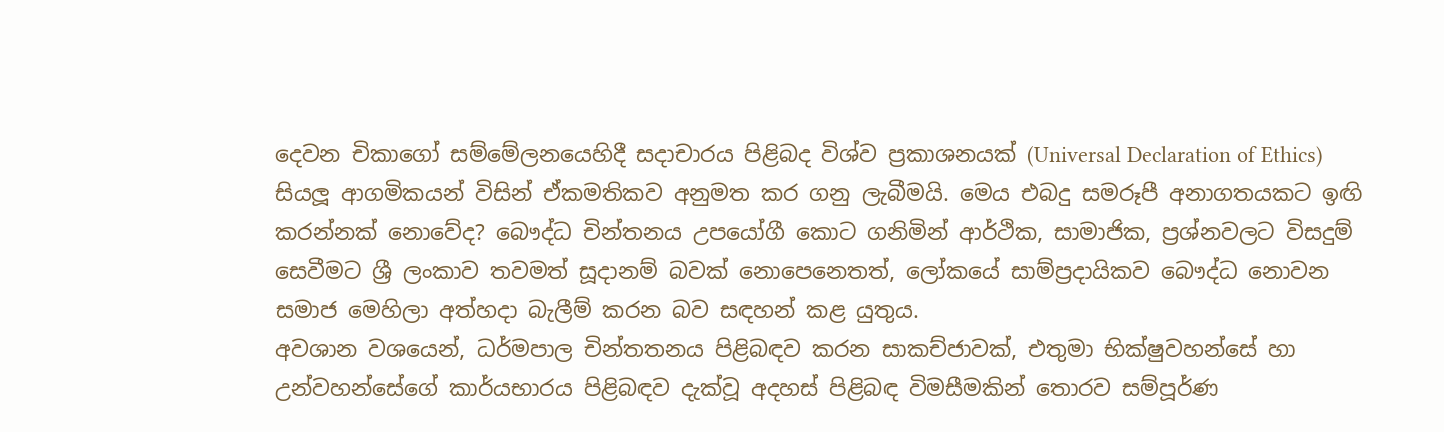දෙවන චිකාගෝ සම්මේලනයෙහිදී සදාචාරය පිළිබද විශ්ව ප්‍රකාශනයක් (Universal Declaration of Ethics) සියලූ ආගමිකයන් විසින් ඒකමතිකව අනුමත කර ගනු ලැබීමයි. මෙය එබදු සමරූපී අනාගතයකට ඉඟි කරන්නක් නොවේද? බෞද්ධ චින්තනය උපයෝගී කොට ගනිමින් ආර්ථික, සාමාජික, ප්‍රශ්නවලට විසදුම් සෙවීමට ශ්‍රී ලංකාව තවමත් සූදානම් බවක් නොපෙනෙතත්, ලෝකයේ සාම්ප්‍රදායිකව බෞද්ධ නොවන සමාජ මෙහිලා අත්හදා බැලීම් කරන බව සඳහන් කළ යුතුය.
අවශාන වශයෙන්, ධර්මපාල චින්තතනය පිළිබඳව කරන සාකච්ජාවක්, එතුමා භික්ෂුවහන්සේ හා උන්වහන්සේගේ කාර්යභාරය පිළිබඳව දැක්වූ අදහස් පිළිබඳ විමසීමකින් තොරව සම්පූර්ණ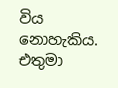විය නොහැකිය. එතුමා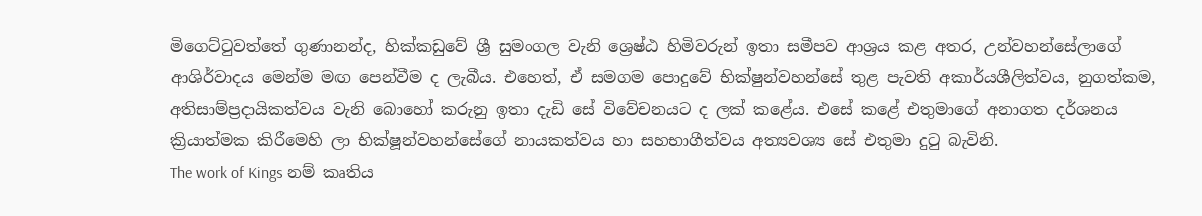මිගෙට්ටුවත්තේ ගුණානන්ද, හික්කඩුවේ ශ්‍රී සුමංගල වැනි ශ්‍රෙෂ්ඨ හිමිවරුන් ඉතා සමීපව ආශ්‍රය කළ අතර, උන්වහන්සේලාගේ ආශිර්වාදය මෙන්ම මඟ පෙන්වීම ද ලැබීය. එහෙත්, ඒ සමගම පොදුවේ භික්ෂුන්වහන්සේ තුළ පැවති අකාර්යශීලිත්වය, නුගත්කම, අතිසාම්ප්‍රදායිකත්වය වැනි බොහෝ කරුනු ඉතා දැඩි සේ විවේචනයට ද ලක් කළේය. එසේ කළේ එතුමාගේ අනාගත දර්ශනය ක්‍රියාත්මක කිරීමෙහි ලා භික්ෂූන්වහන්සේගේ නායකත්වය හා සහභාගීත්වය අත්‍යවශ්‍ය සේ එතුමා දුටු බැවිනි.
The work of Kings නම් කෘතිය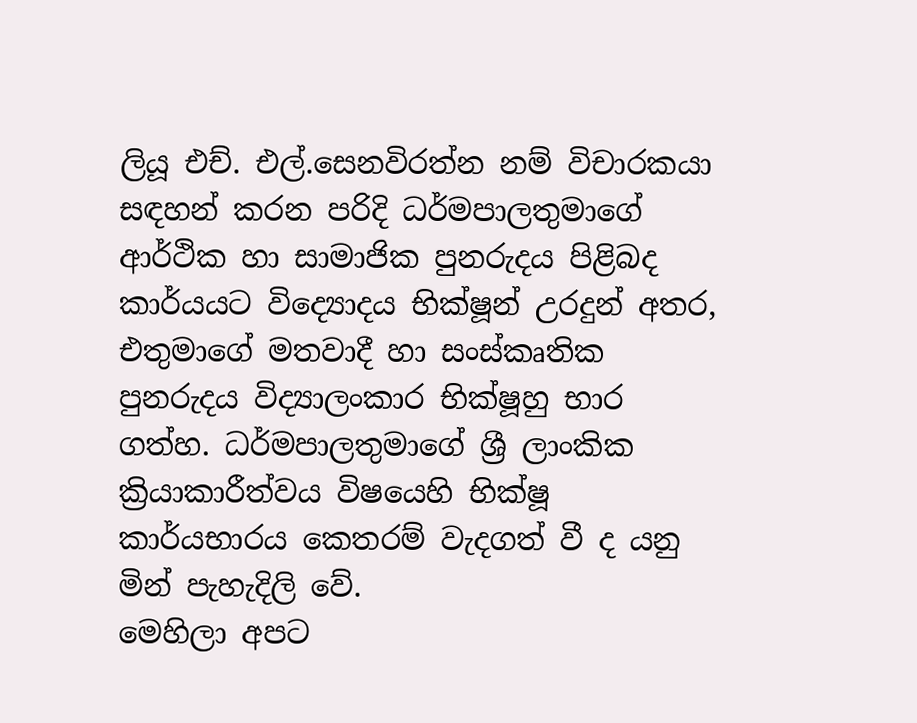ලියූ එච්. එල්.සෙනවිරත්න නම් විචාරකයා සඳහන් කරන පරිදි ධර්මපාලතුමාගේ ආර්ථික හා සාමාජික පුනරුදය පිළිබද කාර්යයට විද්‍යොදය භික්ෂූන් උරදුන් අතර, එතුමාගේ මතවාදී හා සංස්කෘතික පුනරුදය විද්‍යාලංකාර භික්ෂූහු භාර ගත්හ. ධර්මපාලතුමාගේ ශ්‍රී ලාංකික ක්‍රියාකාරීත්වය විෂයෙහි භික්ෂූ කාර්යභාරය කෙතරම් වැදගත් වී ද යනු මින් පැහැදිලි වේ.
මෙහිලා අපට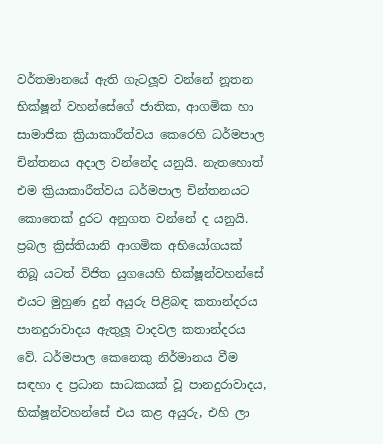වර්තමානයේ ඇති ගැටලූව වන්නේ නූතන භික්ෂූන් වහන්සේගේ ජාතික, ආගමික හා සාමාජික ක්‍රියාකාරීත්වය කෙරෙහි ධර්මපාල චින්තනය අදාල වන්නේද යනුයි. නැතහොත් එම ක්‍රියාකාරීත්වය ධර්මපාල චින්තනයට කොතෙක් දුරට අනුගත වන්නේ ද යනුයි. ප්‍රබල ක්‍රිස්තියානි ආගමික අභියෝගයක් තිබූ යටත් විජිත යුගයෙහි භික්ෂූන්වහන්සේ එයට මුහුණ දුන් අයුරු පිළිබඳ කතාන්දරය පානදුරාවාදය ඇතුලූ වාදවල කතාන්දරය වේ. ධර්මපාල කෙනෙකු නිර්මානය වීම සඳහා ද ප්‍රධාන සාධකයක් වූ පානදුරාවාදය, භික්ෂූන්වහන්සේ එය කළ අයුරු, එහි ලා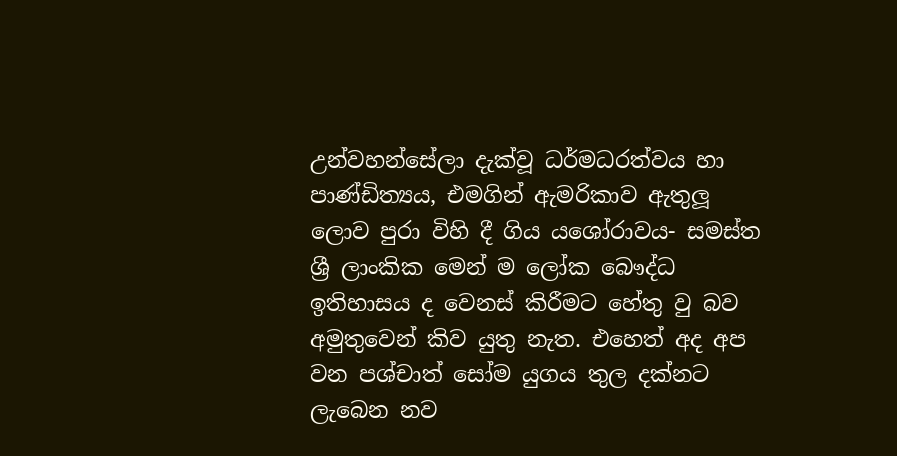උන්වහන්සේලා දැක්වූ ධර්මධරත්වය හා පාණ්ඩිත්‍යය, එමගින් ඇමරිකාව ඇතුලූ ලොව පුරා විහි දී ගිය යශෝරාවය- සමස්ත ශ්‍රී ලාංකික මෙන් ම ලෝක බෞද්ධ ඉතිහාසය ද වෙනස් කිරීමට හේතු වු බව අමුතුවෙන් කිව යුතු නැත. එහෙත් අද අප වන පශ්චාත් සෝම යුගය තුල දක්නට ලැබෙන නව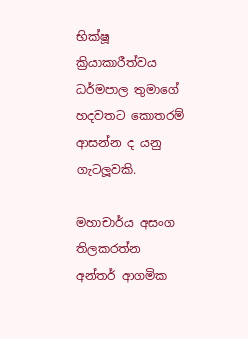භික්ෂූ ක්‍රියාකාරීත්වය ධර්මපාල තුමාගේ හදවතට කොතරම් ආසන්න ද යනු ගැටලූවකි.

මහාචාර්ය අසංග තිලකරත්න
අන්තර් ආගමික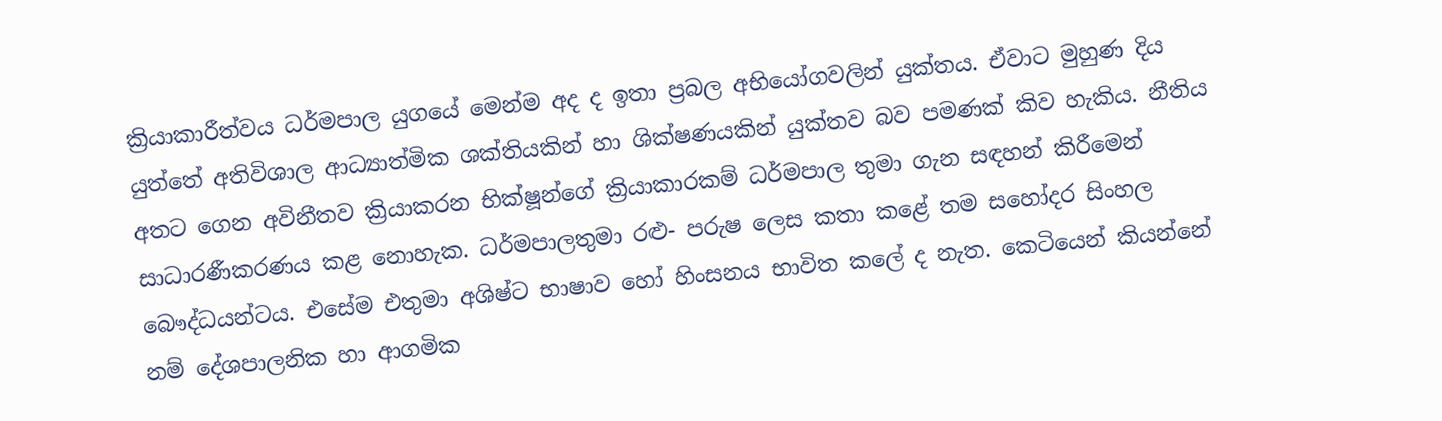ක්‍රියාකාරීත්වය ධර්මපාල යුගයේ මෙන්ම අද ද ඉතා ප්‍රබල අභියෝගවලින් යුක්තය. ඒවාට මුහුණ දිය යුත්තේ අතිවිශාල ආධ්‍යාත්මික ශක්තියකින් හා ශික්ෂණයකින් යුක්තව බව පමණක් කිව හැකිය. නීතිය අතට ගෙන අවිනීතව ක්‍රියාකරන භික්ෂූන්ගේ ක්‍රියාකාරකම් ධර්මපාල තුමා ගැන සඳහන් කිරීමෙන් සාධාරණීකරණය කළ නොහැක. ධර්මපාලතුමා රළු- පරුෂ ලෙස කතා කළේ තම සහෝදර සිංහල බෞද්ධයන්ටය. එසේම එතුමා අශිෂ්ට භාෂාව හෝ හිංසනය භාවිත කලේ ද නැත. කෙටියෙන් කියන්නේ නම් දේශපාලනික හා ආගමික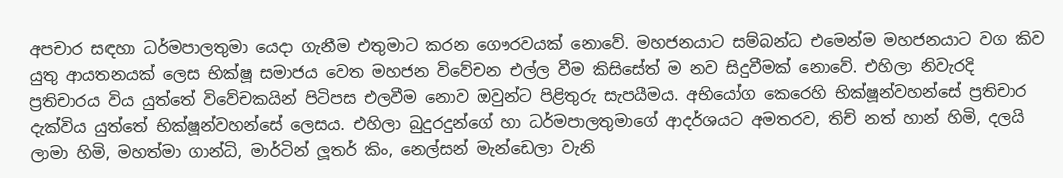අපචාර සඳහා ධර්මපාලතුමා යෙදා ගැනීම එතුමාට කරන ගෞරවයක් නොවේ. මහජනයාට සම්බන්ධ එමෙන්ම මහජනයාට වග කිව යුතු ආයතනයක් ලෙස භික්ෂූ සමාජය වෙත මහජන විවේචන එල්ල වීම කිසිසේත් ම නව සිදුවීමක් නොවේ. එහිලා නිවැරදි ප්‍රතිචාරය විය යුත්තේ විවේචකයින් පිටිපස එලවීම නොව ඔවුන්ට පිළිතුරු සැපයීමය. අභියෝග කෙරෙහි භික්ෂූන්වහන්සේ ප්‍රතිචාර දැක්විය යුත්තේ භික්ෂූන්වහන්සේ ලෙසය. එහිලා බුදුරදුන්ගේ හා ධර්මපාලතුමාගේ ආදර්ශයට අමතරව, තිච් නත් හාන් හිමි, දලයි ලාමා හිමි, මහත්මා ගාන්ධි, මාර්ටින් ලූතර් කිං, නෙල්සන් මැන්ඩෙලා වැනි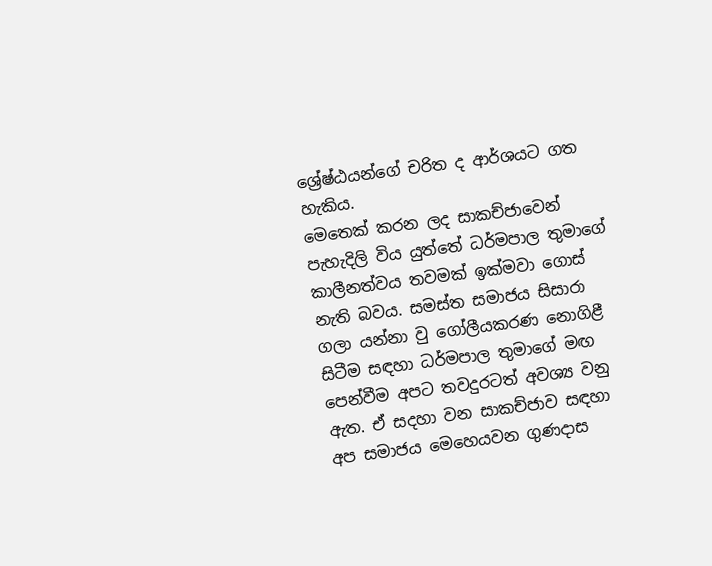ශ්‍රේෂ්ඨයන්ගේ චරිත ද ආර්ශයට ගත හැකිය.
මෙතෙක් කරන ලද සාකච්ජාවෙන් පැහැදිලි විය යුත්තේ ධර්මපාල තුමාගේ කාලීනත්වය තවමක් ඉක්මවා ගොස් නැති බවය. සමස්ත සමාජය සිසාරා ගලා යන්නා වු ගෝලීයකරණ නොගිළී සිටීම සඳහා ධර්මපාල තුමාගේ මඟ පෙන්වීම අපට තවදුරටත් අවශ්‍ය වනු ඇත. ඒ සදහා වන සාකච්ජාව සඳහා අප සමාජය මෙහෙයවන ගුණදාස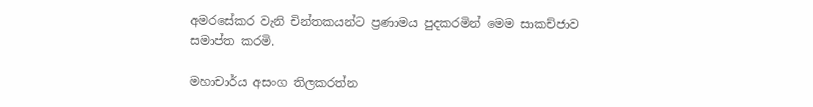අමරසේකර වැනි චින්තකයන්ට ප්‍රණාමය පුදකරමින් මෙම සාකච්ජාව සමාප්ත කරමි.

මහාචාර්ය අසංග තිලකරත්න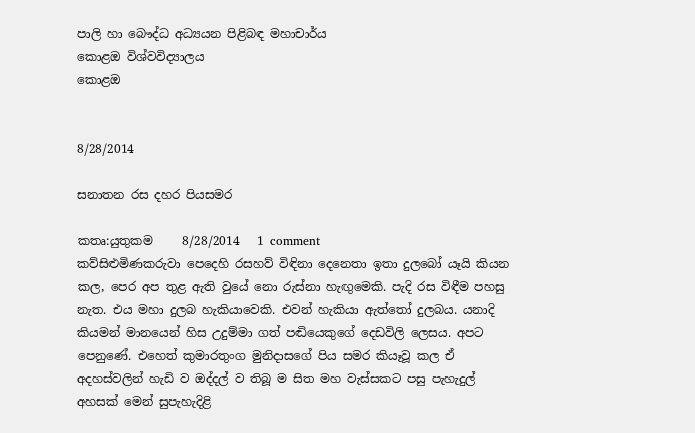පාලි හා බෞද්ධ අධ්‍යයන පිළිබඳ මහාචාර්ය
කොළඔ විශ්වවිද්‍යාලය
කොළඔ


8/28/2014

සනාතන රස දහර පියසමර

කතෘ:යුතුකම     8/28/2014   1 comment
කව්සිළුමිණකරුවා පෙදෙහි රසහව් විඳිනා දෙනෙතා ඉතා දුලබෝ යෑයි කියන කල, පෙර අප තුළ ඇති වුයේ නො රුස්‌නා හැඟුමෙකි. පැදි රස විඳීම පහසු නැත. එය මහා දුලබ හැකියාවෙකි. එවන් හැකියා ඇත්තෝ දුලබය. යනාදි කියමන් මානයෙන් හිස උදුම්මා ගත් පඬියෙකුගේ දෙඩවිලි ලෙසය. අපට පෙනුණේ. එහෙත් කුමාරතුංග මුනිදාසගේ පිය සමර කියෑවූ කල ඒ අදහස්‌වලින් හැඩි ව ඔද්දල් ව තිබූ ම සිත මහ වැස්‌සකට පසු පැහැදුල් අහසක්‌ මෙන් සුපැහැදිළි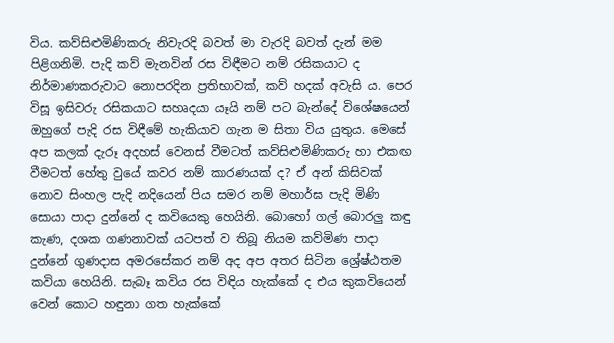විය. කව්සිළුමිණිකරු නිවැරදි බවත් මා වැරදි බවත් දැන් මම පිළිගනිමි. පැදි කව් මැනවින් රස විඳීමට නම් රසිකයාට ද නිර්මාණකරුවාට නොපරදින ප්‍රතිභාවක්‌, කව් හදක්‌ අවැසි ය. පෙර විසූ ඉසිවරු රසිකයාට සහෘදයා යෑයි නම් පට බැන්දේ විශේෂයෙන් ඔහුගේ පැදි රස විඳීමේ හැකියාව ගැන ම සිතා විය යුතුය. මෙසේ අප කලක්‌ දැරූ අදහස්‌ වෙනස්‌ වීමටත් කව්සිළුමිණිකරු හා එකඟ වීමටත් හේතු වුයේ කවර නම් කාරණයක්‌ ද? ඒ අන් කිසිවක්‌ නොව සිංහල පැදි නදියෙන් පිය සමර නම් මහාර්ඝ පැදි මිණි සොයා පාදා දුන්නේ ද කවියෙකු හෙයිනි. බොහෝ ගල් බොරලු කඳු කැණ, දශක ගණනාවක්‌ යටපත් ව තිබූ නියම කව්මිණ පාදා දුන්නේ ගුණදාස අමරසේකර නම් අද අප අතර සිටින ශ්‍රේෂ්ඨතම කවියා හෙයිනි. සැබෑ කවිය රස විඳිය හැක්‌කේ ද එය කුකවියෙන් වෙන් කොට හඳුනා ගත හැක්‌කේ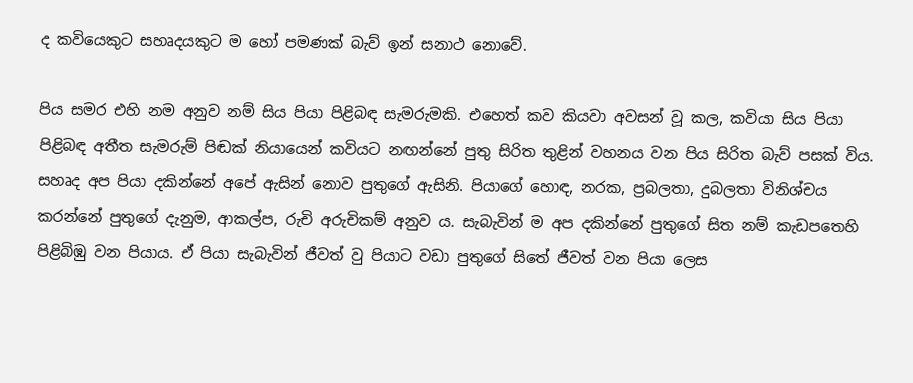ද කවියෙකුට සහෘදයකුට ම හෝ පමණක්‌ බැව් ඉන් සනාථ නොවේ.

පිය සමර එහි නම අනුව නම් සිය පියා පිළිබඳ සැමරුමකි. එහෙත් කව කියවා අවසන් වූ කල, කවියා සිය පියා පිළිබඳ අතීත සැමරුම් පිඬක්‌ නියායෙන් කවියට නඟන්නේ පුතු සිරිත තුළින් වහනය වන පිය සිරිත බැව් පසක්‌ විය. සහෘද අප පියා දකින්නේ අපේ ඇසින් නොව පුතුගේ ඇසිනි. පියාගේ හොඳ, නරක, ප්‍රබලතා, දුබලතා විනිශ්චය කරන්නේ පුතුගේ දැනුම, ආකල්ප, රුචි අරුචිකම් අනුව ය. සැබැවින් ම අප දකින්නේ පුතුගේ සිත නම් කැඩපතෙහි පිළිබිඹු වන පියාය. ඒ පියා සැබැවින් ජීවත් වු පියාට වඩා පුතුගේ සිතේ ජීවත් වන පියා ලෙස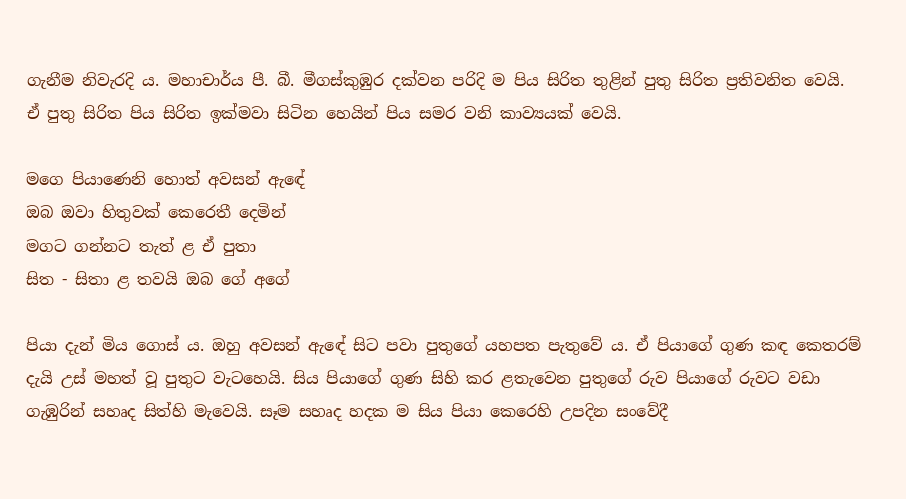ගැනීම නිවැරදි ය. මහාචාර්ය පී. බී. මීගස්‌කුඹුර දක්‌වන පරිදි ම පිය සිරිත තුළින් පුතු සිරිත ප්‍රතිවනිත වෙයි. ඒ පුතු සිරිත පිය සිරිත ඉක්‌මවා සිටින හෙයින් පිය සමර වනි කාව්‍යයක්‌ වෙයි.

මගෙ පියාණෙනි හොත් අවසන් ඇඳේ
ඔබ ඔවා හිතුවක්‌ කෙරෙතී දෙමින්
මගට ගන්නට තැත් ළ ඒ පුතා
සිත - සිතා ළ තවයි ඔබ ගේ අගේ

පියා දැන් මිය ගොස්‌ ය. ඔහු අවසන් ඇඳේ සිට පවා පුතුගේ යහපත පැතුවේ ය. ඒ පියාගේ ගුණ කඳ කෙතරම් දැයි උස්‌ මහත් වූ පුතුට වැටහෙයි. සිය පියාගේ ගුණ සිහි කර ළතැවෙන පුතුගේ රුව පියාගේ රුවට වඩා ගැඹුරින් සහෘද සිත්හි මැවෙයි. සෑම සහෘද හදක ම සිය පියා කෙරෙහි උපදින සංවේදී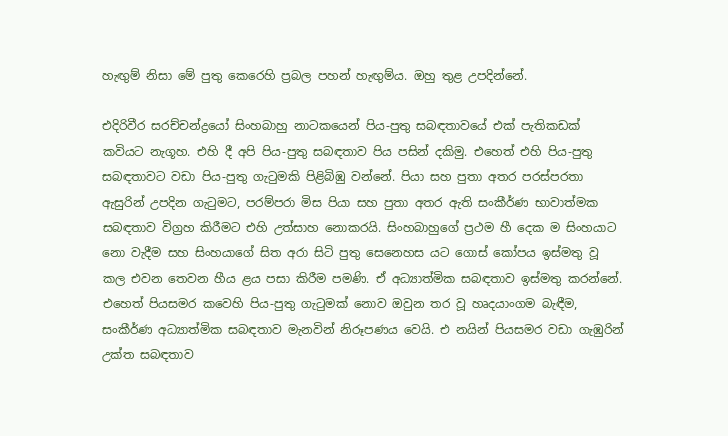හැඟුම් නිසා මේ පුතු කෙරෙහි ප්‍රබල පහන් හැඟුම්ය. ඔහු තුළ උපදින්නේ.

එදිරිවීර සරච්චන්ද්‍රයෝ සිංහබාහු නාටකයෙන් පිය-පුතු සබඳතාවයේ එක්‌ පැතිකඩක්‌ කවියට නැගූහ. එහි දී අපි පිය-පුතු සබඳතාව පිය පසින් දකිමු. එහෙත් එහි පිය-පුතු සබඳතාවට වඩා පිය-පුතු ගැටුමකි පිළිබිඹු වන්නේ. පියා සහ පුතා අතර පරස්‌පරතා ඇසුරින් උපදින ගැටුමට, පරම්පරා මිස පියා සහ පුතා අතර ඇති සංකීර්ණ භාවාත්මක සබඳතාව විග්‍රහ කිරීමට එහි උත්සාහ නොකරයි. සිංහබාහුගේ ප්‍රථම හී දෙක ම සිංහයාට නො වැදීම සහ සිංහයාගේ සිත අරා සිටි පුතු සෙනෙහස යට ගොස්‌ කෝපය ඉස්‌මතු වූ කල එවන තෙවන හීය ළය පසා කිරීම පමණි. ඒ අධ්‍යාත්මික සබඳතාව ඉස්‌මතු කරන්නේ. එහෙත් පියසමර කවෙහි පිය-පුතු ගැටුමක්‌ නොව ඔවුන තර වූ හෘදයාංගම බැඳීම, සංකීර්ණ අධ්‍යාත්මික සබඳතාව මැනවින් නිරූපණය වෙයි. එ නයින් පියසමර වඩා ගැඹුරින් උක්‌ත සබඳතාව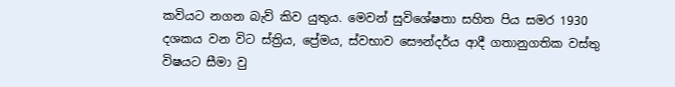කවියට නගන බැව් කිව යුතුය. මෙවන් සුවිශේෂතා සහිත පිය සමර 1930 දශකය වන විට ස්‌ත්‍රිය, ප්‍රේමය, ස්‌වභාව සෞන්දර්ය ආදී ගතානුගතික වස්‌තු විෂයට සීමා වු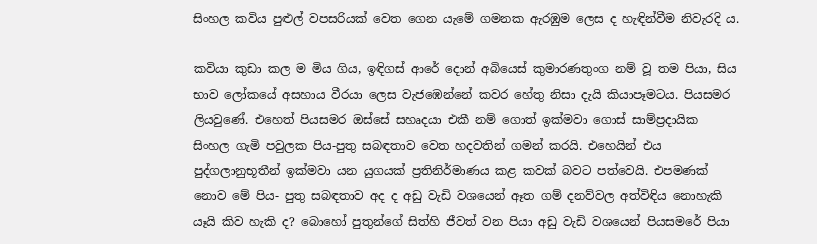සිංහල කවිය පුළුල් වපසරියක්‌ වෙත ගෙන යැමේ ගමනක ඇරඹුම ලෙස ද හැඳින්වීම නිවැරදි ය.

කවියා කුඩා කල ම මිය ගිය, ඉඳිගස්‌ ආරේ දොන් අබියෙස්‌ කුමාරණතුංග නම් වූ තම පියා, සිය භාව ලෝකයේ අසහාය වීරයා ලෙස වැජඹෙන්නේ කවර හේතු නිසා දැයි කියාපෑමටය. පියසමර ලියවුණේ. එහෙත් පියසමර ඔස්‌සේ සහෘදයා එකී නම් ගොත් ඉක්‌මවා ගොස්‌ සාම්ප්‍රදායික සිංහල ගැමි පවුලක පිය-පුතු සබඳතාව වෙත හදවතින් ගමන් කරයි. එහෙයින් එය පුද්ගලානුභූතීන් ඉක්‌මවා යන යුගයක්‌ ප්‍රතිනිර්මාණය කළ කවක්‌ බවට පත්වෙයි. එපමණක්‌ නොව මේ පිය- පුතු සබඳතාව අද ද අඩු වැඩි වශයෙන් ඈත ගම් දනව්වල අත්විඳිය නොහැකි යෑයි කිව හැකි ද? බොහෝ පුතුන්ගේ සිත්හි ජීවත් වන පියා අඩු වැඩි වශයෙන් පියසමරේ පියා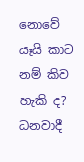නොවේ යෑයි කාට නම් කිව හැකි ද? ධනවාදී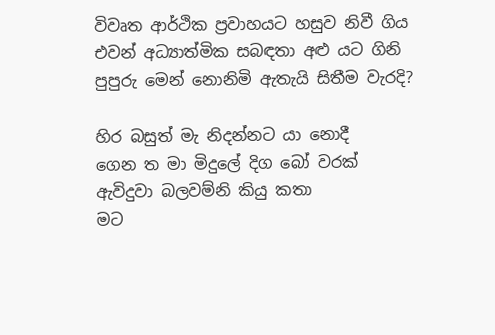විවෘත ආර්ථික ප්‍රවාහයට හසුව නිවී ගිය එවන් අධ්‍යාත්මික සබඳතා අළු යට ගිනි පුපුරු මෙන් නොනිමි ඇතැයි සිතීම වැරදි?

හිර බසුත් මැ නිදන්නට යා නොදී
ගෙන ත මා මිදුලේ දිග බෝ වරක්‌
ඇවිදුවා බලවම්නි කියු කතා
මට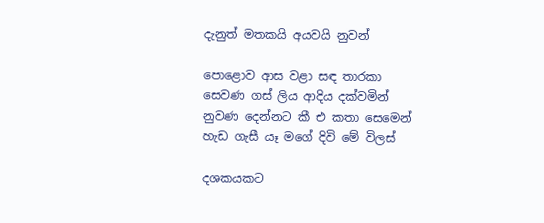දැනුත් මතකයි අයවයි නුවන්

පොළොව ආස වළා සඳ තාරකා
සෙවණ ගස්‌ ලිය ආදිය දක්‌වමින්
නුවණ දෙන්නට කී එ කතා සෙමෙන්
හැඩ ගැසී යෑ මගේ දිවි මේ විලස්‌

දශකයකට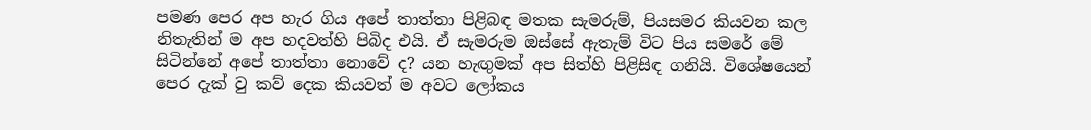පමණ පෙර අප හැර ගිය අපේ තාත්තා පිළිබඳ මතක සැමරුම්, පියසමර කියවන කල නිතැතින් ම අප හදවත්හි පිබිද එයි. ඒ සැමරුම ඔස්‌සේ ඇතැම් විට පිය සමරේ මේ සිටින්නේ අපේ තාත්තා නොවේ ද? යන හැඟුමක්‌ අප සිත්හි පිළිසිඳ ගනියි. විශේෂයෙන් පෙර දැක්‌ වු කව් දෙක කියවත් ම අවට ලෝකය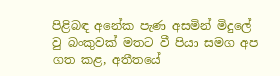පිළිබඳ අනේක පැණ අසමින් මිදුලේ වු බංකුවක්‌ මතට වී පියා සමග අප ගත කළ, අතීතයේ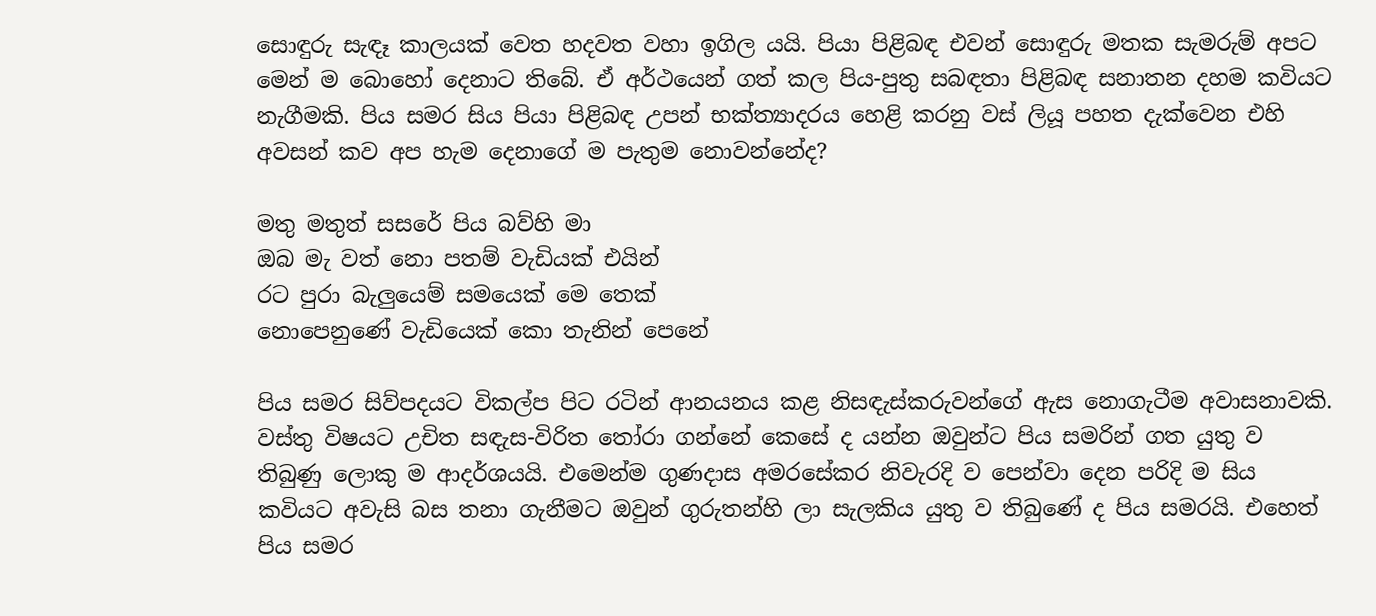සොඳුරු සැඳෑ කාලයක්‌ වෙත හදවත වහා ඉගිල යයි. පියා පිළිබඳ එවන් සොඳුරු මතක සැමරුම් අපට මෙන් ම බොහෝ දෙනාට තිබේ. ඒ අර්ථයෙන් ගත් කල පිය-පුතු සබඳතා පිළිබඳ සනාතන දහම කවියට නැගීමකි. පිය සමර සිය පියා පිළිබඳ උපන් භක්‌ත්‍යාදරය හෙළි කරනු වස්‌ ලියූ පහත දැක්‌වෙන එහි අවසන් කව අප හැම දෙනාගේ ම පැතුම නොවන්නේද?

මතු මතුත් සසරේ පිය බව්හි මා
ඔබ මැ වත් නො පතම් වැඩියක්‌ එයින්
රට පුරා බැලුයෙම් සමයෙක්‌ මෙ තෙක්‌
නොපෙනුණේ වැඩියෙක්‌ කො තැනින් පෙනේ

පිය සමර සිව්පදයට විකල්ප පිට රටින් ආනයනය කළ නිසඳැස්‌කරුවන්ගේ ඇස නොගැටීම අවාසනාවකි. වස්‌තු විෂයට උචිත සඳැස-විරිත තෝරා ගන්නේ කෙසේ ද යන්න ඔවුන්ට පිය සමරින් ගත යුතු ව තිබුණු ලොකු ම ආදර්ශයයි. එමෙන්ම ගුණදාස අමරසේකර නිවැරදි ව පෙන්වා දෙන පරිදි ම සිය කවියට අවැසි බස තනා ගැනීමට ඔවුන් ගුරුතන්හි ලා සැලකිය යුතු ව තිබුණේ ද පිය සමරයි. එහෙත් පිය සමර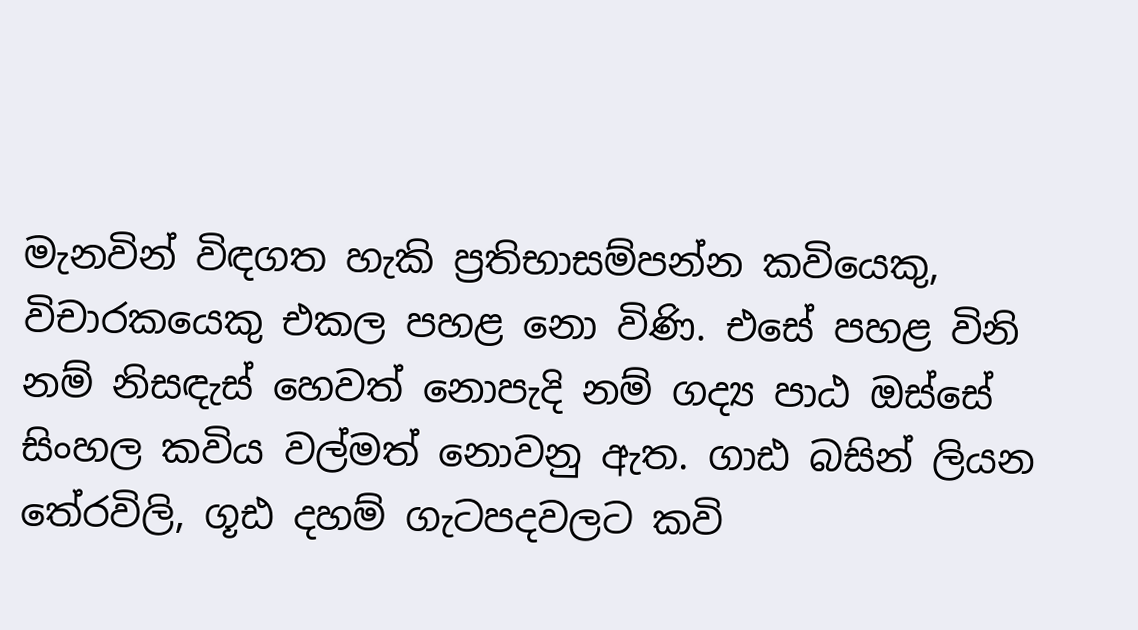මැනවින් විඳගත හැකි ප්‍රතිභාසම්පන්න කවියෙකු, විචාරකයෙකු එකල පහළ නො විණි. එසේ පහළ විනි නම් නිසඳැස්‌ හෙවත් නොපැදි නම් ගද්‍ය පාඨ ඔස්‌සේ සිංහල කවිය වල්මත් නොවනු ඇත. ගාඪ බසින් ලියන තේරවිලි, ගූඪ දහම් ගැටපදවලට කවි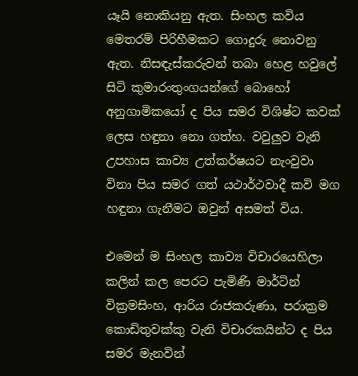යෑයි නොකියනු ඇත. සිංහල කවිය මෙතරම් පිරිහීමකට ගොදුරු නොවනු ඇත. නිසඳැස්‌කරුවන් තබා හෙළ හවුලේ සිටි කුමාරංතුංගයන්ගේ බොහෝ අනුගාමිකයෝ ද පිය සමර විශිෂ්ට කවක්‌ ලෙස හඳුනා නො ගත්හ. වවුලුව වැනි උපහාස කාව්‍ය උත්කර්ෂයට නැංවුවා විනා පිය සමර ගත් යථාර්ථවාදී කවි මග හඳුනා ගැනීමට ඔවුන් අසමත් විය.

එමෙන් ම සිංහල කාව්‍ය විචාරයෙහිලා කලින් කල පෙරට පැමිණි මාර්ටින් වික්‍රමසිංහ, ආරිය රාජකරුණා, පරාක්‍රම කොඩිතුවක්‌කු වැනි විචාරකයින්ට ද පිය සමර මැනවින්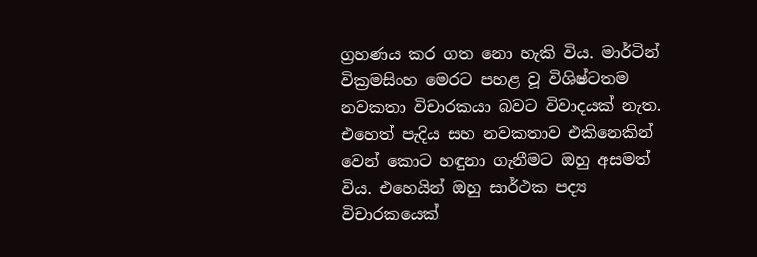ග්‍රහණය කර ගත නො හැකි විය. මාර්ටින් වික්‍රමසිංහ මෙරට පහළ වූ විශිෂ්ටතම නවකතා විචාරකයා බවට විවාදයක්‌ නැත. එහෙත් පැදිය සහ නවකතාව එකිනෙකින් වෙන් කොට හඳුනා ගැනීමට ඔහු අසමත් විය. එහෙයින් ඔහු සාර්ථක පද්‍ය විචාරකයෙක්‌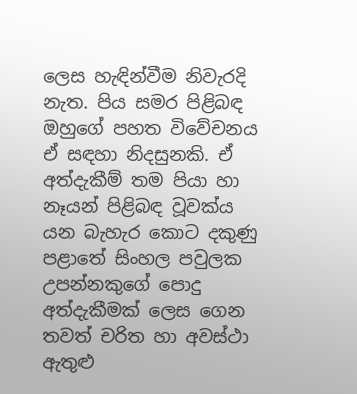ලෙස හැඳින්වීම නිවැරදි නැත. පිය සමර පිළිබඳ ඔහුගේ පහත විවේචනය ඒ සඳහා නිදසුනකි. ඒ අත්දැකීම් තම පියා හා නෑයන් පිළිබඳ වූවක්‌ය යන බැහැර කොට දකුණු පළාතේ සිංහල පවුලක උපන්නකුගේ පොදු අත්දැකීමක්‌ ලෙස ගෙන තවත් චරිත හා අවස්‌ථා ඇතුළු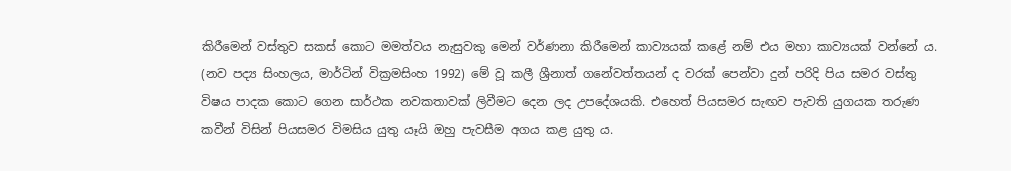කිරීමෙන් වස්‌තුව සකස්‌ කොට මමත්වය නැසුවකු මෙන් වර්ණනා කිරීමෙන් කාව්‍යයක්‌ කළේ නම් එය මහා කාව්‍යයක්‌ වන්නේ ය. (නව පද්‍ය සිංහලය, මාර්ටින් වික්‍රමසිංහ 1992) මේ වූ කලී ශ්‍රීනාත් ගනේවත්තයන් ද වරක්‌ පෙන්වා දුන් පරිදි පිය සමර වස්‌තු විෂය පාදක කොට ගෙන සාර්ථක නවකතාවක්‌ ලිවීමට දෙන ලද උපදේශයකි. එහෙත් පියසමර සැඟව පැවති යුගයක තරුණ කවීන් විසින් පියසමර විමසිය යුතු යෑයි ඔහු පැවසීම අගය කළ යුතු ය.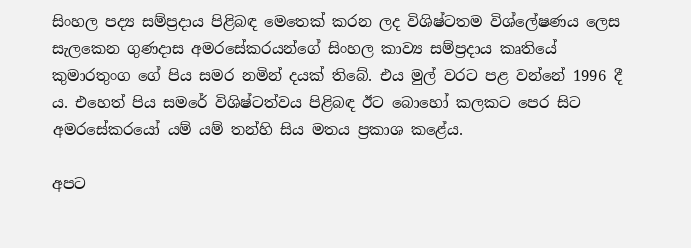සිංහල පද්‍ය සම්ප්‍රදාය පිළිබඳ මෙතෙක්‌ කරන ලද විශිෂ්ටතම විශ්ලේෂණය ලෙස සැලකෙන ගුණදාස අමරසේකරයන්ගේ සිංහල කාව්‍ය සම්ප්‍රදාය කෘතියේ කුමාරතුංග ගේ පිය සමර නමින් දයක්‌ තිබේ. එය මුල් වරට පළ වන්නේ 1996 දී ය. එහෙත් පිය සමරේ විශිෂ්ටත්වය පිළිබඳ ඊට බොහෝ කලකට පෙර සිට අමරසේකරයෝ යම් යම් තන්හි සිය මතය ප්‍රකාශ කළේය.

අපට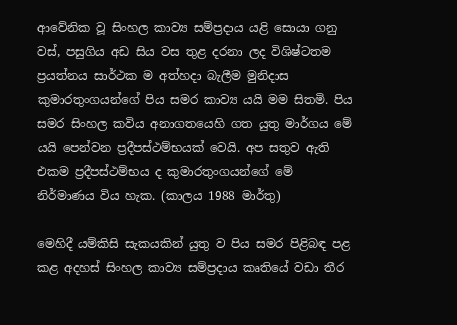ආවේනික වූ සිංහල කාව්‍ය සම්ප්‍රදාය යළි සොයා ගනු වස්‌, පසුගිය අඩ සිය වස තුළ දරනා ලද විශිෂ්ටතම ප්‍රයත්නය සාර්ථක ම අත්හදා බැලීම මුනිදාස කුමාරතුංගයන්ගේ පිය සමර කාව්‍ය යයි මම සිතමි. පිය සමර සිංහල කවිය අනාගතයෙහි ගත යුතු මාර්ගය මේ යයි පෙන්වන ප්‍රදීපස්‌ථම්භයක්‌ වෙයි. අප සතුව ඇති එකම ප්‍රදීපස්‌ථම්භය ද කුමාරතුංගයන්ගේ මේ නිර්මාණය විය හැක. (කාලය 1988 මාර්තු)

මෙහිදී යම්කිසි සැකයකින් යුතු ව පිය සමර පිළිබඳ පළ කළ අදහස්‌ සිංහල කාව්‍ය සම්ප්‍රදාය කෘතියේ වඩා තීර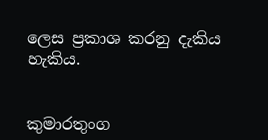ලෙස ප්‍රකාශ කරනු දැකිය හැකිය.


කුමාරතුංග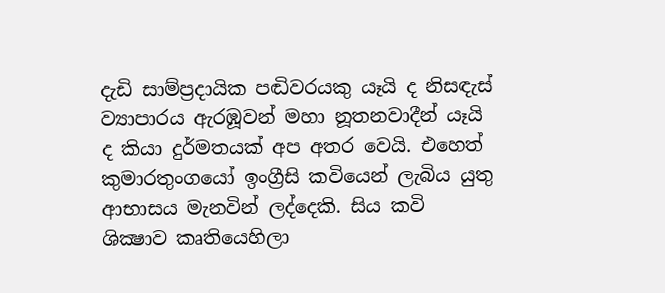දැඩි සාම්ප්‍රදායික පඬිවරයකු යෑයි ද නිසඳැස්‌ ව්‍යාපාරය ඇරඹූවන් මහා නූතනවාදීන් යෑයි ද කියා දුර්මතයක්‌ අප අතර වෙයි. එහෙත් කුමාරතුංගයෝ ඉංග්‍රීසි කවියෙන් ලැබිය යුතු ආභාසය මැනවින් ලද්දෙකි. සිය කවි ශික්‍ෂාව කෘතියෙහිලා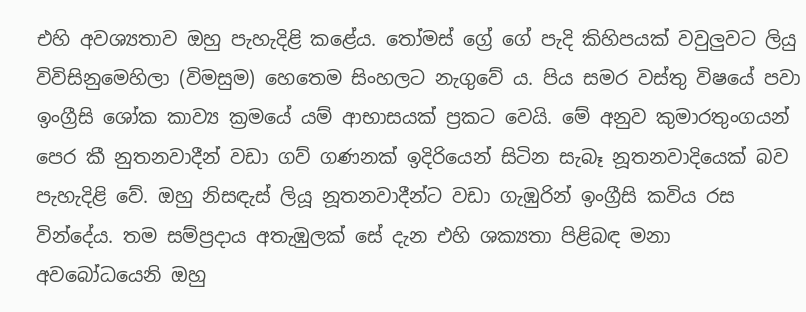එහි අවශ්‍යතාව ඔහු පැහැදිළි කළේය. තෝමස්‌ ග්‍රේ ගේ පැදි කිහිපයක්‌ වවුලුවට ලියු විවිසිනුමෙහිලා (විමසුම) හෙතෙම සිංහලට නැගුවේ ය. පිය සමර වස්‌තු විෂයේ පවා ඉංග්‍රීසි ශෝක කාව්‍ය ක්‍රමයේ යම් ආභාසයක්‌ ප්‍රකට වෙයි. මේ අනුව කුමාරතුංගයන් පෙර කී නුතනවාදීන් වඩා ගව් ගණනක්‌ ඉදිරියෙන් සිටින සැබෑ නූතනවාදියෙක්‌ බව පැහැදිළි වේ. ඔහු නිසඳැස්‌ ලියූ නූතනවාදීන්ට වඩා ගැඹුරින් ඉංග්‍රීසි කවිය රස වින්දේය. තම සම්ප්‍රදාය අතැඹුලක්‌ සේ දැන එහි ශක්‍යතා පිළිබඳ මනා අවබෝධයෙනි ඔහු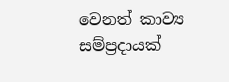වෙනත් කාව්‍ය සම්ප්‍රදායක්‌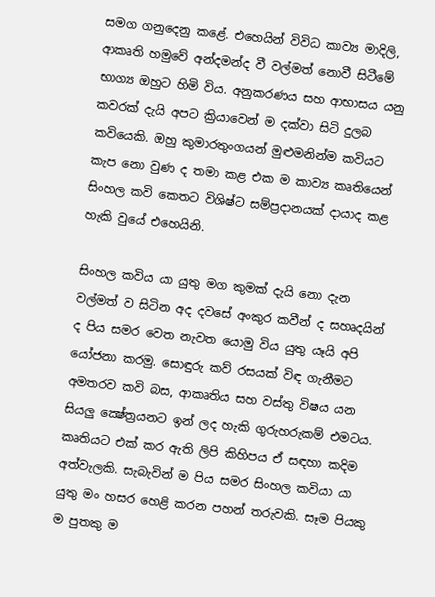සමග ගනුදෙනු කළේ. එහෙයින් විවිධ කාව්‍ය මාදිලි, ආකෘති හමුවේ අන්දමන්ද වී වල්මත් නොවී සිටීමේ භාග්‍ය ඔහුට හිමි විය. අනුකරණය සහ ආභාසය යනු කවරක්‌ දැයි අපට ක්‍රියාවෙන් ම දක්‌වා සිටි දුලබ කවියෙකි. ඔහු කුමාරතුංගයන් මුළුමනින්ම කවියට කැප නො වුණ ද තමා කළ එක ම කාව්‍ය කෘතියෙන් සිංහල කවි කෙතට විශිෂ්ට සම්ප්‍රදානයක්‌ දායාද කළ හැකි වුයේ එහෙයිනි.

සිංහල කවිය යා යුතු මග කුමක්‌ දැයි නො දැන වල්මත් ව සිටින අද දවසේ අංකුර කවීන් ද සහෘදයින් ද පිය සමර වෙත නැවත යොමු විය යුතු යෑයි අපි යෝජනා කරමු. සොඳුරු කව් රසයක්‌ විඳ ගැනීමට අමතරව කවි බස, ආකෘතිය සහ වස්‌තු විෂය යන සියලු ක්‍ෂේත්‍රයනට ඉන් ලද හැකි ගුරුහරුකම් එමටය. කෘතියට එක්‌ කර ඇති ලිපි කිහිපය ඒ සඳහා කදිම අත්වැලකි. සැබැවින් ම පිය සමර සිංහල කවියා යා යුතු මං හසර හෙළි කරන පහන් තරුවකි. සෑම පියකු ම පුතකු ම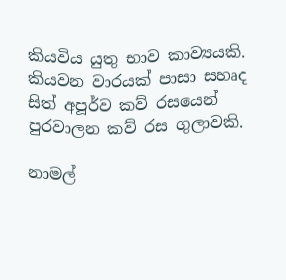කියවිය යුතු භාව කාව්‍යයකි. කියවන වාරයක්‌ පාසා සහෘද සිත් අපූර්ව කව් රසයෙන් පුරවාලන කව් රස ගුලාවකි.

නාමල්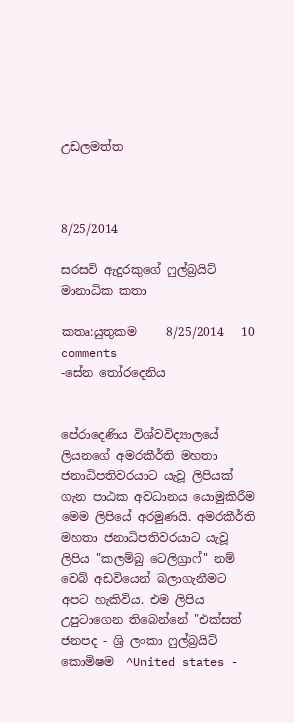උඩලමත්ත



8/25/2014

සරසවි ඇදුරකුගේ ෆුල්බ්‍රයිට් මානාධික කතා

කතෘ:යුතුකම     8/25/2014   10 comments
-සේන තෝරදෙනිය


පේරාදෙණිය විශ්වවිද්‍යාලයේ ලියනගේ අමරකීර්ති මහතා ජනාධිපතිවරයාට යැවූ ලිපියක් ගැන පාඨක අවධානය යොමුකිරීම මෙම ලිපියේ අරමුණයි. අමරකීර්ති මහතා ජනාධිපතිවරයාට යැවූ ලිපිය "කලම්බු ටෙලිග්‍රාෆ්" නම් වෙබ් අඩවියෙන් බලාගැනීමට අපට හැකිවිය. එම ලිපිය උපුටාගෙන තිබෙන්නේ "එක්සත් ජනපද - ශ්‍රි ලංකා ෆුල්බ්‍රයිට් කොමිෂම  ^United states -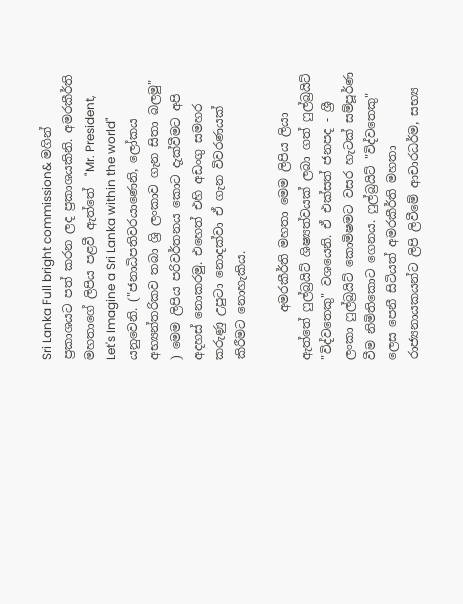Sri Lanka Full bright commission& මගින් ප්‍රකාශයට පත් කරන ලද ප්‍රකාශයකිනි. අමරකීර්ති මහතාගේ ලිපිය පළවී ඇත්තේ  "Mr. President, Let's Imagine a Sri Lanka within the world" යනුවෙනි. ("ජනාධිපතිවරයාණෙනි, ලෝකය අභ්‍යන්තරිකව තබා ශ්‍රි ලංකාව ගැන සිතා බලමු" ) මෙම ලිපිය පරිවර්තනය කොට දැක්වීමට අපි අදහස් නොකරමු. එහෙත් එහි අඩංගු සමහර කරුණු උපුටා නොදක්වා ඒ ගැන විවරණයක් කිරීමට නොහැකිය.

        අමරකීර්ති මහතා මෙම ලිපිය ලියා ඇත්තේ ෆුල්බ්‍රයිට් ශිෂ්‍යත්වයක් ලබා ගත් ෆුල්බ්‍රයිට් "විද්වතෙකු" වශයෙනි. ඒ එක්සත් ජනපද - ශ්‍රී ලංකා ෆුල්බ්‍රයිට් කොමිෂමට වසර හැටක් සම්පූර්ණ වීම නිමිතිකොට ගෙනය. ෆුල්බ්‍රයිට් "විද්වතෙකු" ලෙස පෙනී සිටියත් අමරකීර්ති මහතා රාජ්‍යනායකයන්ට ලිපි ලිවීමේ ආචාරධර්ම, සභ්‍ය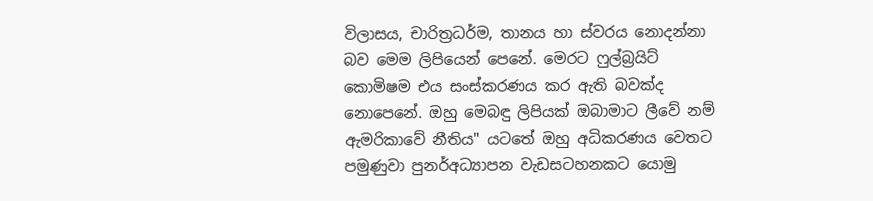විලාසය, චාරිත්‍රධර්ම, තානය හා ස්වරය නොදන්නා බව මෙම ලිපියෙන් පෙනේ. මෙරට ෆුල්බ්‍රයිට් කොමිෂම එය සංස්කරණය කර ඇති බවක්ද නොපෙනේ. ඔහු මෙබඳු ලිපියක් ඔබාමාට ලීවේ නම් ඇමරිකාවේ නීතිය" යටතේ ඔහු අධිකරණය වෙතට පමුණුවා පුනර්අධ්‍යාපන වැඩසටහනකට යොමු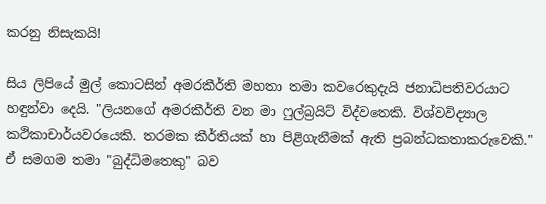කරනු නිසැකයි!

සිය ලිපියේ මුල් කොටසින් අමරකීර්ති මහතා තමා කවරෙකුදැයි ජනාධිපතිවරයාට හඳුන්වා දෙයි. "ලියනගේ අමරකීර්ති වන මා ෆුල්බ්‍රයිට් විද්වතෙකි. විශ්වවිද්‍යාල කථිකාචාර්යවරයෙකි. තරමක කීර්තියක් හා පිළිගැනීමක් ඇති ප්‍රබන්ධකතාකරුවෙකි." ඒ සමගම තමා "බුද්ධිමතෙකු" බව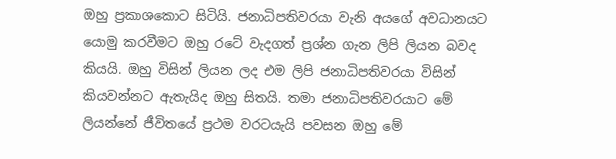ඔහු ප්‍රකාශකොට සිටියි. ජනාධිපතිවරයා වැනි අයගේ අවධානයට යොමු කරවීමට ඔහු රටේ වැදගත් ප්‍රශ්න ගැන ලිපි ලියන බවද කියයි. ඔහු විසින් ලියන ලද එම ලිපි ජනාධිපතිවරයා විසින් කියවන්නට ඇතැයිද ඔහු සිතයි. තමා ජනාධිපතිවරයාට මේ ලියන්නේ ජීවිතයේ ප්‍රථම වරටයැයි පවසන ඔහු මේ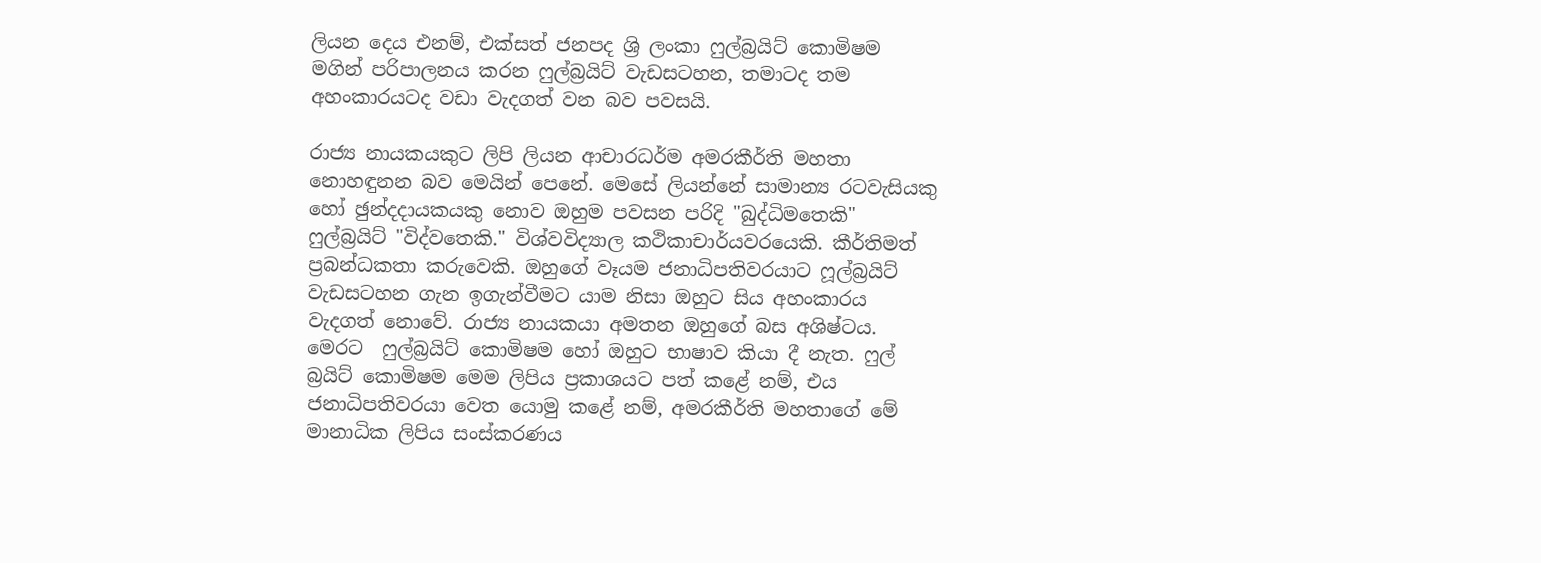ලියන දෙය එනම්, එක්සත් ජනපද ශ්‍රි ලංකා ෆුල්බ්‍රයිට් කොමිෂම මගින් පරිපාලනය කරන ෆුල්බ්‍රයිට් වැඩසටහන, තමාටද තම අහංකාරයටද වඩා වැදගත් වන බව පවසයි.

රාජ්‍ය නායකයකුට ලිපි ලියන ආචාරධර්ම අමරකීර්ති මහතා නොහඳුනන බව මෙයින් පෙනේ. මෙසේ ලියන්නේ සාමාන්‍ය රටවැසියකු හෝ ඡුන්දදායකයකු නොව ඔහුම පවසන පරිදි "බුද්ධිමතෙකි" ෆුල්බ්‍රයිට් "විද්වතෙකි." විශ්වවිද්‍යාල කථිකාචාර්යවරයෙකි. කීර්තිමත් ප්‍රබන්ධකතා කරුවෙකි. ඔහුගේ වෑයම ජනාධිපතිවරයාට ෆූල්බ්‍රයිට් වැඩසටහන ගැන ඉගැන්වීමට යාම නිසා ඔහුට සිය අහංකාරය වැදගත් නොවේ. රාජ්‍ය නායකයා අමතන ඔහුගේ බස අශිෂ්ටය. මෙරට  ෆුල්බ්‍රයිට් කොමිෂම හෝ ඔහුට භාෂාව කියා දී නැත. ෆුල් බ්‍රයිට් කොමිෂම මෙම ලිපිය ප්‍රකාශයට පත් කළේ නම්, එය ජනාධිපතිවරයා වෙත යොමු කළේ නම්, අමරකීර්ති මහතාගේ මේ මානාධික ලිපිය සංස්කරණය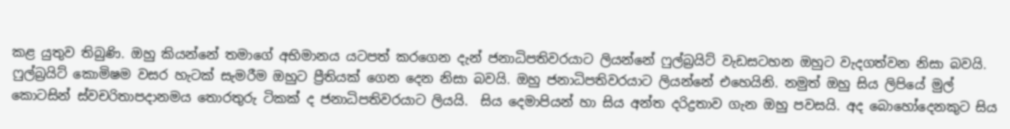කළ යුතුව තිබුණි. ඔහු කියන්නේ තමාගේ අභිමානය යටපත් කරගෙන දැන් ජනාධිපතිවරයාට ලියන්නේ ෆුල්බ්‍රයිට් වැඩසටහන ඔහුට වැදගත්වන නිසා බවයි. ෆුල්බ්‍රයිට් කොමිෂම වසර හැටක් සැමරීම ඔහුට ප්‍රීතියක් ගෙන දෙන නිසා බවයි. ඔහු ජනාධිපතිවරයාට ලියන්නේ එහෙයිනි. නමුත් ඔහු සිය ලිපියේ මුල් කොටසින් ස්වචරිතාපදානමය තොරතුරු ටිකක් ද ජනාධිපතිවරයාට ලියයි.  සිය දෙමාපියන් හා සිය අන්ත දරිද්‍රතාව ගැන ඔහු පවසයි. අද බොහෝදෙනකුට සිය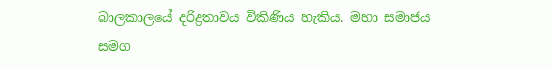බාලකාලයේ දරිද්‍රතාවය විකිණිය හැකිය. මහා සමාජය සමග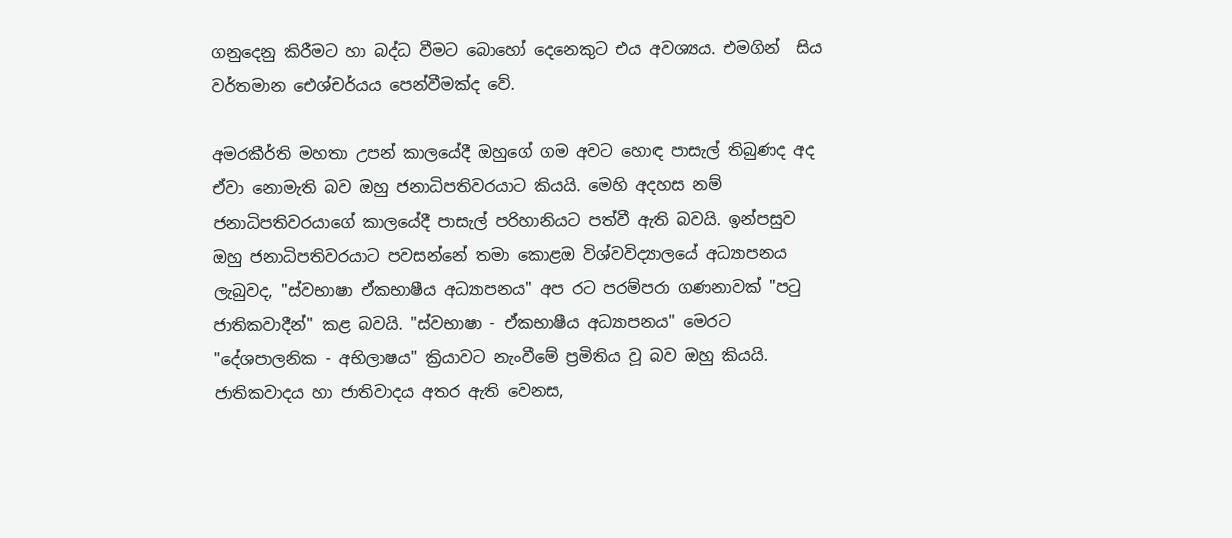ගනුදෙනු කිරීමට හා බද්ධ වීමට බොහෝ දෙනෙකුට එය අවශ්‍යය. එමගින්  සිය වර්තමාන ඓශ්චර්යය පෙන්වීමක්ද වේ.

අමරකීර්ති මහතා උපන් කාලයේදී ඔහුගේ ගම අවට හොඳ පාසැල් තිබුණද අද ඒවා නොමැති බව ඔහු ජනාධිපතිවරයාට කියයි. මෙහි අදහස නම් ජනාධිපතිවරයාගේ කාලයේදී පාසැල් පරිහානියට පත්වී ඇති බවයි. ඉන්පසුව ඔහු ජනාධිපතිවරයාට පවසන්නේ තමා කොළඔ විශ්වවිද්‍යාලයේ අධ්‍යාපනය ලැබුවද, "ස්වභාෂා ඒකභාෂීය අධ්‍යාපනය" අප රට පරම්පරා ගණනාවක් "පටු ජාතිකවාදීන්" කළ බවයි. "ස්වභාෂා - ඒකභාෂීය අධ්‍යාපනය" මෙරට "දේශපාලනික - අභිලාෂය" ක්‍රියාවට නැංවීමේ ප්‍රමිතිය වූ බව ඔහු කියයි. ජාතිකවාදය හා ජාතිවාදය අතර ඇති වෙනස,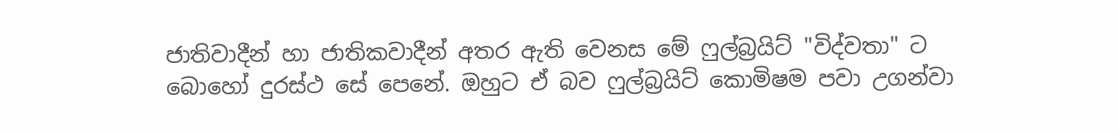ජාතිවාදීන් හා ජාතිකවාදීන් අතර ඇති වෙනස මේ ෆුල්බ්‍රයිට් "විද්වතා" ට බොහෝ දුරස්ථ සේ පෙනේ. ඔහුට ඒ බව ෆුල්බ්‍රයිට් කොමිෂම පවා උගන්වා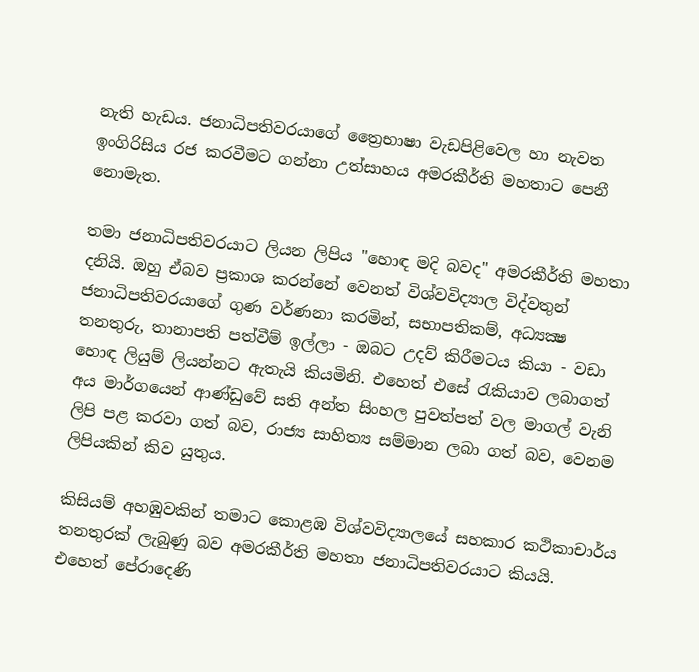නැති හැඩය. ජනාධිපතිවරයාගේ ත්‍රෛභාෂා වැඩපිළිවෙල හා නැවත ඉංගිරිසිය රජ කරවීමට ගන්නා උත්සාහය අමරකීර්ති මහතාට පෙනී නොමැත.

තමා ජනාධිපතිවරයාට ලියන ලිපිය "හොඳ මදි බවද" අමරකීර්ති මහතා දනියි. ඔහු ඒබව ප්‍රකාශ කරන්නේ වෙනත් විශ්වවිද්‍යාල විද්වතුන් ජනාධිපතිවරයාගේ ගුණ වර්ණනා කරමින්, සභාපතිකම්, අධ්‍යක්‍ෂ තනතුරු, තානාපති පත්වීම් ඉල්ලා - ඔබට උදව් කිරීමටය කියා - වඩා හොඳ ලියුම් ලියන්නට ඇතැයි කියමිනි. එහෙත් එසේ රැකියාව ලබාගත් අය මාර්ගයෙන් ආණ්ඩුවේ සති අන්ත සිංහල පුවත්පත් වල මාගල් වැනි ලිපි පළ කරවා ගත් බව, රාජ්‍ය සාහිත්‍ය සම්මාන ලබා ගත් බව, වෙනම ලිපියකින් කිව යුතුය.

කිසියම් අහඹුවකින් තමාට කොළඹ විශ්වවිද්‍යාලයේ සහකාර කථිකාචාර්ය තනතුරක් ලැබුණු බව අමරකීර්ති මහතා ජනාධිපතිවරයාට කියයි. එහෙත් පේරාදෙණි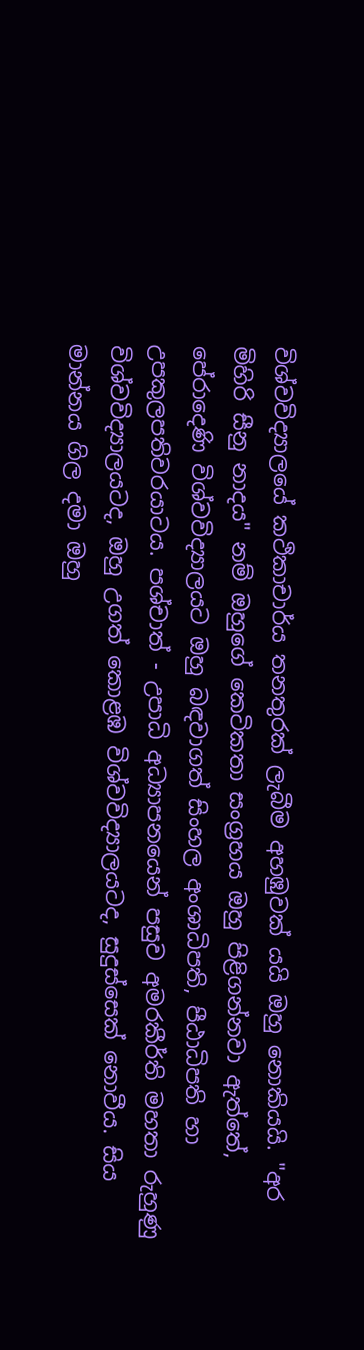විශ්වවිද්‍යාලයේ කථිකාචාර්ය තනතුරක් ලැබීම අහඹුවක් යයි ඔහු නොකියයි. "අර මිහිරි සීනු නාදය" නම් ඔහුගේ කෙටිකතා සංග්‍රහය ඔහු පිළිගන්නවා ඇත්තේ, පේරාදෙණි විශ්වවිද්‍යාලයට ඔහු බඳවාගත් සිංහල අංශාධිපති, පීඨාධිපති හා උපකුලපතිවරයාටය. පශ්චාත් - උපාධි අධ්‍යාපනයෙන් පසුව අමරකීර්ති මහතා රුහුණු විශ්වවිද්‍යාලයටද, ඔහු උගත් කොළඹ විශ්වවිද්‍යාලයටද, සුදුස්සෙක් නොවීය. සිය මාන්නය ගිල දමා ඔහු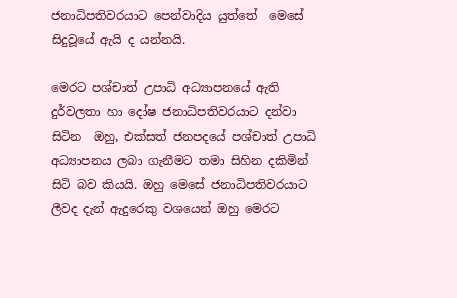ජනාධිපතිවරයාට පෙන්වාදිය යුත්තේ  මෙසේ සිදුවූයේ ඇයි ද යන්නයි.

මෙරට පශ්චාත් උපාධි අධ්‍යාපනයේ ඇති දුර්වලතා හා දෝෂ ජනාධිපතිවරයාට දන්වා සිටින  ඔහු, එක්සත් ජනපදයේ පශ්චාත් උපාධි අධ්‍යාපනය ලබා ගැනීමට තමා සිහින දකිමින් සිටි බව කියයි. ඔහු මෙසේ ජනාධිපතිවරයාට ලීවද දැන් ඇදුරෙකු වශයෙන් ඔහු මෙරට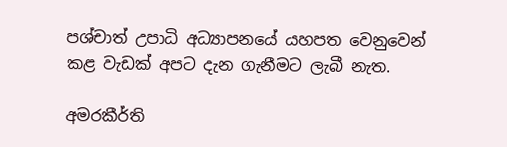පශ්චාත් උපාධි අධ්‍යාපනයේ යහපත වෙනුවෙන් කළ වැඩක් අපට දැන ගැනීමට ලැබී නැත.

අමරකීර්ති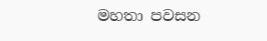මහතා පවසන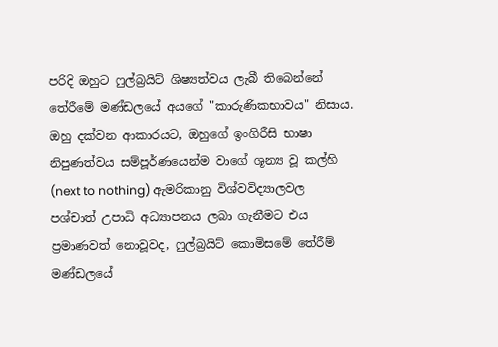පරිදි ඔහුට ෆුල්බ්‍රයිට් ශිෂ්‍යත්වය ලැබී තිබෙන්නේ තේරීමේ මණ්ඩලයේ අයගේ "කාරුණිකභාවය" නිසාය. ඔහු දක්වන ආකාරයට, ඔහුගේ ඉංගිරීසි භාෂා නිපුණත්වය සම්පූර්ණයෙන්ම වාගේ ශූන්‍ය වූ කල්හි (next to nothing) ඇමරිකානු විශ්වවිද්‍යාලවල පශ්චාත් උපාධි අධ්‍යාපනය ලබා ගැනීමට එය ප්‍රමාණවත් නොවූවද, ෆුල්බ්‍රයිට් කොමිසමේ තේරීම් මණ්ඩලයේ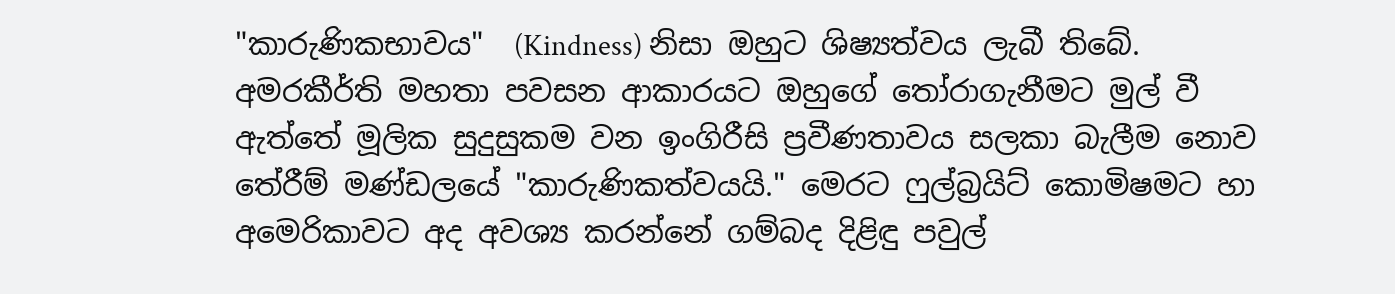"කාරුණිකභාවය"  (Kindness) නිසා ඔහුට ශිෂ්‍යත්වය ලැබී තිබේ. අමරකීර්ති මහතා පවසන ආකාරයට ඔහුගේ තෝරාගැනීමට මුල් වී ඇත්තේ මූලික සුදුසුකම වන ඉංගිරීසි ප්‍රවීණතාවය සලකා බැලීම නොව තේරීම් මණ්ඩලයේ "කාරුණිකත්වයයි." මෙරට ෆුල්බ්‍රයිට් කොමිෂමට හා අමෙරිකාවට අද අවශ්‍ය කරන්නේ ගම්බද දිළිඳු පවුල්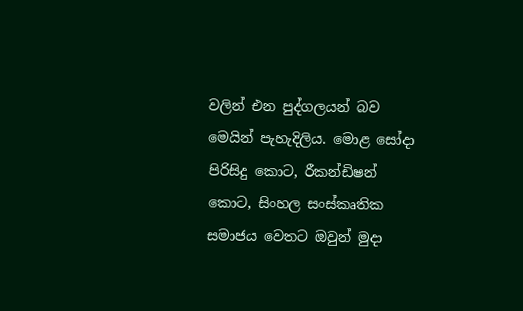වලින් එන පුද්ගලයන් බව මෙයින් පැහැදිලිය. මොළ සෝදා පිරිසිදු කොට, රීකන්ඩිෂන් කොට, සිංහල සංස්කෘතික සමාජය වෙතට ඔවුන් මුදා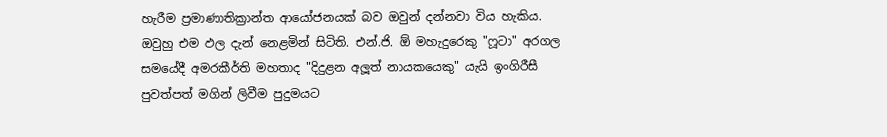හැරීම ප්‍රමාණාතික්‍රාන්ත ආයෝජනයක් බව ඔවුන් දන්නවා විය හැකිය. ඔවුහු එම ඵල දැන් නෙළමින් සිටිති. එන්.ජි. ඕ මහැදුරෙකු "ෆූටා" අරගල සමයේදී අමරකීර්ති මහතාද "දිදුළන අලූත් නායකයෙකු" යැයි ඉංගිරීසී පුවත්පත් මගින් ලිවීම පුදුමයට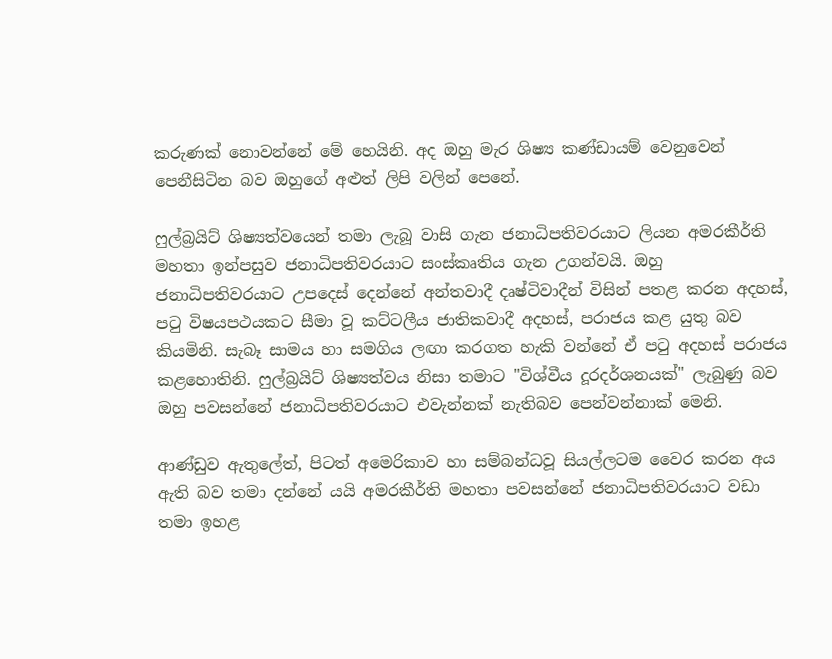කරුණක් නොවන්නේ මේ හෙයිනි. අද ඔහු මැර ශිෂ්‍ය කණ්ඩායම් වෙනුවෙන් පෙනීසිටින බව ඔහුගේ අළුත් ලිපි වලින් පෙනේ.

ෆුල්බ්‍රයිට් ශිෂ්‍යත්වයෙන් තමා ලැබූ වාසි ගැන ජනාධිපතිවරයාට ලියන අමරකීර්ති මහතා ඉන්පසුව ජනාධිපතිවරයාට සංස්කෘතිය ගැන උගන්වයි. ඔහු ජනාධිපතිවරයාට උපදෙස් දෙන්නේ අන්තවාදී දෘෂ්ටිවාදීන් විසින් පතළ කරන අදහස්, පටු විෂයපථයකට සීමා වූ කට්ටලීය ජාතිකවාදී අදහස්, පරාජය කළ යුතු බව කියමිනි. සැබෑ සාමය හා සමගිය ලඟා කරගත හැකි වන්නේ ඒ පටු අදහස් පරාජය කළහොතිනි. ෆුල්බ්‍රයිට් ශිෂ්‍යත්වය නිසා තමාට "විශ්වීය දූරදර්ශනයක්" ලැබුණු බව ඔහු පවසන්නේ ජනාධිපතිවරයාට එවැන්නක් නැතිබව පෙන්වන්නාක් මෙනි.

ආණ්ඩුව ඇතුලේත්, පිටත් අමෙරිකාව හා සම්බන්ධවූ සියල්ලටම වෛර කරන අය ඇති බව තමා දන්නේ යයි අමරකීර්ති මහතා පවසන්නේ ජනාධිපතිවරයාට වඩා තමා ඉහළ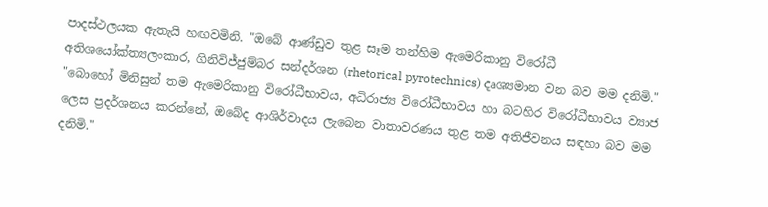පාදස්ථලයක ඇතැයි හඟවමිනි. "ඔබේ ආණ්ඩුව තුළ සෑම තන්හිම ඇමෙරිකානු විරෝධී අතිශයෝක්ත්‍යලංකාර, ගිනිවිජ්ජුම්බර සන්දර්ශන (rhetorical pyrotechnics) දෘශ්‍යමාන වන බව මම දනිමි." "බොහෝ මිනිසුන් තම ඇමෙරිකානු විරෝධීභාවය, අධිරාජ්‍ය විරෝධීභාවය හා බටහිර විරෝධීභාවය ව්‍යාජ ලෙස ප්‍රදර්ශනය කරන්නේ, ඔබේද ආශිර්වාදය ලැබෙන වාතාවරණය තුළ තම අතිජීවනය සඳහා බව මම දනිමි."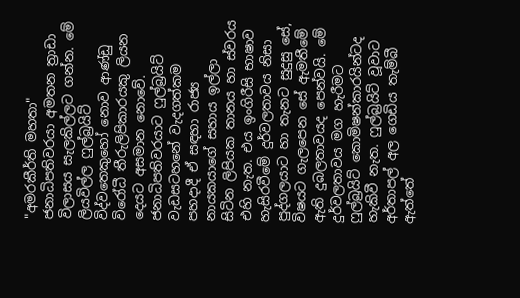"අමරකීර්ති මහතා" ජනාධිපතිවරයා අමතන ත්‍රාඩා විලාසය සැලකිල්ලට ගන්න. මේ ලියවිල්ල ෆුල්බ්‍රයිට් විද්වතෙකුහෝ නොව ආණ්ඩු විරෝධී තීරුලිපිකාරයකු ලියන දෙයට අසමාන නොවේ. ජනාධිපතිවරයාට ෆුල්බ්‍රයිට් වැඩසටහනේ වැදගත්කම පහදාදී ඒ සඳහා රාජ්‍ය නායකයාගේ සහාය ඉල්ලා සිටින ලිපියක තානය හා ස්වරය එහි නැත. එය ඉංගිරීසි භාෂාව හැසිරවීමේ දුර්වලතාවය නිසා පුද්ගලයාට හා තැනට සුදුසු සේ, විෂයට ගැලපෙන සේ ඇමතීමේ ඇති දුබලතාවයද පෙන්වයි. මේ දුර්වලතාවය මග හැරීමට ෆුල්බ්‍රයිට් කොමිෂන්කාරයින්ටද හැකිවී නැත. ෆුල්බ්‍රයිට් වූවාට අර්තාපල් අල ගෙඩිය තැම්බී ඇත්තේ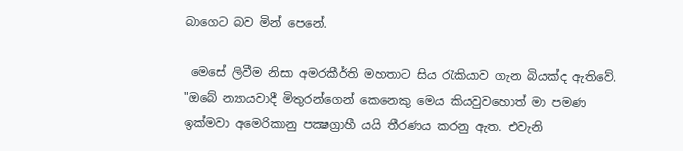බාගෙට බව මින් පෙනේ.

 මෙසේ ලිවීම නිසා අමරකීර්ති මහතාට සිය රැකියාව ගැන බියක්ද ඇතිවේ. "ඔබේ න්‍යායවාදී මිතුරන්ගෙන් කෙනෙකු මෙය කියවුවහොත් මා පමණ ඉක්මවා අමෙරිකානු පක්‍ෂග්‍රාහී යයි තීරණය කරනු ඇත. එවැනි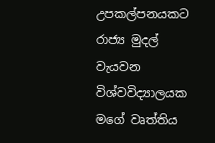උපකල්පනයකට රාජ්‍ය මුදල් වැයවන විශ්වවිද්‍යාලයක මගේ වෘත්තිය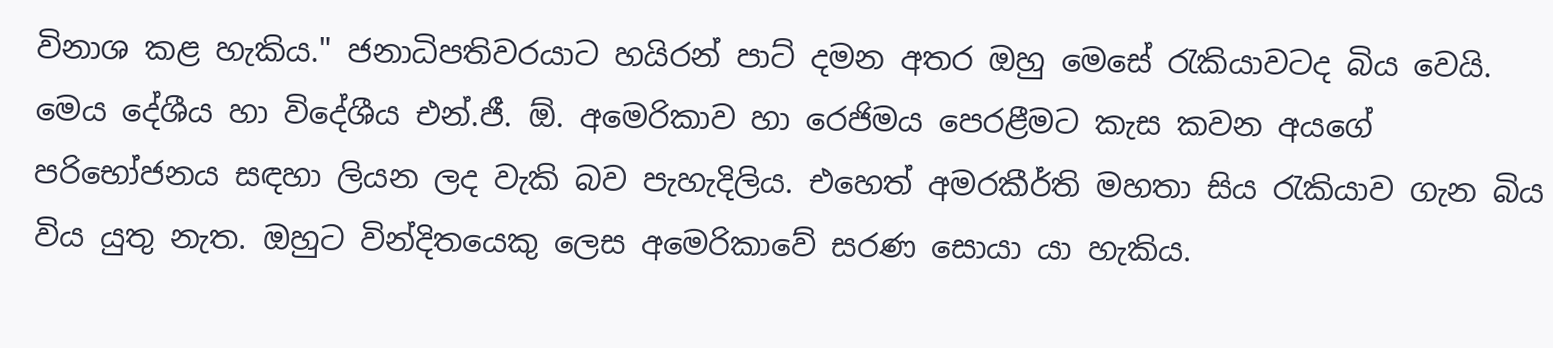විනාශ කළ හැකිය." ජනාධිපතිවරයාට හයිරන් පාට් දමන අතර ඔහු මෙසේ රැකියාවටද බිය වෙයි. මෙය දේශීය හා විදේශීය එන්.ජී. ඕ. අමෙරිකාව හා රෙජිමය පෙරළීමට කැස කවන අයගේ පරිභෝජනය සඳහා ලියන ලද වැකි බව පැහැදිලිය. එහෙත් අමරකීර්ති මහතා සිය රැකියාව ගැන බිය විය යුතු නැත. ඔහුට වින්දිතයෙකු ලෙස අමෙරිකාවේ සරණ සොයා යා හැකිය.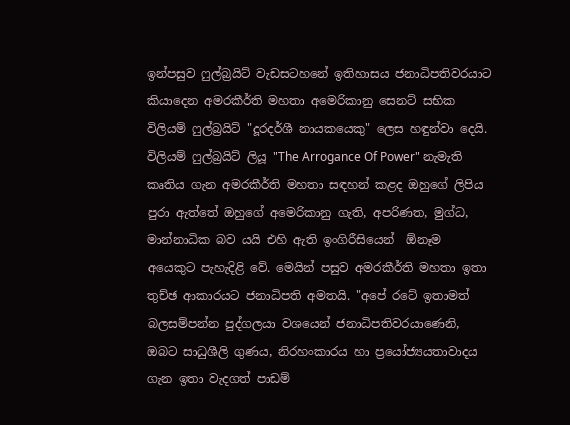ඉන්පසුව ෆුල්බ්‍රයිට් වැඩසටහනේ ඉතිහාසය ජනාධිපතිවරයාට කියාදෙන අමරකීර්ති මහතා අමෙරිකානු සෙනට් සභික විලියම් ෆුල්බ්‍රයිට් "දූරදර්ශී නායකයෙකු" ලෙස හඳුන්වා දෙයි. විලියම් ෆුල්බ්‍රයිට් ලියූ "The Arrogance Of Power" නැමැති කෘතිය ගැන අමරකීර්ති මහතා සඳහන් කළද ඔහුගේ ලිපිය පුරා ඇත්තේ ඔහුගේ අමෙරිකානු ගැති, අපරිණත, මුග්ධ, මාන්නාධික බව යයි එහි ඇති ඉංගිරීසියෙන්  ඕනෑම අයෙකුට පැහැදිළි වේ. මෙයින් පසුව අමරකීර්ති මහතා ඉතා තුච්ඡ ආකාරයට ජනාධිපති අමතයි. "අපේ රටේ ඉතාමත් බලසම්පන්න පුද්ගලයා වශයෙන් ජනාධිපතිවරයාණෙනි, ඔබට සාධුශීලි ගුණය, නිරහංකාරය හා ප්‍රයෝජ්‍යයතාවාදය ගැන ඉතා වැදගත් පාඩම්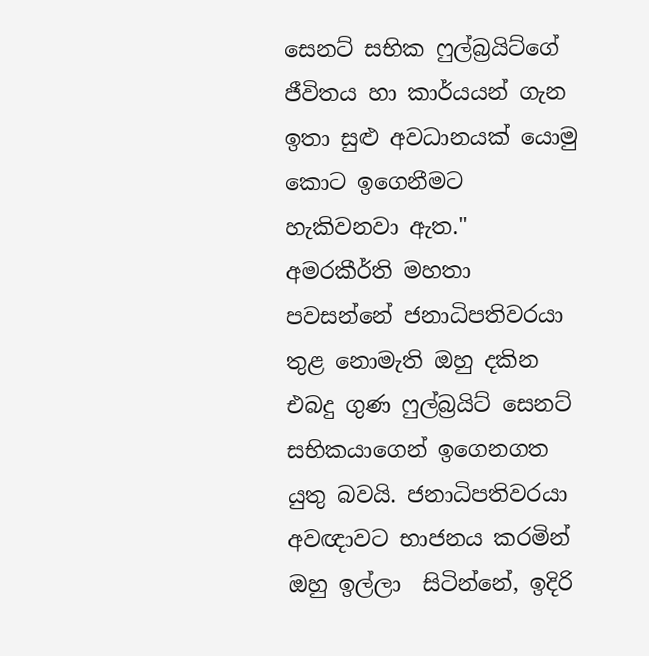සෙනට් සභික ෆුල්බ්‍රයිට්ගේ ජීවිතය හා කාර්යයන් ගැන ඉතා සුළු අවධානයක් යොමු කොට ඉගෙනීමට හැකිවනවා ඇත." අමරකීර්ති මහතා පවසන්නේ ජනාධිපතිවරයා තුළ නොමැති ඔහු දකින එබදු ගුණ ෆුල්බ්‍රයිට් සෙනට් සභිකයාගෙන් ඉගෙනගත යුතු බවයි. ජනාධිපතිවරයා අවඥාවට භාජනය කරමින් ඔහු ඉල්ලා  සිටින්නේ, ඉදිරි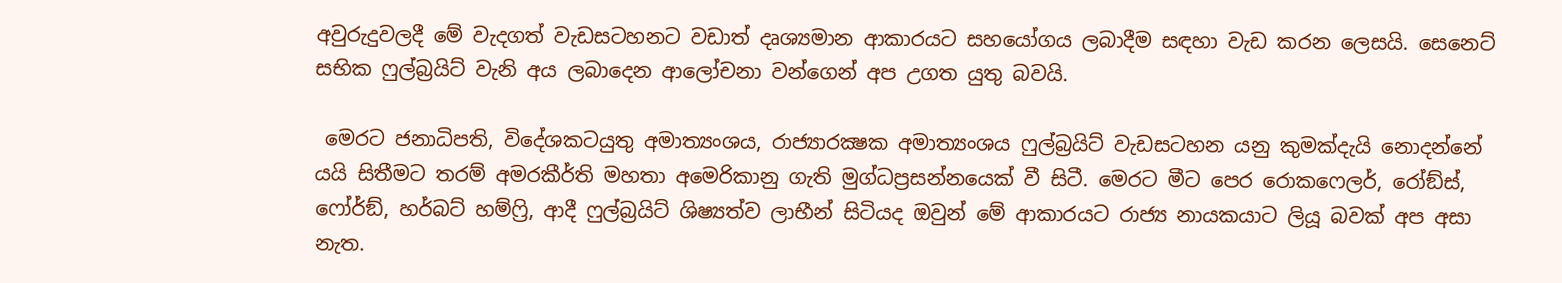අවුරුදුවලදී මේ වැදගත් වැඩසටහනට වඩාත් දෘශ්‍යමාන ආකාරයට සහයෝගය ලබාදීම සඳහා වැඩ කරන ලෙසයි. සෙනෙට් සභික ෆුල්බ්‍රයිට් වැනි අය ලබාදෙන ආලෝචනා වන්ගෙන් අප උගත යුතු බවයි.

 මෙරට ජනාධිපති, විදේශකටයුතු අමාත්‍යංශය, රාජ්‍යාරක්‍ෂක අමාත්‍යංශය ෆුල්බ්‍රයිට් වැඩසටහන යනු කුමක්දැයි නොදන්නේ යයි සිතීමට තරම් අමරකීර්ති මහතා අමෙරිකානු ගැති මුග්ධප්‍රසන්නයෙක් වී සිටී. මෙරට මීට පෙර රොකෆෙලර්, රෝඞ්ස්, ෆෝර්ඞ්, හර්බට් හම්ෆ්‍රි, ආදී ෆුල්බ්‍රයිට් ශිෂ්‍යත්ව ලාභීන් සිටියද ඔවුන් මේ ආකාරයට රාජ්‍ය නායකයාට ලියූ බවක් අප අසා නැත.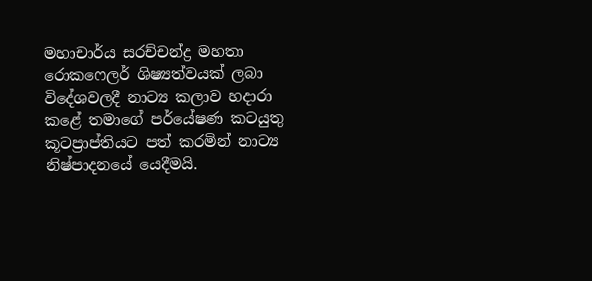මහාචාර්ය සරච්චන්ද්‍ර මහතා රොකෆෙලර් ශිෂ්‍යත්වයක් ලබා විදේශවලදී නාට්‍ය කලාව හදාරා කළේ තමාගේ පර්යේෂණ කටයුතු කූටප්‍රාප්තියට පත් කරමින් නාට්‍ය නිෂ්පාදනයේ යෙදීමයි.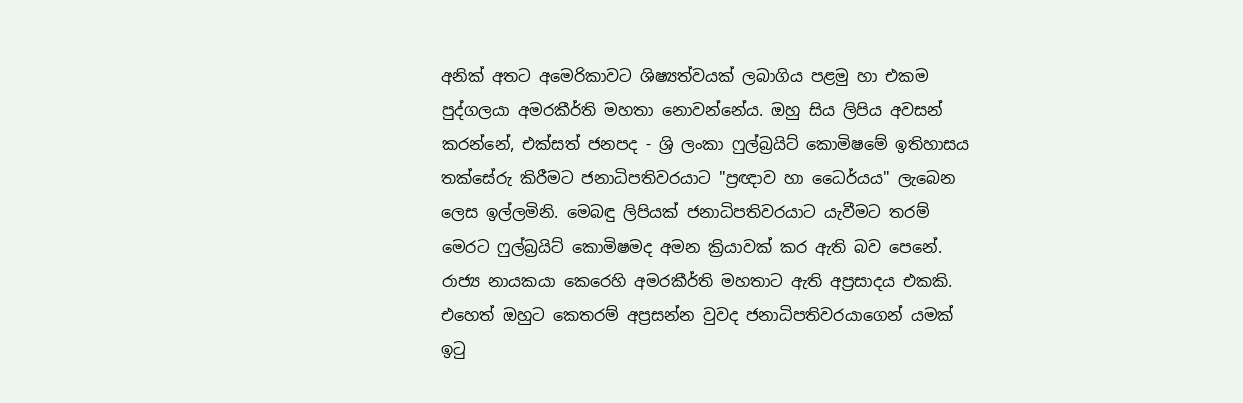අනික් අතට අමෙරිකාවට ශිෂ්‍යත්වයක් ලබාගිය පළමු හා එකම පුද්ගලයා අමරකීර්ති මහතා නොවන්නේය. ඔහු සිය ලිපිය අවසන් කරන්නේ, එක්සත් ජනපද - ශ්‍රි ලංකා ෆුල්බ්‍රයිට් කොමිෂමේ ඉතිහාසය තක්සේරු කිරීමට ජනාධිපතිවරයාට "ප්‍රඥාව හා ධෛර්යය" ලැබෙන ලෙස ඉල්ලමිනි. මෙබඳු ලිපියක් ජනාධිපතිවරයාට යැවීමට තරම් මෙරට ෆුල්බ්‍රයිට් කොමිෂමද අමන ක්‍රියාවක් කර ඇති බව පෙනේ. රාජ්‍ය නායකයා කෙරෙහි අමරකීර්ති මහතාට ඇති අප්‍රසාදය එකකි. එහෙත් ඔහුට කෙතරම් අප්‍රසන්න වුවද ජනාධිපතිවරයාගෙන් යමක් ඉටු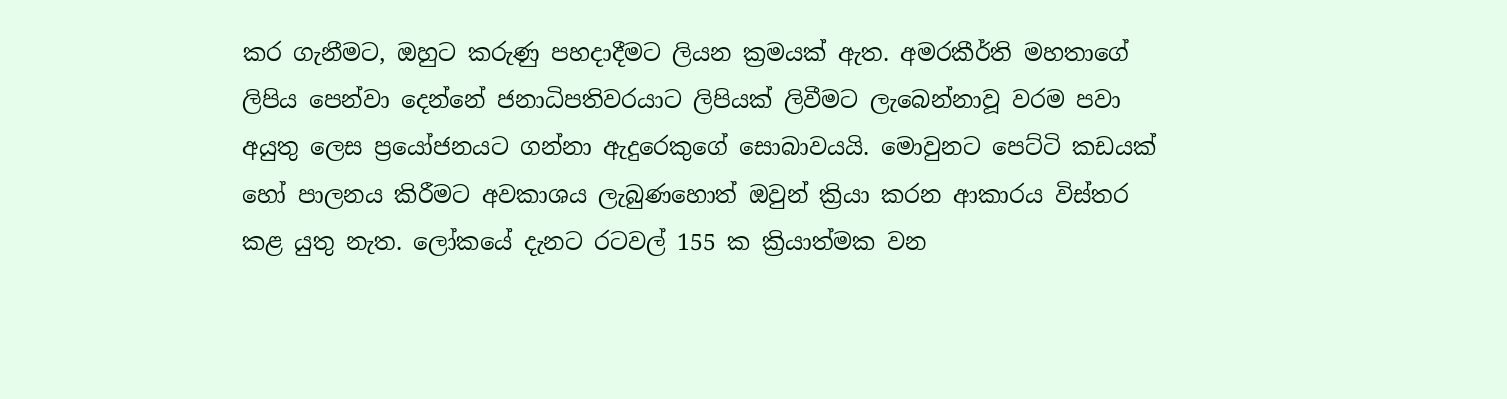කර ගැනීමට, ඔහුට කරුණු පහදාදීමට ලියන ක්‍රමයක් ඇත. අමරකීර්ති මහතාගේ ලිපිය පෙන්වා දෙන්නේ ජනාධිපතිවරයාට ලිපියක් ලිවීමට ලැබෙන්නාවූ වරම පවා අයුතු ලෙස ප්‍රයෝජනයට ගන්නා ඇදුරෙකුගේ සොබාවයයි. මොවුනට පෙට්ටි කඩයක් හෝ පාලනය කිරීමට අවකාශය ලැබුණහොත් ඔවුන් ක්‍රියා කරන ආකාරය විස්තර කළ යුතු නැත. ලෝකයේ දැනට රටවල් 155 ක ක්‍රියාත්මක වන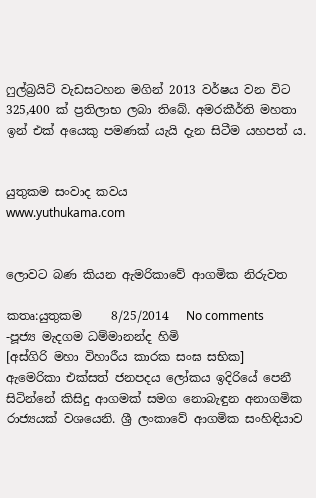ෆුල්බ්‍රයිට් වැඩසටහන මගින් 2013 වර්ෂය වන විට 325,400 ක් ප්‍රතිලාභ ලබා තිබේ. අමරකීර්ති මහතා ඉන් එක් අයෙකු පමණක් යැයි දැන සිටීම යහපත් ය.


යුතුකම සංවාද කවය
www.yuthukama.com


ලොවට බණ කියන ඇමරිකාවේ ආගමික නිරුවත

කතෘ:යුතුකම     8/25/2014   No comments
-පූජ්‍ය මැදගම ධම්මානන්ද හිමි
[අස්‌ගිරි මහා විහාරීය කාරක සංඝ සභික]
ඇමෙරිකා එක්‌සත් ජනපදය ලෝකය ඉදිරියේ පෙනී සිටින්නේ කිසිදු ආගමක්‌ සමග නොබැඳුන අනාගමික රාජ්‍යයක්‌ වශයෙනි. ශ්‍රී ලංකාවේ ආගමික සංහිඳියාව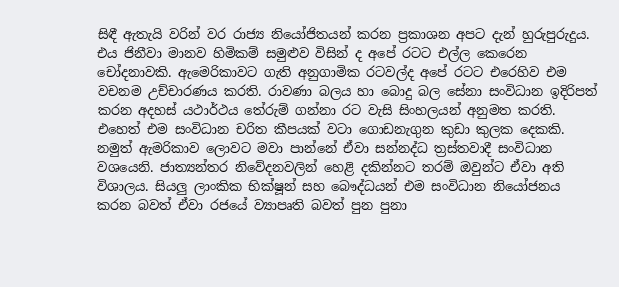සිඳී ඇතැයි වරින් වර රාජ්‍ය නියෝජිතයන් කරන ප්‍රකාශන අපට දැන් හුරුපුරුදුය. එය ජිනීවා මානව හිමිකම් සමුළුව විසින් ද අපේ රටට එල්ල කෙරෙන චෝදනාවකි. ඇමෙරිකාවට ගැති අනුගාමික රටවල්ද අපේ රටට එරෙහිව එම වචනම උච්චාරණය කරති. රාවණා බලය හා බොදු බල සේනා සංවිධාන ඉදිරිපත් කරන අදහස්‌ යථාර්ථය තේරුම් ගන්නා රට වැසි සිංහලයන් අනුමත කරති. එහෙත් එම සංවිධාන චරිත කීපයක්‌ වටා ගොඩනැගුන කුඩා කුලක දෙකකි. නමුත් ඇමරිකාව ලොවට මවා පාන්නේ ඒවා සන්නද්ධ ත්‍රස්‌තවාදී සංවිධාන වශයෙනි. ජාත්‍යන්තර නිවේදනවලින් හෙළි දකින්නට තරම් ඔවුන්ට ඒවා අති විශාලය. සියලු ලාංකික භික්‌ෂූන් සහ බෞද්ධයන් එම සංවිධාන නියෝජනය කරන බවත් ඒවා රජයේ ව්‍යාපෘති බවත් පුන පුනා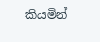කියමින්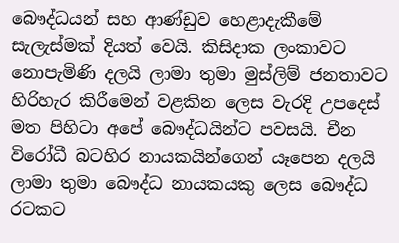බෞද්ධයන් සහ ආණ්‌ඩුව හෙළාදැකීමේ සැලැස්‌මක්‌ දියත් වෙයි. කිසිදාක ලංකාවට නොපැමිණි දලයි ලාමා තුමා මුස්‌ලිම් ජනතාවට හිරිහැර කිරීමෙන් වළකින ලෙස වැරදි උපදෙස්‌ මත පිහිටා අපේ බෞද්ධයින්ට පවසයි. චීන විරෝධී බටහිර නායකයින්ගෙන් යෑපෙන දලයි ලාමා තුමා බෞද්ධ නායකයකු ලෙස බෞද්ධ රටකට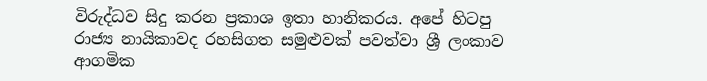විරුද්ධව සිදු කරන ප්‍රකාශ ඉතා හානිකරය. අපේ හිටපු රාජ්‍ය නායිකාවද රහසිගත සමුළුවක්‌ පවත්වා ශ්‍රී ලංකාව ආගමික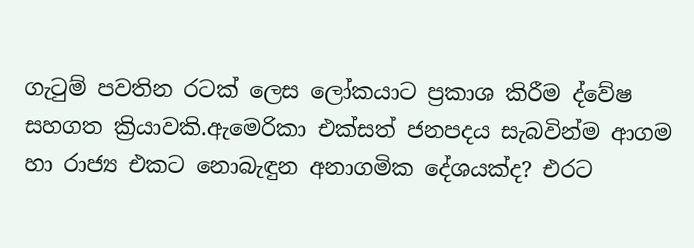ගැටුම් පවතින රටක්‌ ලෙස ලෝකයාට ප්‍රකාශ කිරීම ද්වේෂ සහගත ක්‍රියාවකි.ඇමෙරිකා එක්‌සත් ජනපදය සැබවින්ම ආගම හා රාජ්‍ය එකට නොබැඳුන අනාගමික දේශයක්‌ද? එරට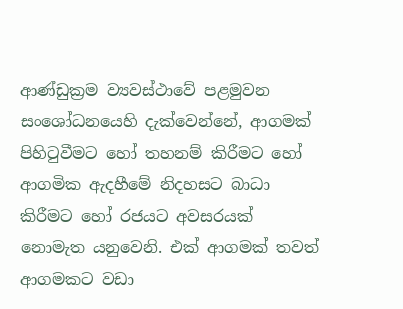ආණ්‌ඩුක්‍රම ව්‍යවස්‌ථාවේ පළමුවන සංශෝධනයෙහි දැක්‌වෙන්නේ, ආගමක්‌ පිහිටුවීමට හෝ තහනම් කිරීමට හෝ ආගමික ඇදහීමේ නිදහසට බාධා කිරීමට හෝ රජයට අවසරයක්‌ නොමැත යනුවෙනි. එක්‌ ආගමක්‌ තවත් ආගමකට වඩා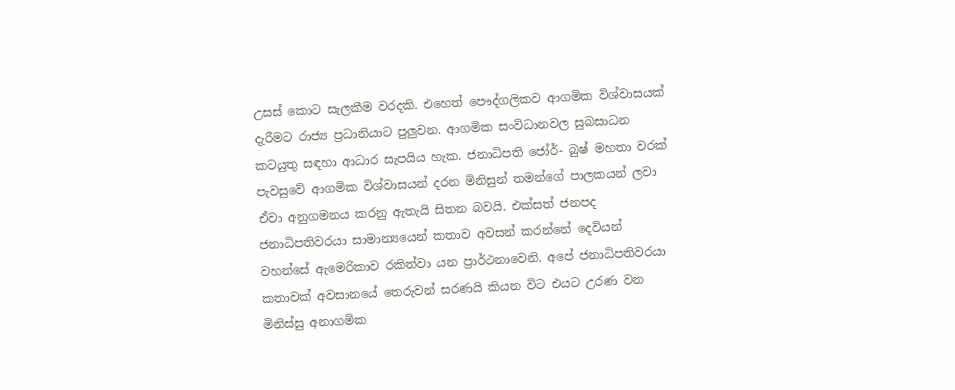උසස්‌ කොට සැලකීම වරදකි. එහෙත් පෞද්ගලිකව ආගමික විශ්වාසයක්‌ දැරීමට රාජ්‍ය ප්‍රධානියාට පුලුවන. ආගමික සංවිධානවල සුබසාධන කටයුතු සඳහා ආධාර සැපයිය හැක. ජනාධිපති ජෝර්- බුෂ් මහතා වරක්‌ පැවසුවේ ආගමික විශ්වාසයන් දරන මිනිසුන් තමන්ගේ පාලකයන් ලවා ඒවා අනුගමනය කරනු ඇතැයි සිතන බවයි. එක්‌සත් ජනපද ජනාධිපතිවරයා සාමාන්‍යයෙන් කතාව අවසන් කරන්නේ දෙවියන් වහන්සේ ඇමෙරිකාව රකිත්වා යන ප්‍රාර්ථනාවෙනි. අපේ ජනාධිපතිවරයා කතාවක්‌ අවසානයේ තෙරුවන් සරණයි කියන විට එයට උරණ වන මිනිස්‌සු අනාගමික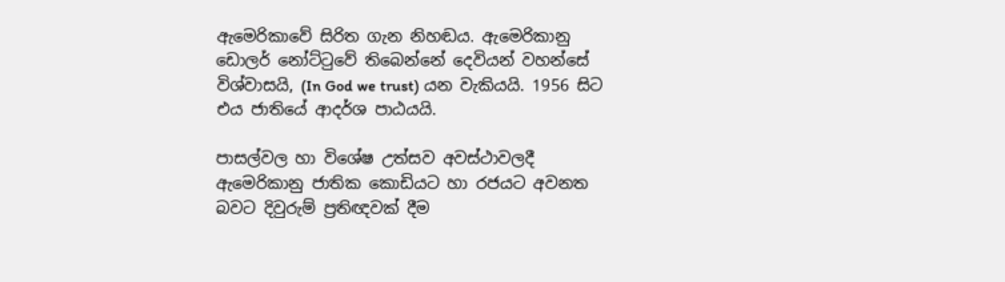ඇමෙරිකාවේ සිරිත ගැන නිහඬය. ඇමෙරිකානු ඩොලර් නෝට්‌ටුවේ තිබෙන්නේ දෙවියන් වහන්සේ විශ්වාසයි, (In God we trust) යන වැකියයි. 1956 සිට එය ජාතියේ ආදර්ශ පාඨයයි.

පාසල්වල හා විශේෂ උත්සව අවස්‌ථාවලදී ඇමෙරිකානු ජාතික කොඩියට හා රජයට අවනත බවට දිවුරුම් ප්‍රතිඥවක්‌ දීම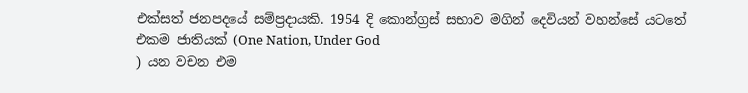එක්‌සත් ජනපදයේ සම්ප්‍රදායකි. 1954 දි කොන්ග්‍රස්‌ සභාව මගින් දෙවියන් වහන්සේ යටතේ එකම ජාතියක්‌ (One Nation, Under God
) යන වචන එම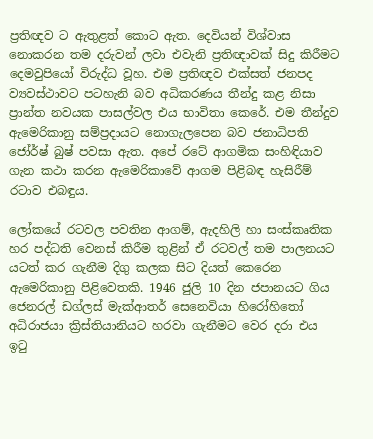ප්‍රතිඥව ට ඇතුළත් කොට ඇත. දෙවියන් විශ්වාස නොකරන තම දරුවන් ලවා එවැනි ප්‍රතිඥාවක්‌ සිදු කිරීමට දෙමවුපියෝ විරුද්ධ වූහ. එම ප්‍රතිඥව එක්‌සත් ජනපද ව්‍යවස්‌ථාවට පටහැනි බව අධිකරණය තීන්දු කළ නිසා ප්‍රාන්ත නවයක පාසල්වල එය භාවිතා කෙරේ. එම තීන්දුව ඇමෙරිකානු සම්ප්‍රදායට නොගැලපෙන බව ජනාධිපති ජෝර්ෂ් බුෂ් පවසා ඇත. අපේ රටේ ආගමික සංහිඳියාව ගැන කථා කරන ඇමෙරිකාවේ ආගම පිළිබඳ හැසිරීම් රටාව එබඳුය.

ලෝකයේ රටවල පවතින ආගම්, ඇදහිලි හා සංස්‌කෘතික හර පද්ධති වෙනස්‌ කිරීම තුළින් ඒ රටවල් තම පාලනයට යටත් කර ගැනීම දිගු කලක සිට දියත් කෙරෙන ඇමෙරිකානු පිළිවෙතකි. 1946 ජුලි 10 දින ජපානයට ගිය ජෙනරල් ඩග්ලස්‌ මැක්‌ආතර් සෙනෙවියා හිරෝහිතෝ අධිරාජයා ක්‍රිස්‌තියානියට හරවා ගැනීමට වෙර දරා එය ඉටු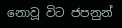නොවූ විට ජපනුන්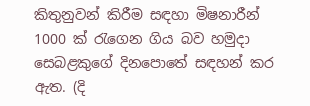කිතුනුවන් කිරීම සඳහා මිෂනාරීන් 1000 ක්‌ රැගෙන ගිය බව හමුදා සෙබළකුගේ දිනපොතේ සඳහන් කර ඇත. (දි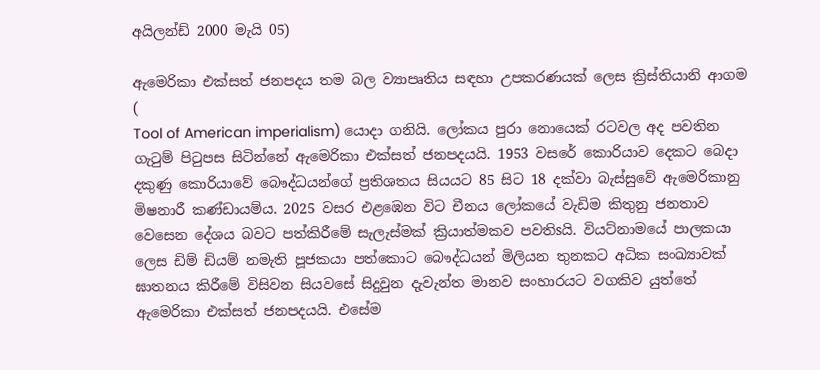අයිලන්ඩ් 2000 මැයි 05)

ඇමෙරිකා එක්‌සත් ජනපදය තම බල ව්‍යාපෘතිය සඳහා උපකරණයක්‌ ලෙස ක්‍රිස්‌තියානි ආගම (
Tool of American imperialism) යොදා ගනියි. ලෝකය පුරා නොයෙක්‌ රටවල අද පවතින ගැටුම් පිටුපස සිටින්නේ ඇමෙරිකා එක්‌සත් ජනපදයයි. 1953 වසරේ කොරියාව දෙකට බෙදා දකුණු කොරියාවේ බෞද්ධයන්ගේ ප්‍රතිශතය සියයට 85 සිට 18 දක්‌වා බැස්‌සුවේ ඇමෙරිකානු මිෂනාරී කණ්‌ඩායම්ය. 2025 වසර එළඹෙන විට චීනය ලෝකයේ වැඩිම කිතුනු ජනතාව වෙසෙන දේශය බවට පත්කිරීමේ සැලැස්‌මක්‌ ක්‍රියාත්මකව පවතිsයි. වියට්‌නාමයේ පාලකයා ලෙස ඩිම් ඩියම් නමැති පූජකයා පත්කොට බෞද්ධයන් මිලියන තුනකට අධික සංඛ්‍යාවක්‌ ඝාතනය කිරීමේ විසිවන සියවසේ සිදුවුන දැවැන්ත මානව සංහාරයට වගකිව යුත්තේ ඇමෙරිකා එක්‌සත් ජනපදයයි. එසේම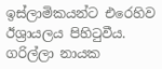ඉස්‌ලාමිකයන්ට එරෙහිව ඊශ්‍රායලය පිහිටුවීය. ගරිල්ලා නායක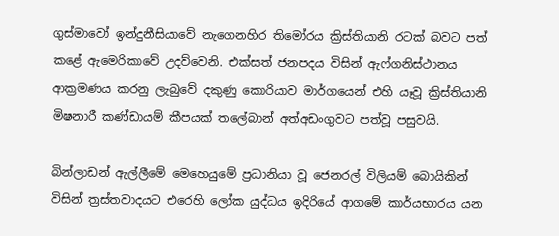ගුස්‌මාවෝ ඉන්දුනීසියාවේ නැගෙනහිර තිමෝරය ක්‍රිස්‌තියානි රටක්‌ බවට පත් කළේ ඇමෙරිකාවේ උදව්වෙනි. එක්‌සත් ජනපදය විසින් ඇෆ්ගනිස්‌ථානය ආක්‍රමණය කරනු ලැබුවේ දකුණු කොරියාව මාර්ගයෙන් එහි යෑවූ ක්‍රිස්‌තියානි මිෂනාරී කණ්‌ඩායම් කීපයක්‌ තලේබාන් අත්අඩංගුවට පත්වූ පසුවයි.

බින්ලාඩන් ඇල්ලීමේ මෙහෙයුමේ ප්‍රධානියා වූ ජෙනරල් විලියම් බොයිකින් විසින් ත්‍රස්‌තවාදයට එරෙහි ලෝක යුද්ධය ඉදිරියේ ආගමේ කාර්යභාරය යන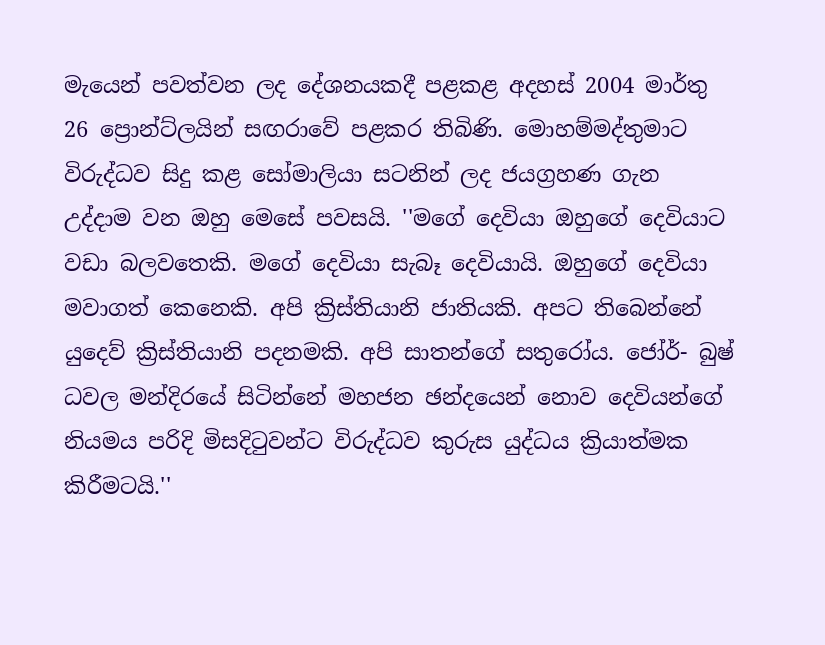මැයෙන් පවත්වන ලද දේශනයකදී පළකළ අදහස්‌ 2004 මාර්තු 26 ප්‍රොන්ට්‌ලයින් සඟරාවේ පළකර තිබිණි. මොහම්මද්තුමාට විරුද්ධව සිදු කළ සෝමාලියා සටනින් ලද ජයග්‍රහණ ගැන උද්දාම වන ඔහු මෙසේ පවසයි. ''මගේ දෙවියා ඔහුගේ දෙවියාට වඩා බලවතෙකි. මගේ දෙවියා සැබෑ දෙවියායි. ඔහුගේ දෙවියා මවාගත් කෙනෙකි. අපි ක්‍රිස්‌තියානි ජාතියකි. අපට තිබෙන්නේ යුදෙව් ක්‍රිස්‌තියානි පදනමකි. අපි සාතන්ගේ සතුරෝය. ජෝර්- බුෂ් ධවල මන්දිරයේ සිටින්නේ මහජන ඡන්දයෙන් නොව දෙවියන්ගේ නියමය පරිදි මිසදිටුවන්ට විරුද්ධව කුරුස යුද්ධය ක්‍රියාත්මක කිරීමටයි.''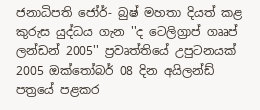ජනාධිපති ජෝර්- බුෂ් මහතා දියත් කළ කුරුස යුද්ධය ගැන ''ද ටෙලිග්‍රාප් ගෲප් ලන්ඩන් 2005'' ප්‍රවෘත්තියේ උපුටනයක්‌ 2005 ඔක්‌තෝබර් 08 දින අයිලන්ඩ් පත්‍රයේ පළකර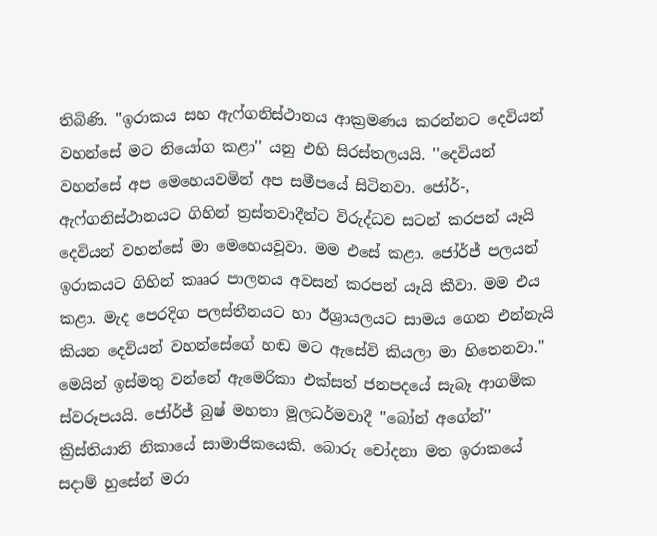තිබිණි. ''ඉරාකය සහ ඇෆ්ගනිස්‌ථානය ආක්‍රමණය කරන්නට දෙවියන් වහන්සේ මට නියෝග කළා'' යනු එහි සිරස්‌තලයයි. ''දෙවියන් වහන්සේ අප මෙහෙයවමින් අප සමීපයේ සිටිනවා. ජෝර්-, ඇෆ්ගනිස්‌ථානයට ගිහින් ත්‍රස්‌තවාදීන්ට විරුද්ධව සටන් කරපන් යෑයි දෙවියන් වහන්සේ මා මෙහෙයවූවා. මම එසේ කළා. ජෝර්ජ් පලයන් ඉරාකයට ගිහින් කෲර පාලනය අවසන් කරපන් යෑයි කීවා. මම එය කළා. මැද පෙරදිග පලස්‌තීනයට හා ඊශ්‍රායලයට සාමය ගෙන එන්නැයි කියන දෙවියන් වහන්සේගේ හඬ මට ඇසේවි කියලා මා හිතෙනවා.'' මෙයින් ඉස්‌මතු වන්නේ ඇමෙරිකා එක්‌සත් ජනපදයේ සැබෑ ආගමික ස්‌වරූපයයි. ජෝර්ජ් බුෂ් මහතා මූලධර්මවාදී ''බෝන් අගේන්'' ක්‍රිස්‌තියානි නිකායේ සාමාජිකයෙකි. බොරු චෝදනා මත ඉරාකයේ සදාම් හුසේන් මරා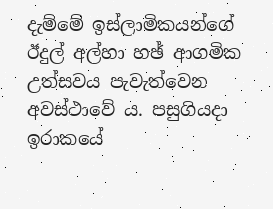දැම්මේ ඉස්‌ලාමිකයන්ගේ ඊදුල් අල්හා හඡ් ආගමික උත්සවය පැවැත්වෙන අවස්‌ථාවේ ය. පසුගියදා ඉරාකයේ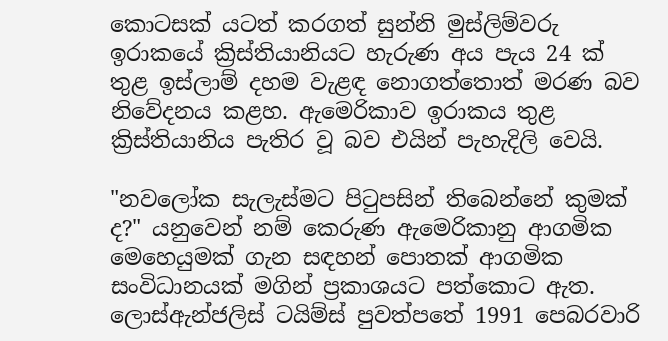කොටසක්‌ යටත් කරගත් සුන්නි මුස්‌ලිම්වරු ඉරාකයේ ක්‍රිස්‌තියානියට හැරුණ අය පැය 24 ක්‌ තුළ ඉස්‌ලාම් දහම වැළඳ නොගත්තොත් මරණ බව නිවේදනය කළහ. ඇමෙරිකාව ඉරාකය තුළ ක්‍රිස්‌තියානිය පැතිර වූ බව එයින් පැහැදිලි වෙයි.

"නවලෝක සැලැස්‌මට පිටුපසින් තිබෙන්නේ කුමක්‌ ද?" යනුවෙන් නම් කෙරුණ ඇමෙරිකානු ආගමික මෙහෙයුමක්‌ ගැන සඳහන් පොතක්‌ ආගමික සංවිධානයක්‌ මගින් ප්‍රකාශයට පත්කොට ඇත. ලොස්‌ඇන්ජලිස්‌ ටයිම්ස්‌ පුවත්පතේ 1991 පෙබරවාරි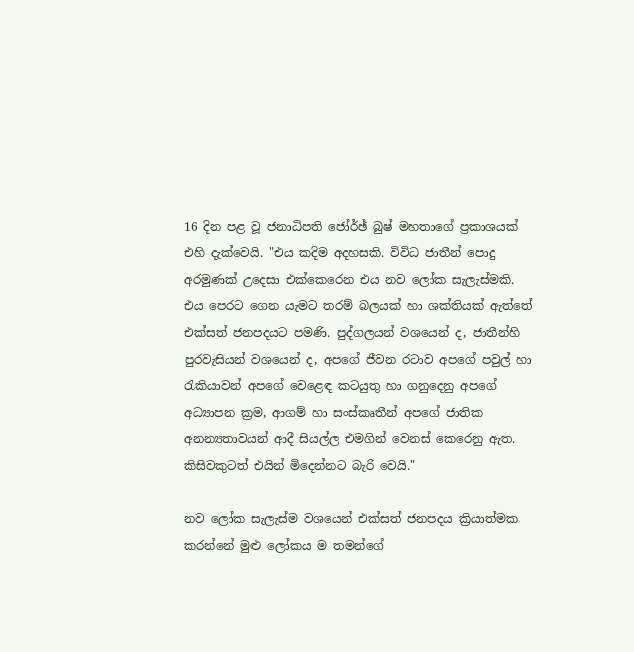16 දින පළ වූ ජනාධිපති ජෝර්ඡ් බුෂ් මහතාගේ ප්‍රකාශයක්‌ එහි දැක්‌වෙයි. "එය කදිම අදහසකි. විවිධ ජාතීන් පොදු අරමුණක්‌ උදෙසා එක්‌කෙරෙන එය නව ලෝක සැලැස්‌මකි. එය පෙරට ගෙන යැමට තරම් බලයක්‌ හා ශක්‌තියක්‌ ඇත්තේ එක්‌සත් ජනපදයට පමණි. පුද්ගලයන් වශයෙන් ද, ජාතීන්හි පුරවැසියන් වශයෙන් ද, අපගේ ජීවන රටාව අපගේ පවුල් හා රැකියාවන් අපගේ වෙළෙඳ කටයුතු හා ගනුදෙනු අපගේ අධ්‍යාපන ක්‍රම, ආගම් හා සංස්‌කෘතීන් අපගේ ජාතික අනන්‍යතාවයන් ආදී සියල්ල එමගින් වෙනස්‌ කෙරෙනු ඇත. කිසිවකුටත් එයින් මිදෙන්නට බැරි වෙයි."

නව ලෝක සැලැස්‌ම වශයෙන් එක්‌සත් ජනපදය ක්‍රියාත්මක කරන්නේ මුළු ලෝකය ම තමන්ගේ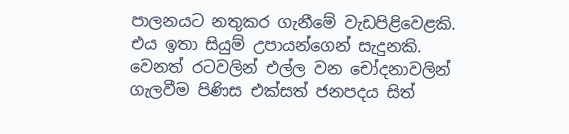පාලනයට නතුකර ගැනීමේ වැඩපිළිවෙළකි. එය ඉතා සියුම් උපායන්ගෙන් සැදුනකි. වෙනත් රටවලින් එල්ල වන චෝදනාවලින් ගැලවීම පිණිස එක්‌සත් ජනපදය සිත්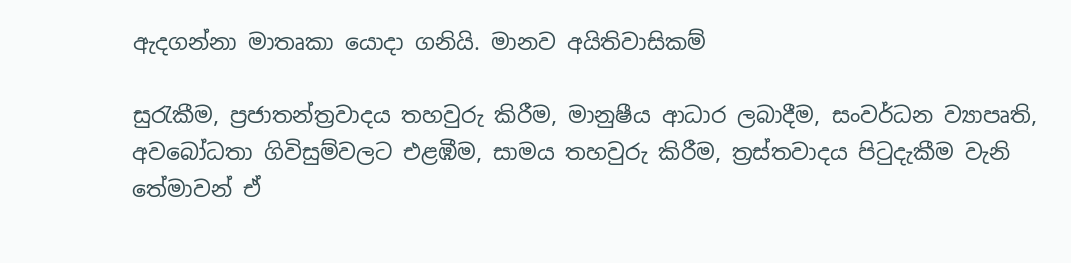ඇදගන්නා මාතෘකා යොදා ගනියි. මානව අයිතිවාසිකම්

සුරැකීම, ප්‍රජාතන්ත්‍රවාදය තහවුරු කිරීම, මානුෂීය ආධාර ලබාදීම, සංවර්ධන ව්‍යාපෘති, අවබෝධතා ගිවිසුම්වලට එළඹීම, සාමය තහවුරු කිරීම, ත්‍රස්‌තවාදය පිටුදැකීම වැනි තේමාවන් ඒ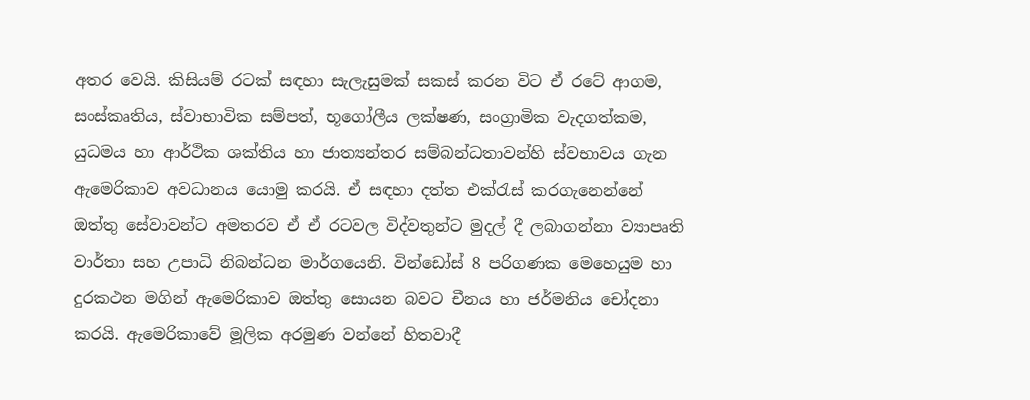අතර වෙයි. කිසියම් රටක්‌ සඳහා සැලැසුමක්‌ සකස්‌ කරන විට ඒ රටේ ආගම, සංස්‌කෘතිය, ස්‌වාභාවික සම්පත්, භූගෝලීය ලක්‌ෂණ, සංග්‍රාමික වැදගත්කම, යුධමය හා ආර්ථික ශක්‌තිය හා ජාත්‍යන්තර සම්බන්ධතාවන්හි ස්‌වභාවය ගැන ඇමෙරිකාව අවධානය යොමු කරයි. ඒ සඳහා දත්ත එක්‌රැස්‌ කරගැනෙන්නේ ඔත්තු සේවාවන්ට අමතරව ඒ ඒ රටවල විද්වතුන්ට මුදල් දී ලබාගන්නා ව්‍යාපෘති වාර්තා සහ උපාධි නිබන්ධන මාර්ගයෙනි. වින්ඩෝස්‌ 8 පරිගණක මෙහෙයුම හා දුරකථන මගින් ඇමෙරිකාව ඔත්තු සොයන බවට චීනය හා ජර්මනිය චෝදනා කරයි. ඇමෙරිකාවේ මූලික අරමුණ වන්නේ හිතවාදී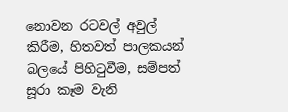නොවන රටවල් අවුල් කිරීම, හිතවත් පාලකයන් බලයේ පිහිටුවීම, සම්පත් සූරා කෑම වැනි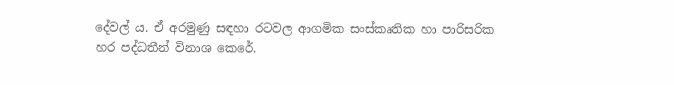දේවල් ය. ඒ අරමුණු සඳහා රටවල ආගමික සංස්‌කෘතික හා පාරිසරික හර පද්ධතීන් විනාශ කෙරේ.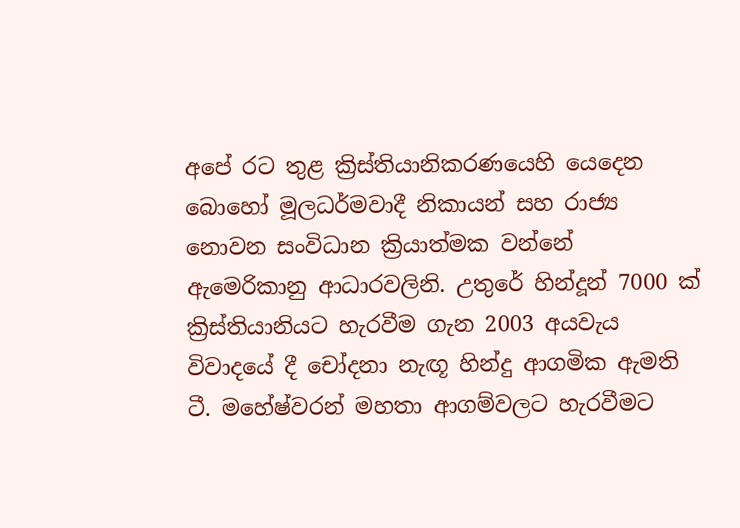අපේ රට තුළ ක්‍රිස්‌තියානිකරණයෙහි යෙදෙන බොහෝ මූලධර්මවාදී නිකායන් සහ රාජ්‍ය නොවන සංවිධාන ක්‍රියාත්මක වන්නේ ඇමෙරිකානු ආධාරවලිනි. උතුරේ හින්දූන් 7000 ක්‌ ක්‍රිස්‌තියානියට හැරවීම ගැන 2003 අයවැය විවාදයේ දී චෝදනා නැඟූ හින්දු ආගමික ඇමති ටී. මහේෂ්වරන් මහතා ආගම්වලට හැරවීමට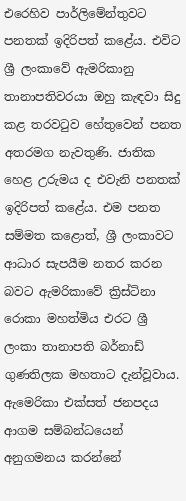එරෙහිව පාර්ලිමේන්තුවට පනතක්‌ ඉදිරිපත් කළේය. එවිට ශ්‍රී ලංකාවේ ඇමරිකානු තානාපතිවරයා ඔහු කැඳවා සිදු කළ තරවටුව හේතුවෙන් පනත අතරමග නැවතුණි. ජාතික හෙළ උරුමය ද එවැනි පනතක්‌ ඉදිරිපත් කළේය. එම පනත සම්මත කළොත්, ශ්‍රී ලංකාවට ආධාර සැපයීම නතර කරන බවට ඇමරිකාවේ ක්‍රිස්‌ටිනා රොකා මහත්මිය එරට ශ්‍රී ලංකා තානාපති බර්නාඩ් ගුණතිලක මහතාට දැන්වූවාය. ඇමෙරිකා එක්‌සත් ජනපදය ආගම සම්බන්ධයෙන් අනුගමනය කරන්නේ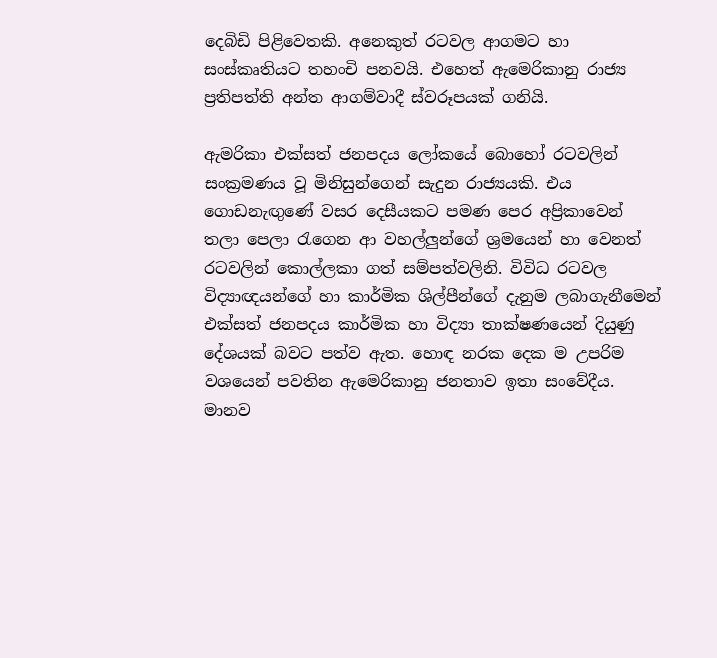දෙබිඩි පිළිවෙතකි. අනෙකුත් රටවල ආගමට හා සංස්‌කෘතියට තහංචි පනවයි. එහෙත් ඇමෙරිකානු රාජ්‍ය ප්‍රතිපත්ති අන්ත ආගම්වාදී ස්‌වරූපයක්‌ ගනියි.

ඇමරිකා එක්‌සත් ජනපදය ලෝකයේ බොහෝ රටවලින් සංක්‍රමණය වූ මිනිසුන්ගෙන් සැදුන රාජ්‍යයකි. එය ගොඩනැඟුණේ වසර දෙසීයකට පමණ පෙර අප්‍රිකාවෙන් තලා පෙලා රැගෙන ආ වහල්ලුන්ගේ ශ්‍රමයෙන් හා වෙනත් රටවලින් කොල්ලකා ගත් සම්පත්වලිනි. විවිධ රටවල විද්‍යාඥයන්ගේ හා කාර්මික ශිල්පීන්ගේ දැනුම ලබාගැනීමෙන් එක්‌සත් ජනපදය කාර්මික හා විද්‍යා තාක්‌ෂණයෙන් දියුණු දේශයක්‌ බවට පත්ව ඇත. හොඳ නරක දෙක ම උපරිම වශයෙන් පවතින ඇමෙරිකානු ජනතාව ඉතා සංවේදීය. මානව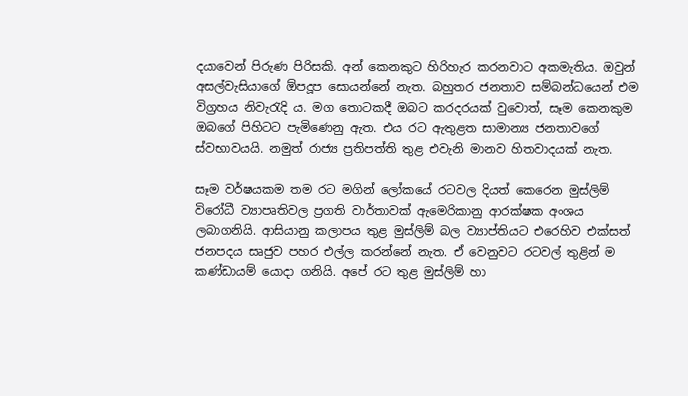දයාවෙන් පිරුණ පිරිසකි. අන් කෙනකුට හිරිහැර කරනවාට අකමැතිය. ඔවුන් අසල්වැසියාගේ ඕපදූප සොයන්නේ නැත. බහුතර ජනතාව සම්බන්ධයෙන් එම විග්‍රහය නිවැරැදි ය. මග තොටකදී ඔබට කරදරයක්‌ වුවොත්, සෑම කෙනකුම ඔබගේ පිහිටට පැමිණෙනු ඇත. එය රට ඇතුළත සාමාන්‍ය ජනතාවගේ ස්‌වභාවයයි. නමුත් රාජ්‍ය ප්‍රතිපත්ති තුළ එවැනි මානව හිතවාදයක්‌ නැත.

සෑම වර්ෂයකම තම රට මගින් ලෝකයේ රටවල දියත් කෙරෙන මුස්‌ලිම් විරෝධී ව්‍යාපෘතිවල ප්‍රගති වාර්තාවක්‌ ඇමෙරිකානු ආරක්‌ෂක අංශය ලබාගනියි. ආසියානු කලාපය තුළ මුස්‌ලිම් බල ව්‍යාප්තියට එරෙහිව එක්‌සත් ජනපදය සෘජුව පහර එල්ල කරන්නේ නැත. ඒ වෙනුවට රටවල් තුළින් ම කණ්‌ඩායම් යොදා ගනියි. අපේ රට තුළ මුස්‌ලිම් හා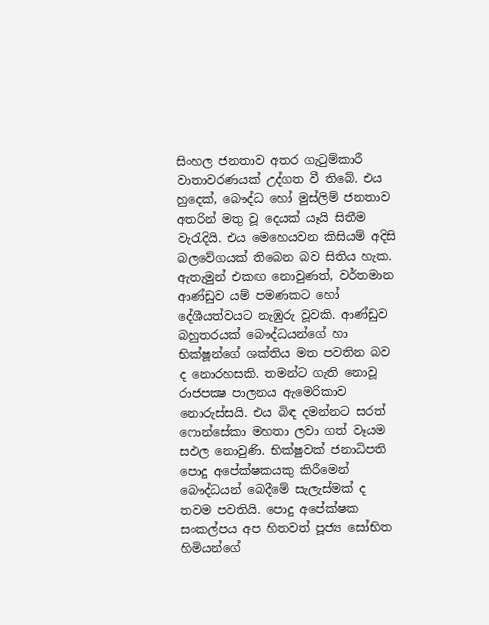සිංහල ජනතාව අතර ගැටුම්කාරී වාතාවරණයක්‌ උද්ගත වී තිබේ. එය හුදෙක්‌, බෞද්ධ හෝ මුස්‌ලිම් ජනතාව අතරින් මතු වූ දෙයක්‌ යෑයි සිතීම වැරැදියි. එය මෙහෙයවන කිසියම් අදිසි බලවේගයක්‌ තිබෙන බව සිතිය හැක. ඇතැමුන් එකඟ නොවුණත්, වර්තමාන ආණ්‌ඩුව යම් පමණකට හෝ දේශීයත්වයට නැඹුරු වූවකි. ආණ්‌ඩුව බහුතරයක්‌ බෞද්ධයන්ගේ හා භික්‌ෂූන්ගේ ශක්‌තිය මත පවතින බව ද නොරහසකි. තමන්ට ගැති නොවූ රාජපක්‍ෂ පාලනය ඇමෙරිකාව නොරුස්‌සයි. එය බිඳ දමන්නට සරත් ෆොන්සේකා මහතා ලවා ගත් වෑයම සඵල නොවුණි. භික්‌ෂුවක්‌ ජනාධිපති පොදු අපේක්‌ෂකයකු කිරීමෙන් බෞද්ධයන් බෙදීමේ සැලැස්‌මක්‌ ද තවම පවතියි. පොදු අපේක්‌ෂක සංකල්පය අප හිතවත් පූජ්‍ය සෝභිත හිමියන්ගේ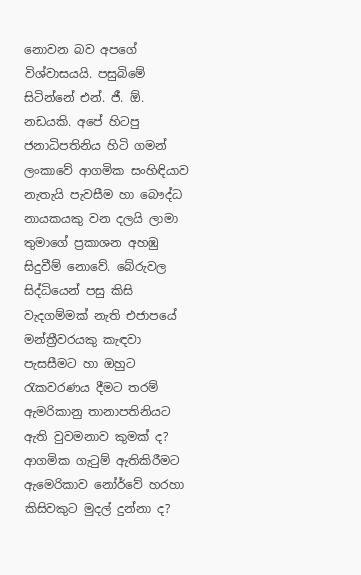නොවන බව අපගේ විශ්වාසයයි. පසුබිමේ සිටින්නේ එන්. ජී. ඕ. නඩයකි. අපේ හිටපු ජනාධිපතිනිය හිටි ගමන් ලංකාවේ ආගමික සංහිඳියාව නැතැයි පැවසීම හා බෞද්ධ නායකයකු වන දලයි ලාමා තුමාගේ ප්‍රකාශන අහඹු සිදුවීම් නොවේ. බේරුවල සිද්ධියෙන් පසු කිසි වැදගම්මක්‌ නැති එජාපයේ මන්ත්‍රීවරයකු කැඳවා පැසසීමට හා ඔහුට රැකවරණය දීමට තරම් ඇමරිකානු තානාපතිනියට ඇති වුවමනාව කුමක්‌ ද? ආගමික ගැටුම් ඇතිකිරීමට ඇමෙරිකාව නෝර්වේ හරහා කිසිවකුට මුදල් දුන්නා ද?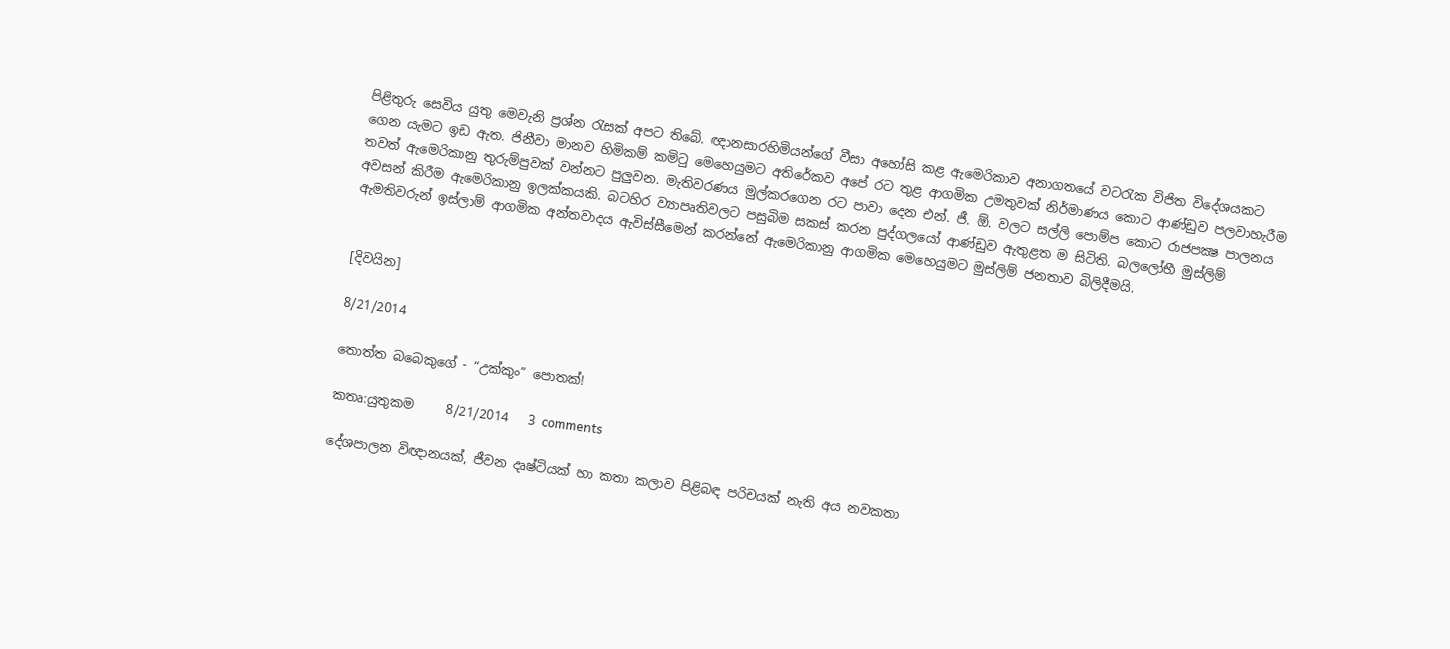පිළිතුරු සෙවිය යුතු මෙවැනි ප්‍රශ්න රැසක්‌ අපට තිබේ. ඥානසාරහිමියන්ගේ වීසා අහෝසි කළ ඇමෙරිකාව අනාගතයේ වටරැක විජිත විදේශයකට ගෙන යැමට ඉඩ ඇත. ජිනීවා මානව හිමිකම් කමිටු මෙහෙයුමට අතිරේකව අපේ රට තුළ ආගමික උමතුවක්‌ නිර්මාණය කොට ආණ්‌ඩුව පලවාහැරීම තවත් ඇමෙරිකානු තුරුම්පුවක්‌ වන්නට පුලුවන. මැතිවරණය මුල්කරගෙන රට පාවා දෙන එන්. ජී. ඕ. වලට සල්ලි පොම්ප කොට රාජපක්‍ෂ පාලනය අවසන් කිරීම ඇමෙරිකානු ඉලක්‌කයකි. බටහිර ව්‍යාපෘතිවලට පසුබිම සකස්‌ කරන පුද්ගලයෝ ආණ්‌ඩුව ඇතුළත ම සිටිති. බලලෝභී මුස්‌ලිම් ඇමතිවරුන් ඉස්‌ලාම් ආගමික අන්තවාදය ඇවිස්‌සීමෙන් කරන්නේ ඇමෙරිකානු ආගමික මෙහෙයුමට මුස්‌ලිම් ජනතාව බිලිදීමයි.


[දිවයින]

8/21/2014

තොත්ත බබෙකුගේ - “උක්කුං” පොතක්!

කතෘ:යුතුකම     8/21/2014   3 comments

දේශපාලන විඥානයක්, ජීවන දෘෂ්ටියක් හා කතා කලාව පිළිබඳ පරිචයක් නැති අය නවකතා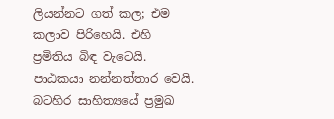ලියන්නට ගත් කල; එම කලාව පිරිහෙයි. එහි ප්‍රමිතිය බිඳ වැටෙයි. පාඨකයා නන්නත්තාර වෙයි. බටහිර සාහිත්‍යයේ ප්‍රමුඛ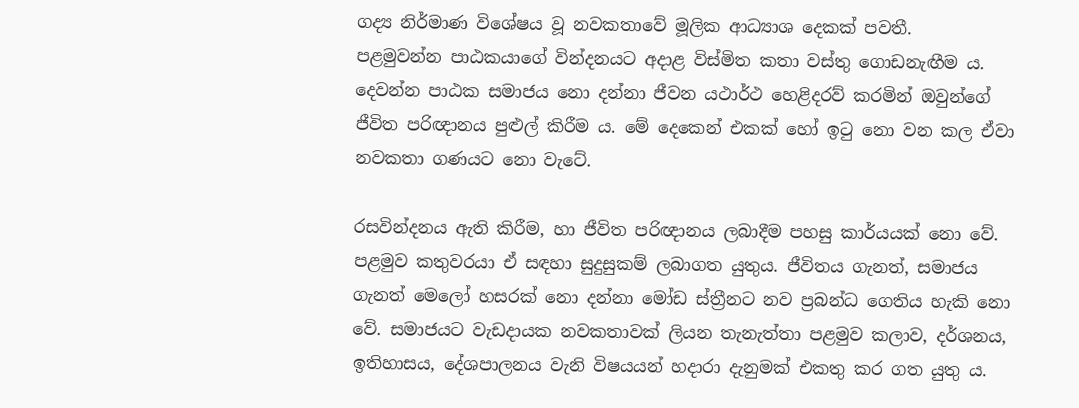ගද්‍ය නිර්මාණ විශේෂය වූ නවකතාවේ මූලික ආධ්‍යාශ දෙකක් පවතී.
පළමුවන්න පාඨකයාගේ වින්දනයට අදාළ විස්මිත කතා වස්තු ගොඩනැඟීම ය. දෙවන්න පාඨක සමාජය නො දන්නා ජීවන යථාර්ථ හෙළිදරව් කරමින් ඔවුන්ගේ ජීවිත පරිඥානය පුළුල් කිරීම ය. මේ දෙකෙන් එකක් හෝ ඉටු නො වන කල ඒවා නවකතා ගණයට නො වැටේ.

රසවින්දනය ඇති කිරීම, හා ජීවිත පරිඥානය ලබාදීම පහසු කාර්යයක් නො වේ. පළමුව කතුවරයා ඒ සඳහා සුදුසුකම් ලබාගත යුතුය. ජීවිතය ගැනත්, සමාජය ගැනත් මෙලෝ හසරක් නො දන්නා මෝඩ ස්ත්‍රීනට නව ප්‍රබන්ධ ගෙතිය හැකි නො වේ. සමාජයට වැඩදායක නවකතාවක් ලියන තැනැත්තා පළමුව කලාව, දර්ශනය, ඉතිහාසය, දේශපාලනය වැනි විෂයයන් හදාරා දැනුමක් එකතු කර ගත යුතු ය.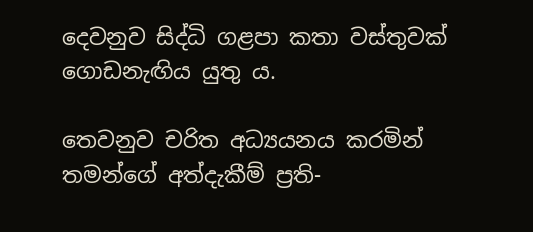දෙවනුව සිද්ධි ගළපා කතා වස්තුවක් ගොඩනැඟිය යුතු ය.

තෙවනුව චරිත අධ්‍යයනය කරමින් තමන්ගේ අත්දැකීම් ප්‍රති-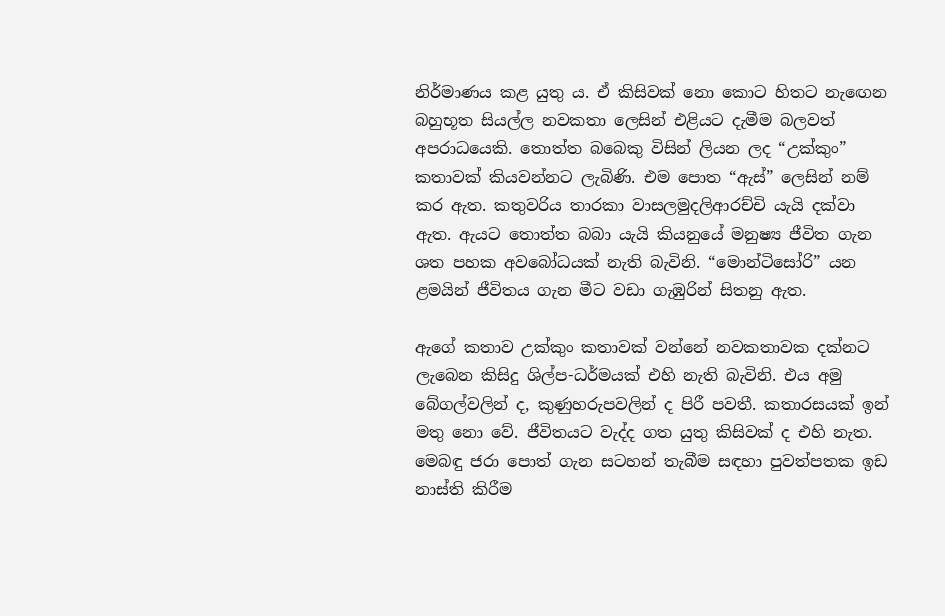නිර්මාණය කළ යුතු ය. ඒ කිසිවක් නො කොට හිතට නැඟෙන බහුභූත සියල්ල නවකතා ලෙසින් එළියට දැමීම බලවත් අපරාධයෙකි. තොත්ත බබෙකු විසින් ලියන ලද “උක්කුං” කතාවක් කියවන්නට ලැබිණි. එම පොත “ඇස්” ලෙසින් නම් කර ඇත. කතුවරිය තාරකා වාසලමුදලිආරච්චි යැයි දක්වා ඇත. ඇයට තොත්ත බබා යැයි කියනුයේ මනුෂ්‍ය ජීවිත ගැන ශත පහක අවබෝධයක් නැති බැවිනි. “මොන්ටිසෝරි” යන ළමයින් ජීවිතය ගැන මීට වඩා ගැඹුරින් සිතනු ඇත.

ඇගේ කතාව උක්කුං කතාවක් වන්නේ නවකතාවක දක්නට ලැබෙන කිසිදු ශිල්ප-ධර්මයක් එහි නැති බැවිනි. එය අමු බේගල්වලින් ද, කුණුහරුපවලින් ද පිරී පවතී. කතාරසයක් ඉන් මතු නො වේ. ජීවිතයට වැද්ද ගත යුතු කිසිවක් ද එහි නැත. මෙබඳු ජරා පොත් ගැන සටහන් තැබීම සඳහා පුවත්පතක ඉඩ නාස්ති කිරීම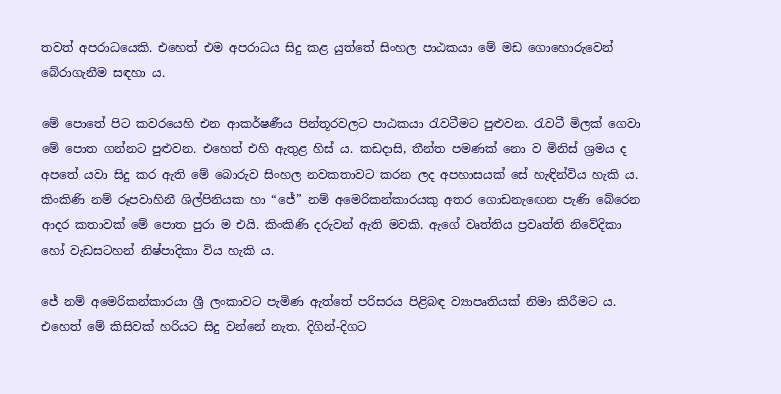තවත් අපරාධයෙකි. එහෙත් එම අපරාධය සිදු කළ යුත්තේ සිංහල පාඨකයා මේ මඩ ගොහො‍රුවෙන් බේරාගැනීම සඳහා ය.

මේ පොතේ පිට කවරයෙහි එන ආකර්ෂණීය පින්තූරවලට පාඨකයා රැවටීමට පුළුවන. රැවටී මිලක් ගෙවා මේ පොත ගන්නට පුළුවන. එහෙත් එහි ඇතුළ හිස් ය. කඩදාසි, තීන්ත පමණක් නො ව මිනිස් ශ්‍රමය ද අපතේ යවා සිදු කර ඇති මේ බොරුව සිංහල නවකතාවට කරන ලද අපහාසයක් සේ හැඳින්විය හැකි ය. කිංකිණි නම් රූපවාහිනී ශිල්පිනියක හා “ජේ” නම් අමෙරිකන්කාරයකු අතර ගොඩනැඟෙන පැණි බේරෙන ආදර කතාවක් මේ පොත පුරා ම එයි. කිංකිණි දරුවන් ඇති මවකි. ඇගේ වෘත්තිය ප්‍රවෘත්ති නිවේදිකා හෝ වැඩසටහන් නිෂ්පාදිකා විය හැකි ය.

ජේ නම් අමෙරිකන්කාරයා ශ්‍රී ලංකාවට පැමිණ ඇත්තේ පරිසරය පිළිබඳ ව්‍යාපෘතියක් නිමා කිරීමට ය. එහෙත් මේ කිසිවක් හරියට සිදු වන්නේ නැත. දිගින්-දිගට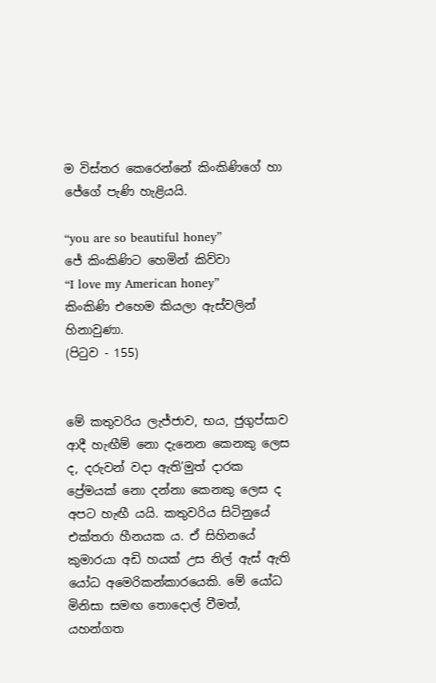ම විස්තර කෙරෙන්නේ කිංකිණිගේ හා ජේගේ පැණි හැළියයි.

“you are so beautiful honey”
ජේ කිංකිණිට හෙමින් කිව්වා
“I love my American honey”
කිංකිණි එහෙම කියලා ඇස්වලින් හිනාවුණා.
(පිටුව - 155)


මේ කතුවරිය ලැජ්ජාව, භය, ජුගුප්සාව ආදී හැඟීම් නො දැනෙන කෙනකු ලෙස ද, දරුවන් වදා ඇති‍‍’මුත් දාරක ප්‍රේමයක් නො දන්නා කෙනකු ලෙස ද අපට හැඟී යයි. කතුවරිය සිටිනුයේ එක්තරා හීනයක ය. ඒ සිහිනයේ කුමාරයා අඩි හයක් උස නිල් ඇස් ඇති යෝධ අමෙරිකන්කාරයෙකි. මේ යෝධ මිනිසා සමඟ තොදොල් වීමත්, යහන්ගත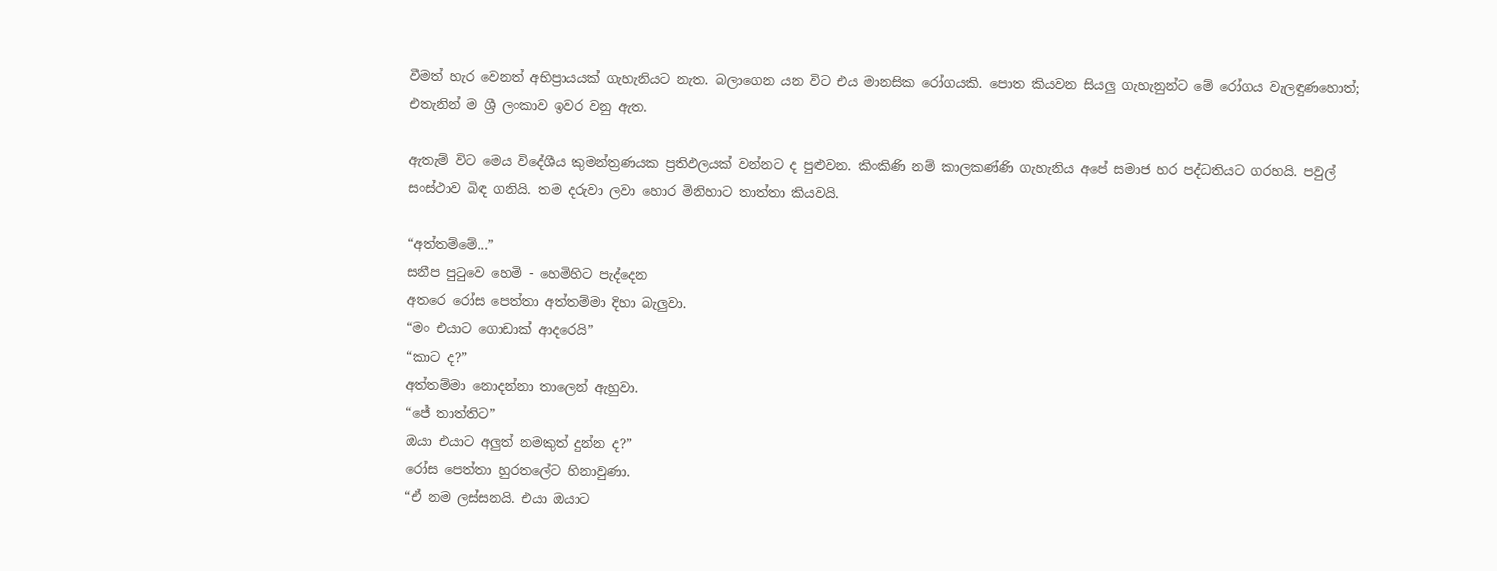වීමත් හැර වෙනත් අභිප්‍රායයක් ගැහැනියට නැත. බලාගෙන යන විට එය මානසික රෝගයකි. පොත කියවන සියලු ගැහැනුන්ට මේ රෝගය වැලඳුණහොත්; එතැනින් ම ශ්‍රී ලංකාව ඉවර වනු ඇත.

ඇතැම් විට මෙය විදේශීය කුමන්ත්‍රණයක ප්‍රතිඵලයක් වන්නට ද පුළුවන. කිංකිණි නම් කාලකණ්ණි ගැහැනිය අපේ සමාජ හර පද්ධතියට ගරහයි. පවුල් සංස්ථාව බිඳ ගනියි. තම දරුවා ලවා හොර මිනිහාට තාත්තා කියවයි.

“අත්තම්මේ...”
සනීප පුටුවෙ හෙමි - හෙමිහිට පැද්දෙන
අතරෙ රෝස පෙත්තා අත්තම්මා දිහා බැලුවා.
“මං එයාට ගොඩාක් ආදරෙයි”
“කාට ද?”
අත්තම්මා නොදන්නා තාලෙන් ඇහුවා.
“ජේ තාත්තිට”
ඔයා එයාට අලුත් නමකුත් දුන්න ද?”
රෝස පෙත්තා හුරතලේට හිනාවුණා.
“ඒ නම ලස්සනයි. එයා ඔයාට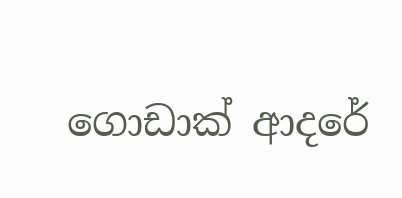ගොඩාක් ආදරේ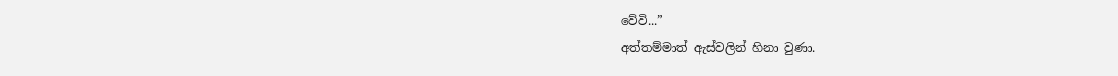වේවි...”
අත්තම්මාත් ඇස්වලින් හිනා වුණා.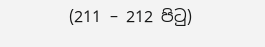(211 – 212 පිටු)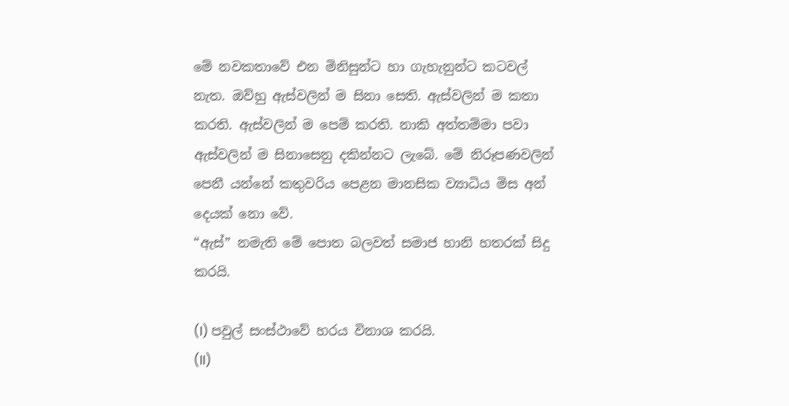මේ නවකතාවේ එන මිනිසුන්ට හා ගැහැනුන්ට කටවල් නැත. ඔව්හු ඇස්වලින් ම සිනා සෙති. ඇස්වලින් ම කතා කරති. ඇස්වලින් ම පෙම් කරති. නාකි අත්තම්මා පවා ඇස්වලින් ම සිනාසෙනු දකින්නට ලැබේ. මේ නිරූපණවලින් පෙනී යන්නේ කතුවරිය පෙළන මානසික ව්‍යාධිය මිස අන් දෙයක් නො වේ.
“ඇස්” නමැති මේ පොත බලවත් සමාජ හානි හතරක් සිදු කරයි.

(I) පවුල් සංස්ථාවේ හරය විනාශ කරයි.
(II)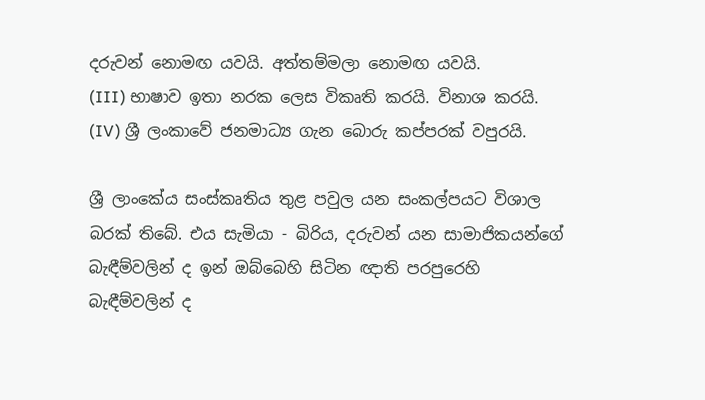දරුවන් නොමඟ යවයි. අත්තම්මලා නොමඟ යවයි.
(III) භාෂාව ඉතා නරක ලෙස විකෘති කරයි. විනාශ කරයි.
(IV) ශ්‍රී ලංකාවේ ජනමාධ්‍ය ගැන බොරු කප්පරක් වපුරයි.

ශ්‍රී ලාංකේය සංස්කෘතිය තුළ පවුල යන සංකල්පයට විශාල බරක් ‍තිබේ. එය සැමියා - බිරිය, දරුවන් යන සාමාජිකයන්ගේ බැඳීම්වලින් ද ඉන් ඔබ්බෙහි සිටින ඥාති පරපුරෙහි බැඳීම්වලින් ද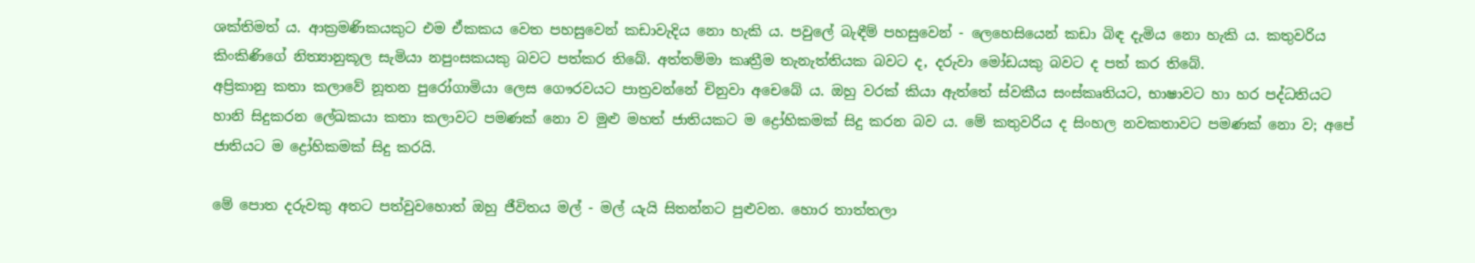ශක්තිමත් ය. ආක්‍රමණිකයකුට එම ඒකකය වෙත පහසුවෙන් කඩාවැදිය නො හැකි ය. පවුලේ බැඳීම් පහසුවෙන් - ලෙහෙසියෙන් කඩා බිඳ දැමිය නො හැකි ය. කතුවරිය කිංකිණිගේ නිත්‍යානුකූල සැමියා නපුංසකයකු බවට පත්කර තිබේ. අත්තම්මා කෘත්‍රීම තැනැත්තියක බවට ද, දරුවා මෝඩයකු බවට ද පත් කර තිබේ.
අප්‍රිකානු කතා කලාවේ නූතන පුරෝගාමියා ලෙස ගෞරවයට පාත්‍රවන්නේ චිනුවා අචෙබේ ය. ඔහු වරක් කියා ඇත්තේ ස්වකීය සංස්කෘතියට, භාෂාවට හා හර පද්ධතියට හානි සිදුකරන ලේඛකයා කතා කලාවට පමණක් නො ව මුළු මහත් ජාතියකට ම ද්‍රෝහිකමක් සිදු කරන බව ය. මේ කතුවරිය ද සිංහල නවකතාවට පමණක් නො ව; අපේ ජාතියට ම ද්‍රෝහිකමක් සිදු කරයි.

මේ පොත දරුවකු අතට පත්වුවහොත් ඔහු ජීවිතය මල් - මල් යැයි සිතන්නට පුළුවන. හොර තාත්තලා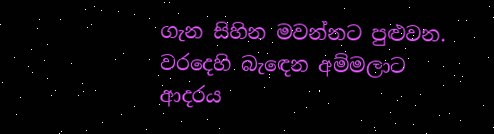ගැන සිහින මවන්නට පුළුවන. වරදෙහි බැඳෙන අම්මලාට ආදරය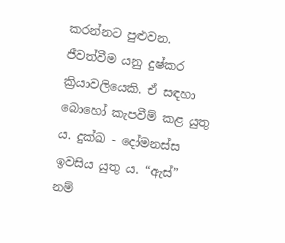කරන්නට පුළුවන. ජීවත්වීම යනු දුෂ්කර ක්‍රියාවලියෙකි. ඒ සඳහා බොහෝ කැපවීම් කළ යුතු ය. දුක්ඛ - දෝමනස්ස ඉවසිය යුතු ය. “ඇස්” නම්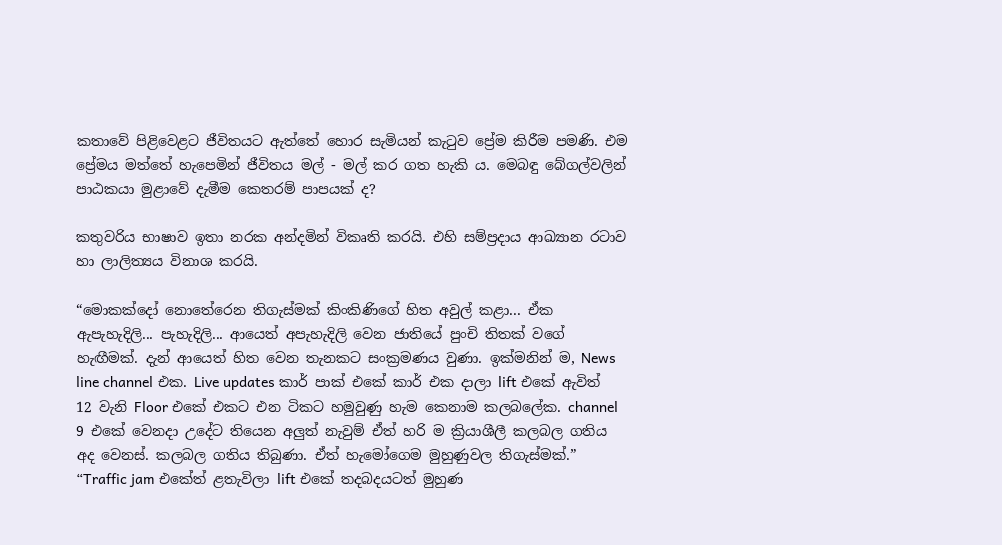කතාවේ පිළිවෙළට ජීවිතයට ඇත්තේ හොර සැමියන් කැටුව ප්‍රේම කිරීම පමණි. එම ප්‍රේමය මත්තේ හැපෙමින් ජීවිතය මල් - මල් කර ගත හැකි ය. මෙබඳු බේගල්වලින් පාඨකයා මුළාවේ දැමීම කෙතරම් පාපයක් ද?

කතුවරිය භාෂාව ඉතා නරක අන්දමින් විකෘති කරයි. එහි සම්ප්‍රදාය ආඛ්‍යාන රටාව හා ලාලිත්‍යය විනාශ කරයි.

“මොකක්දෝ නොතේරෙන තිගැස්මක් කිංකිණිගේ හිත අවුල් කළා... ඒක ඇපැහැදිලි... පැහැදිලි... ආයෙත් අපැහැදිලි වෙන ජාතියේ පුංචි තිතක් වගේ හැඟීමක්. දැන් ආයෙත් හිත වෙන තැනකට සංක්‍රමණය වුණා. ඉක්මනින් ම, News line channel එක. Live updates කාර් පාක් එකේ කාර් එක දාලා lift එකේ ඇවිත් 12 වැනි Floor එකේ එකට එන ටිකට හමුවුණු හැම කෙනාම කලබලේක. channel 9 එකේ වෙනදා උදේට තියෙන අලුත් නැවුම් ඒත් හරි ම ක්‍රියාශීලී කලබල ගතිය අද වෙනස්. කලබල ගතිය තිබුණා. ඒත් හැමෝගෙම මුහුණුවල තිගැස්මක්.”
“Traffic jam එකේත් ළතැවිලා lift එකේ තදබදයටත් මුහුණ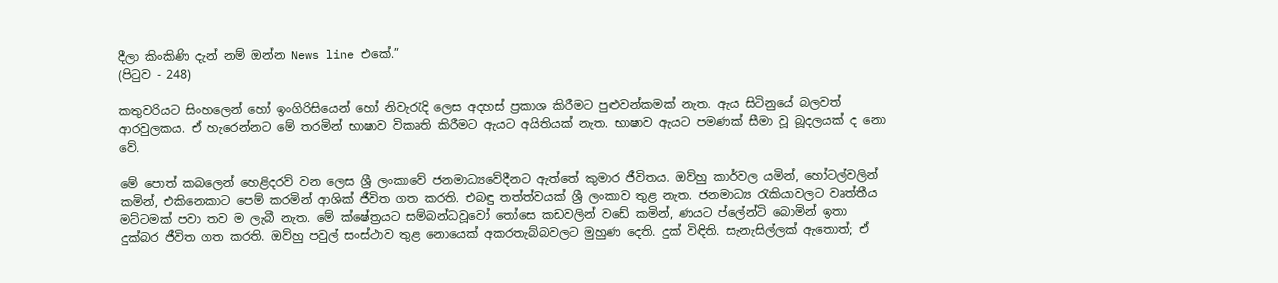දීලා කිංකිණි දැන් නම් ඔන්න News line එකේ.”
(පිටුව - 248)

කතුවරියට සිංහලෙන් හෝ ඉංගිරිසියෙන් හෝ නිවැරැදි ලෙස අදහස් ප්‍රකාශ කිරීමට පුළුවන්කමක් නැත. ඇය සිටිනුයේ බලවත් ආරවුලකය. ඒ හැරෙන්නට මේ තරමින් භාෂාව විකෘති කිරීමට ඇයට අයිතියක් නැත. භාෂාව ඇයට පමණක් සීමා වූ බූදලයක් ද නො වේ.

මේ පො‍ත් කබලෙන් හෙළිදරව් වන ලෙස ශ්‍රී ලංකාවේ ජනමාධ්‍යවේදීනට ඇත්තේ කුමාර ජීවිතය. ඔව්හු කාර්වල යමින්, හෝටල්වලින් කමින්, එකිනෙකාට පෙම් කරමින් ආශික් ජීවිත ගත කරති. එබඳු තත්ත්වයක් ශ්‍රී ලංකාව තුළ නැත. ජනමාධ්‍ය රැකියාවලට වෘත්තීය මට්ටමක් පවා තව ම ලැබී නැත. මේ ක්ෂේත්‍රයට සම්බන්ධවූවෝ තෝසෙ කඩවලින් වඩේ කමින්, ණයට ප්ලේන්ටි බොමින් ඉතා දුක්බර ජීවිත ගත කරති. ඔව්හු පවුල් සංස්ථාව තුළ නොයෙක් අකරතැබ්බවලට මුහුණ දෙති. දුක් විඳිති. සැනැසිල්ලක් ඇතොත්; ඒ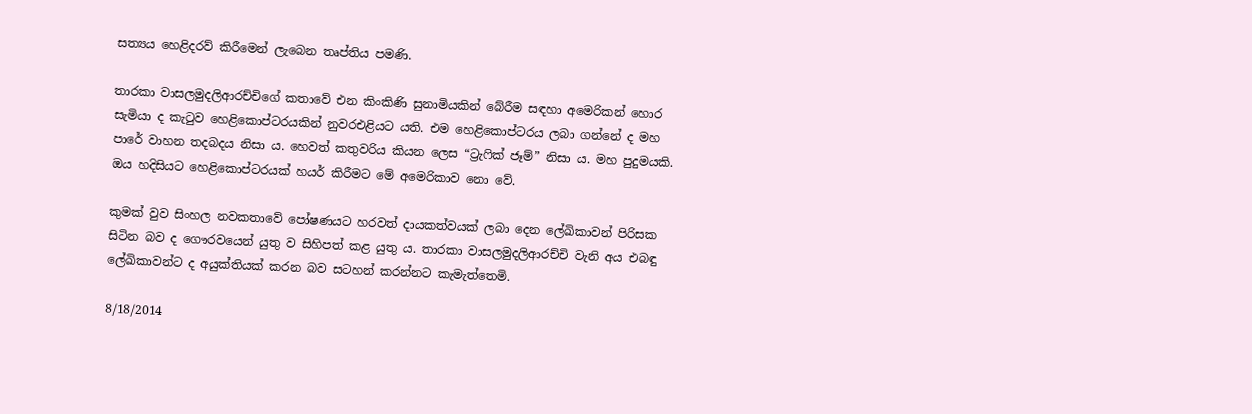සත්‍යය හෙළිදරව් කිරීමෙන් ලැබෙන තෘප්තිය පමණි.

තාරකා වාසලමුදලිආරච්චිගේ කතාවේ එන කිංකිණි සුනාමියකින් බේරීම සඳහා අමෙරිකන් හොර සැමියා ද කැටුව හෙළිකොප්ටරයකින් නුවරඑළියට යති. එම හෙළිකොප්ටරය ලබා ගන්නේ ද මහ පාරේ වාහන තදබදය නිසා ය. හෙවත් කතුවරිය කියන ලෙස “ට්‍රැෆික් ජෑම්” නිසා ය. මහ පුදුමයකි. ඔය හදිසියට හෙළිකොප්ටරයක් හයර් කිරීමට මේ අමෙරිකාව නො වේ.

කුමක් වුව සිංහල නවකතාවේ පෝෂණයට හරවත් දායකත්වයක් ලබා දෙන ලේඛිකාවන් පිරිසක සිටින බව ද ගෞරවයෙන් යුතු ව සිහිපත් කළ යුතු ය. තාරකා වාසලමුදලිආරච්චි වැනි අය එබඳු ලේඛිකාවන්ට ද අයුක්තියක් කරන බව සටහන් කරන්නට කැමැත්තෙමි.

8/18/2014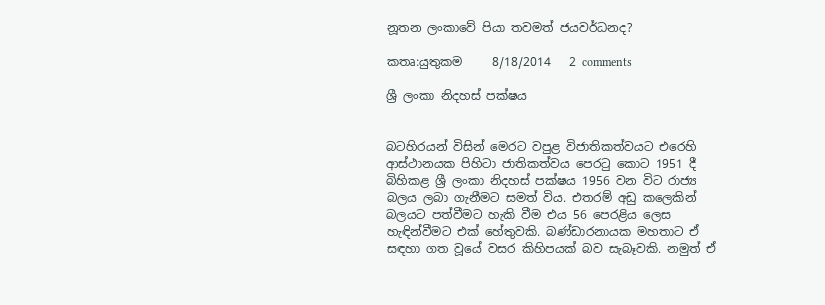නූතන ලංකාවේ පියා තවමත් ජයවර්ධනද?

කතෘ:යුතුකම     8/18/2014   2 comments

ශ්‍රී ලංකා නිදහස් පක්ෂය


බටහිරයන් විසින් මෙරට වපුළ විජාතිකත්වයට එරෙහි ආස්ථානයක පිහිටා ජාතිකත්වය පෙරටු කොට 1951 දී  බිහිකළ ශ්‍රී ලංකා නිදහස් පක්ෂය 1956 වන විට රාජ්‍ය බලය ලබා ගැනීමට සමත් විය. එතරම් අඩු කලෙකින් බලයට පත්වීමට හැකි වීම එය 56 පෙරළිය ලෙස හැඳින්වීමට එක් හේතුවකි. බණ්ඩාරනායක මහතාට ඒ සඳහා ගත වූයේ වසර කිහිපයක් බව සැබෑවකි. නමුත් ඒ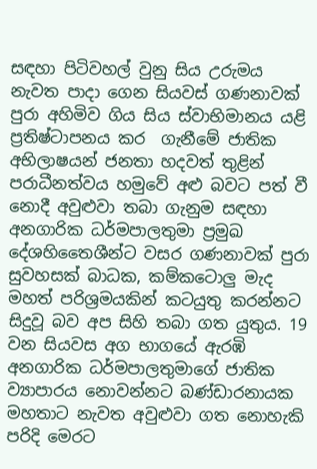සඳහා පිටිවහල් වුනු සිය උරුමය නැවත පාදා ගෙන සියවස් ගණනාවක් පුරා අහිමිව ගිය සිය ස්වාභිමානය යළි ප්‍රතිෂ්ටාපනය කර  ගැනීමේ ජාතික අභිලාෂයන් ජනතා හදවත් තුළින් පරාධීනත්වය හමුවේ අළු බවට පත් වී නොදී අවුළුවා තබා ගැනුම සඳහා අනගාරික ධර්මපාලතුමා ප්‍රමුඛ දේශහිතෛශීන්ට වසර ගණනාවක් පුරා සුවහසක් බාධක, කම්කටොලු මැද මහත් පරිශ්‍රමයකින් කටයුතු කරන්නට සිදුවූ බව අප සිහි තබා ගත යුතුය. 19 වන සියවස අග භාගයේ ඇරඹි අනගාරික ධර්මපාලතුමාගේ ජාතික ව්‍යාපාරය නොවන්නට බණ්ඩාරනායක මහතාට නැවත අවුළුවා ගත නොහැකි පරිදි මෙරට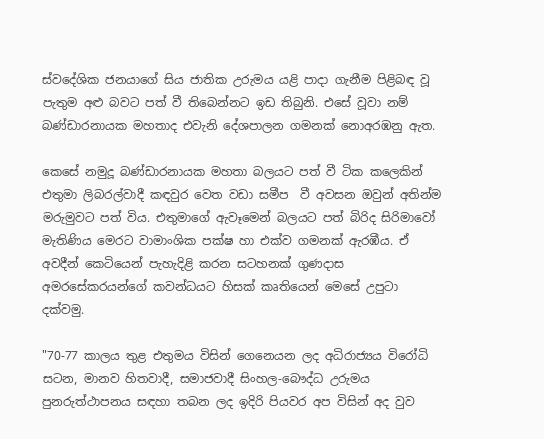ස්වදේශික ජනයාගේ සිය ජාතික උරුමය යළි පාදා ගැනීම පිළිබඳ වූ පැතුම අළු බවට පත් වී තිබෙන්නට ඉඩ තිබුනි. එසේ වූවා නම් බණ්ඩාරනායක මහතාද එවැනි දේශපාලන ගමනක් නොඅරඹනු ඇත.

කෙසේ නමුදූ බණ්ඩාරනායක මහතා බලයට පත් වී ටික කලෙකින් එතුමා ලිබරල්වාදී කඳවුර වෙත වඩා සමීප  වී අවසන ඔවුන් අතින්ම මරුමුවට පත් විය. එතුමාගේ ඇවෑමෙන් බලයට පත් බිරිද සිරිමාවෝ මැතිණිය මෙරට වාමාංශික පක්ෂ හා එක්ව ගමනක් ඇරඹීය. ඒ අවදීන් කෙටියෙන් පැහැදිළි කරන සටහනක් ගුණදාස අමරසේකරයන්ගේ කවන්ධයට හිසක් කෘතියෙන් මෙසේ උපුටා දක්වමු.

"70-77 කාලය තුළ එතුමය විසින් ගෙනෙයන ලද අධිරාජ්‍යය විරෝධි සටන, මානව හිතවාදී, සමාජවාදී සිංහල-බෞද්ධ උරුමය පුනරුත්ථාපනය සඳහා තබන ලද ඉදිරි පියවර අප විසින් අද වුව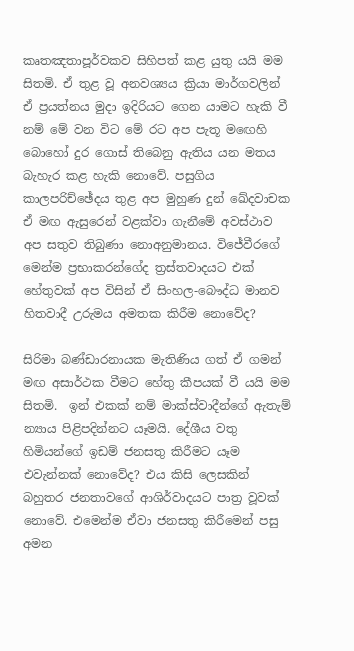කෘතඤතාපූර්වකව සිහිපත් කළ යුතු යයි මම සිතමි. ඒ තුළ වූ අනවශ්‍යය ක්‍රියා මාර්ගවලින් ඒ ප්‍රයත්නය මුදා ඉදිරියට ගෙන යාමට හැකි වී නම් මේ වන විට මේ රට අප පැතූ මඟෙහි බොහෝ දුර ගොස් තිබෙනු ඇතිය යන මතය බැහැර කළ හැකි නොවේ. පසුගිය කාලපරිච්ඡේදය තුළ අප මුහුණ දුන් ඛේදවාචක ඒ මඟ ඇසුරෙන් වළක්වා ගැනීමේ අවස්ථාව අප සතුව තිබුණා නොඅනුමානය. විජේවීරගේ මෙන්ම ප්‍රභාකරන්ගේද ත්‍රස්තවාදයට එක් හේතුවක් අප විසින් ඒ සිංහල-බෞද්ධ මානව හිතවාදී උරුමය අමතක කිරීම නොවේද?

සිරිමා බණ්ඩාරනායක මැතිණිය ගත් ඒ ගමන් මඟ අසාර්ථක වීමට හේතු කීපයක් වී යයි මම සිතමි.  ඉන් එකක් නම් මාක්ස්වාදීන්ගේ ඇතැම් න්‍යාය පිළිපදින්නට යෑමයි. දේශීය වතු හිමියන්ගේ ඉඩම් ජනසතු කිරීමට යෑම එවැන්නක් නොවේද? එය කිසි ලෙසකින් බහුතර ජනතාවගේ ආශිර්වාදයට පාත්‍ර වූවක් නොවේ. එමෙන්ම ඒවා ජනසතු කිරීමෙන් පසු අමන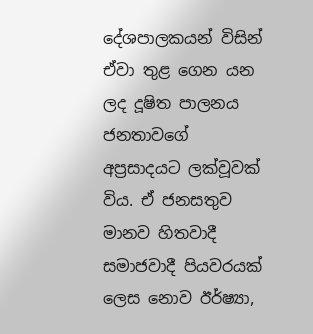දේශපාලකයන් විසින් ඒවා තුළ ගෙන යන ලද දූෂිත පාලනය ජනතාවගේ අප්‍රසාදයට ලක්වූවක් විය. ඒ ජනසතුව මානව හිතවාදී සමාජවාදී පියවරයක් ලෙස නොව ඊර්ෂ්‍යා,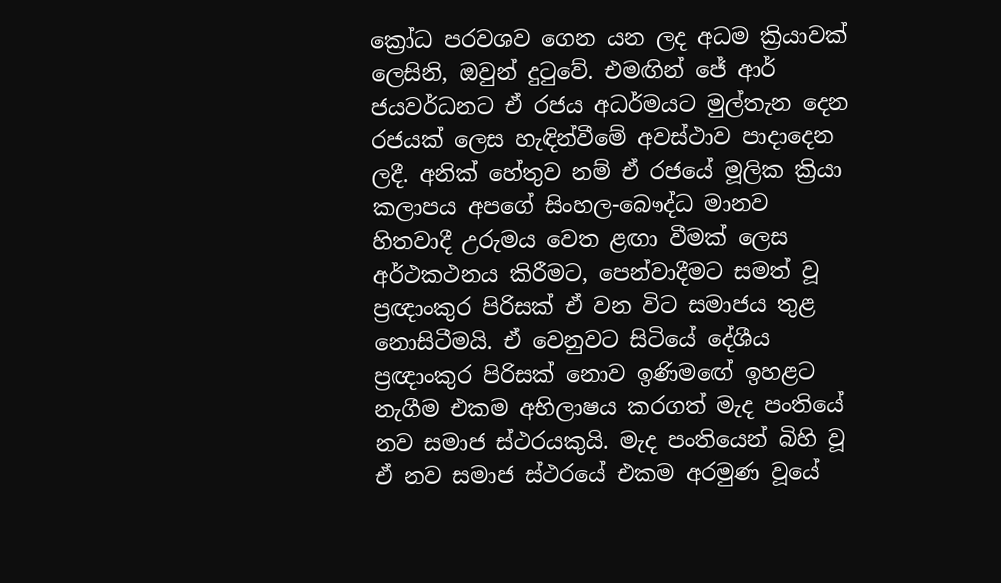ක්‍රෝධ පරවශව ගෙන යන ලද අධම ක්‍රියාවක් ලෙසිනි, ඔවුන් දුටුවේ. එමඟින් ජේ ආර් ජයවර්ධනට ඒ රජය අධර්මයට මුල්තැන දෙන රජයක් ලෙස හැඳින්වීමේ අවස්ථාව පාදාදෙන ලදී. අනික් හේතුව නම් ඒ රජයේ මූලික ක්‍රියා කලාපය අපගේ සිංහල-බෞද්ධ මානව හිතවාදී උරුමය වෙත ළඟා වීමක් ලෙස අර්ථකථනය කිරීමට, පෙන්වාදීමට සමත් වූ ප්‍රඥාංකුර පිරිසක් ඒ වන විට සමාජය තුළ නොසිටීමයි. ඒ වෙනුවට සිටියේ දේශීය ප්‍රඥාංකුර පිරිසක් නොව ඉණිමඟේ ඉහළට නැගීම එකම අභිලාෂය කරගත් මැද පංතියේ නව සමාජ ස්ථරයකුයි. මැද පංතියෙන් බිහි වූ ඒ නව සමාජ ස්ථරයේ එකම අරමුණ වූයේ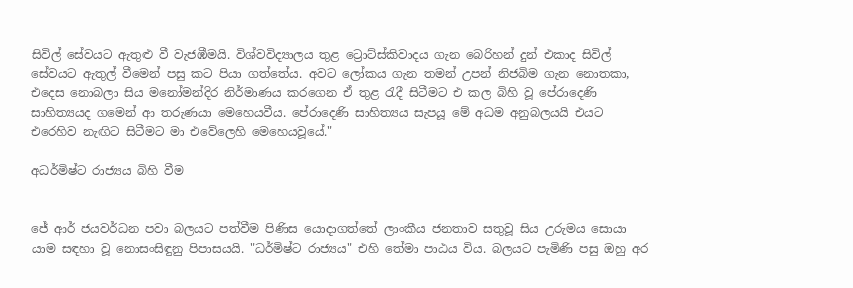සිවිල් සේවයට ඇතුළු වී වැජඹීමයි. විශ්වවිද්‍යාලය තුළ ට්‍රොට්ස්කිවාදය ගැන බෙරිහන් දුන් එකාද සිවිල් සේවයට ඇතුල් වීමෙන් පසු කට පියා ගත්තේය. අවට ලෝකය ගැන තමන් උපන් නිජබිම ගැන නොතකා, එදෙස නොබලා සිය මනෝමන්දිර නිර්මාණය කරගෙන ඒ තුළ රැදී සිටීමට එ කල බිහි වූ පේරාදෙණි සාහිත්‍යයද ගමෙන් ආ තරුණයා මෙහෙයවීය. පේරාදෙණි සාහිත්‍යය සැපයූ මේ අධම අනුබලයයි එයට එරෙහිව නැඟිට සිටීමට මා එවේලෙහි මෙහෙයවූයේ."

අධර්මිෂ්ට රාජ්‍යය බිහි වීම


ජේ ආර් ජයවර්ධන පවා බලයට පත්වීම පිණිස යොදාගත්තේ ලාංකීය ජනතාව සතුවූ සිය උරුමය සොයා යාම සඳහා වූ නොසංසිඳුනු පිපාසයයි. "ධර්මිෂ්ට රාජ්‍යය" එහි තේමා පාඨය විය. බලයට පැමිණි පසු ඔහු අර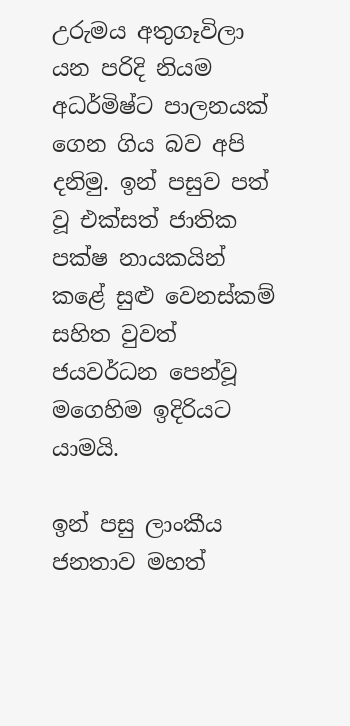උරුමය අතුගෑවිලා යන පරිදි නියම අධර්මිෂ්ට පාලනයක් ගෙන ගිය බව අපි දනිමු. ඉන් පසුව පත් වූ එක්සත් ජාතික පක්ෂ නායකයින් කළේ සුළු වෙනස්කම් සහිත වුවත්  ජයවර්ධන පෙන්වූ මගෙහිම ඉදිරියට යාමයි.

ඉන් පසු ලාංකීය ජනතාව මහත්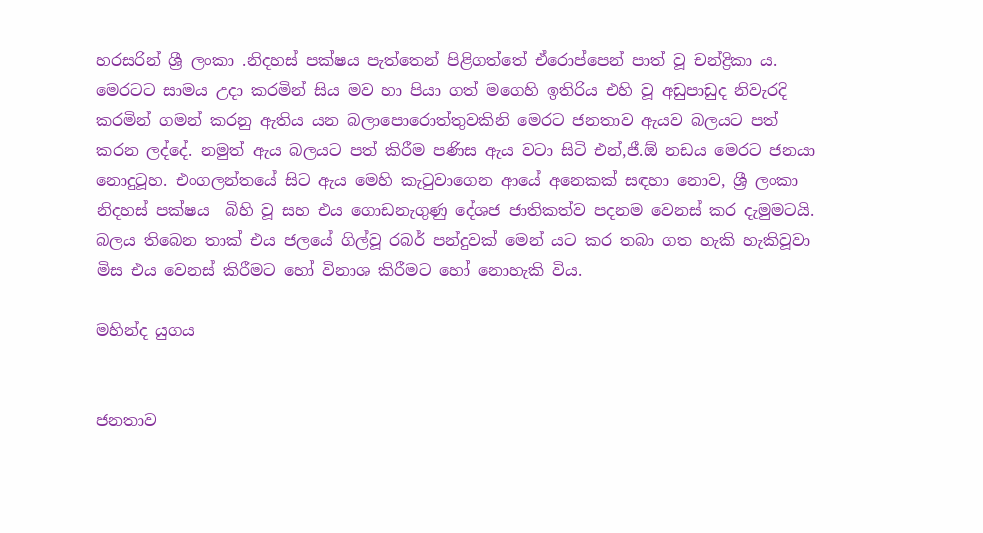හරසරින් ශ්‍රී ලංකා .නිදහස් පක්ෂය පැත්තෙන් පිළිගත්තේ ඒරොප්පෙන් පාත් වූ චන්ද්‍රිකා ය. මෙරටට සාමය උදා කරමින් සිය මව හා පියා ගත් මගෙහි ඉතිරිය එහි වූ අඩුපාඩුද නිවැරදි කරමින් ගමන් කරනු ඇතිය යන බලාපොරොත්තුවකිනි මෙරට ජනතාව ඇයව බලයට පත් කරන ලද්දේ. නමුත් ඇය බලයට පත් කිරීම පණිස ඇය වටා සිටි එන්,ජී.ඕ නඩය මෙරට ජනයා නොදුටූහ. එංගලන්තයේ සිට ඇය මෙහි කැටුවාගෙන ආයේ අනෙකක් සඳහා නොව, ශ්‍රී ලංකා නිදහස් පක්ෂ‍ය  බිහි වූ සහ එය ගොඩනැගුණු දේශජ ජාතිකත්ව පදනම වෙනස් කර දැමුමටයි. බලය තිබෙන තාක් එය ජලයේ ගිල්වූ රබර් පන්දුවක් මෙන් යට කර තබා ගත හැකි හැකිවූවා මිස එය වෙනස් කිරීමට හෝ විනාශ කිරීමට හෝ නොහැකි විය.

මහින්ද යුගය


ජනතාව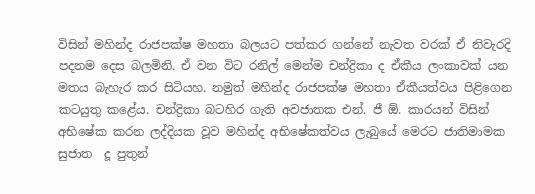විසින් මහින්ද රාජපක්ෂ මහතා බලයට පත්කර ගන්නේ නැවත වරක් ඒ නිවැරදි පදනම දෙස බලමිනි. ඒ වන විට රනිල් මෙන්ම චන්ද්‍රිකා ද ඒකීය ලංකාවක් යන මතය බැහැර කර සිටියහ. නමුත් මහින්ද රාජපක්ෂ මහතා ඒකීයත්වය පිළිගෙන කටයුතු කළේය. චන්ද්‍රිකා බටහිර ගැති අවජාතක එන්. ජී ඕ. කාරයන් විසින් අභිෂේක කරන ලද්දියක වූව මහින්ද අභිෂේකත්වය ලැබුයේ මෙරට ජාතිමාමක  සුජාත  දූ පුතුන්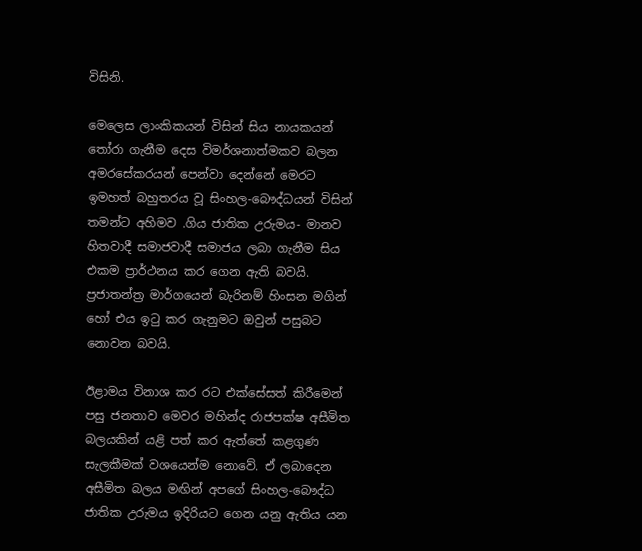විසිනි.

මෙලෙස ලාංකිකයන් විසින් සිය නායකයන් තෝරා ගැනීම දෙස විමර්ශනාත්මකව බලන අමරසේකරයන් පෙන්වා දෙන්නේ මෙරට ඉමහත් බහුතරය වූ සිංහල-බෞද්ධයන් විසින් තමන්ට අහිමව .ගිය ජාතික උරුමය- මානව හිතවාදී සමාජවාදී සමාජය ලබා ගැනීම සිය එකම ප්‍රාර්ථනය කර ගෙන ඇති බවයි. ප්‍රජාතන්ත්‍ර මාර්ගයෙන් බැරිනම් හිංසන මගින් හෝ එය ඉටු කර ගැනුමට ඔවුන් පසුබට නොවන බවයි.

ඊළාමය විනාශ කර රට එක්සේසත් කිරීමෙන් පසු ජනතාව මෙවර මහින්ද රාජපක්ෂ අසීමිත බලයකින් යළි පත් කර ඇත්තේ කළගුණ සැලකීමක් වශයෙන්ම නොවේ. ඒ ලබාදෙන අසීමිත බලය මඟින් අපගේ සිංහල-බෞද්ධ ජාතික උරුමය ඉදිරියට ගෙන යනු ඇතිය යන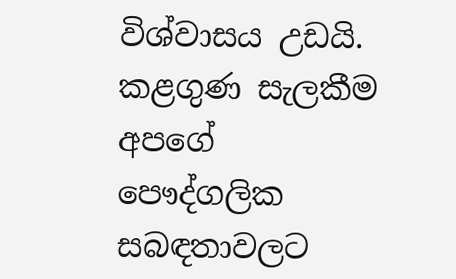විශ්වාසය උඩයි. කළගුණ සැලකීම අපගේ පෞද්ගලික සබඳතාවලට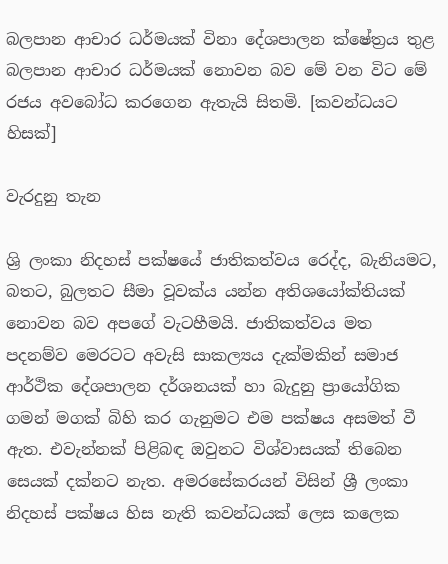බලපාන ආචාර ධර්මයක් විනා දේශපාලන ක්ෂේත්‍රය තුළ බලපාන ආචාර ධර්මයක් නොවන බව මේ වන විට මේ රජය අවබෝධ කරගෙන ඇතැයි සිතමි. [කවන්ධයට හිසක්]

වැරදුනු තැන

ශ්‍රි ලංකා නිදහස් පක්ෂයේ ජාතිකත්වය රෙද්ද, බැනියමට, බතට, බුලතට සීමා වූවක්ය යන්න අතිශයෝක්තියක් නොවන බව අපගේ වැටහීමයි. ජාතිකත්වය මත පදනම්ව මෙරටට අවැසි සාකල්‍යය දැක්මකින් සමාජ ආර්ථික දේශපාලන දර්ශනයක් හා බැදුනු ප්‍රායෝගික ගමන් මගක් බිහි කර ගැනුමට එම පක්ෂය අසමත් වී ඇත. එවැන්නක් පිළිබඳ ඔවුනට විශ්වාසයක් තිබෙන සෙයක් දක්නට නැත. අමරසේකරයන් විසින් ශ්‍රී ලංකා නිදහස් පක්ෂය හිස නැති කවන්ධයක් ලෙස කලෙක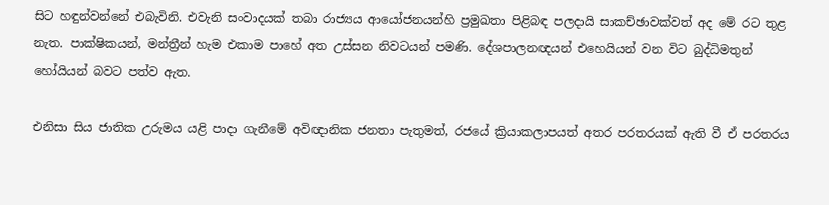සිට හඳුන්වන්නේ එබැවිනි. එවැනි සංවාදයක් තබා රාජ්‍යය ආයෝජනයන්හි ප්‍රමුඛතා පිළිබඳ පලදායි සාකච්ඡාවක්වත් අද මේ රට තුළ නැත. පාක්ෂිකයන්, මන්ත්‍රීන් හැම එකාම පාහේ අත උස්සන නිවටයන් පමණි. දේශපාලනඥයන් එහෙයියන් වන විට බුද්ධිමතුන් හෝයියන් බවට පත්ව ඇත.

එනිසා සිය ජාතික උරුමය යළි පාදා ගැනීමේ අවිඥානික ජනතා පැතුමත්, රජයේ ක්‍රියාකලාපයත් අතර පරතරයක් ඇති වී ඒ පරතරය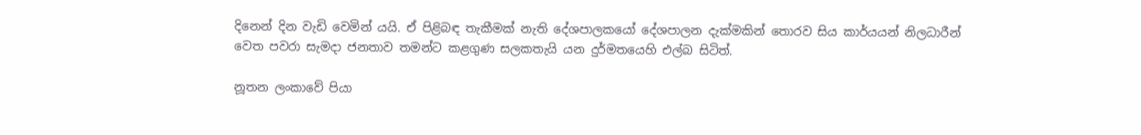දිනෙන් දින වැඩි වෙමින් යයි. ඒ පිළිබඳ තැකීමක් නැති දේශපාලකයෝ දේශපාලන දැක්මකින් තොරව සිය කාර්යයන් නිලධාරීන් වෙත පවරා සැමදා ජනතාව තමන්ට කළගුණ සලකතැයි යන දුර්මතයෙහි එල්බ සිටිත්.

නූතන ලංකාවේ පියා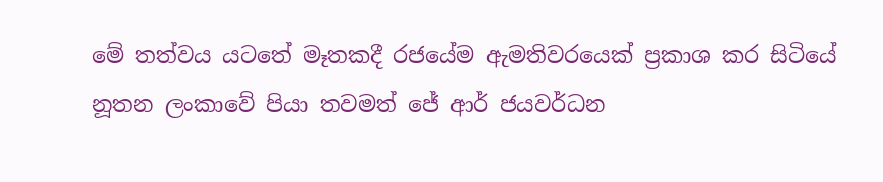මේ තත්වය යටතේ මෑතකදී රජයේම ඇමතිවරයෙක් ප්‍රකාශ කර සිටියේ නූතන ලංකාවේ පියා තවමත් ජේ ආර් ජයවර්ධන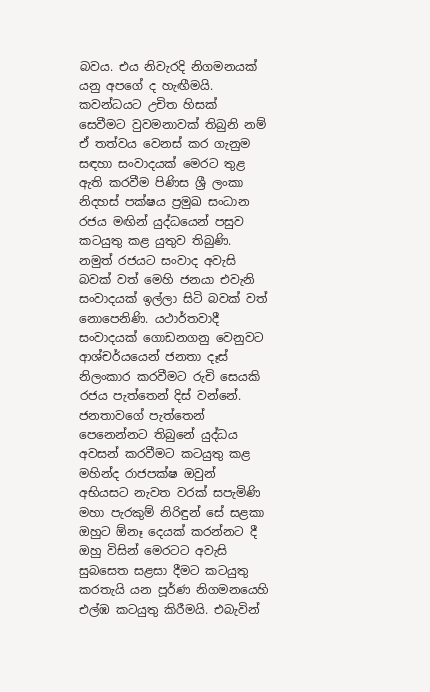බවය. එ‍ය නිවැරදි නිගමනයක් යනු අපගේ ද හැඟීමයි. කවන්ධයට උචිත හිසක් සෙවීමට වුවමනාවක් තිබුනි නම් ඒ තත්වය වෙනස් කර ගැනුම සඳහා සංවාදයක් මෙරට තුළ ඇති කරවීම පිණිස ශ්‍රී ලංකා නිදහස් පක්ෂය ප්‍රමුඛ සංධාන රජය මඟින් යුද්ධයෙන් පසුව කටයුතු කළ යුතුව තිබුණි. නමුත් රජයට සංවාද අවැසි බවක් වත් මෙහි ජනයා එවැනි සංවාදයක් ඉල්ලා සිටි බවක් වත් නොපෙනිණි. යථාර්තවාදී සංවාදයක් ගොඩනගනු වෙනුවට ආශ්චර්යයෙන් ජනතා දෑස් නිලංකාර කරවීමට රුචි සෙයකි රජය පැත්තෙන් දිස් වන්නේ. ජනතාවගේ පැත්තෙන් පෙනෙන්නට තිබුනේ යුද්ධය අවසන් කරවීමට කටයුතු කළ මහින්ද රාජපක්ෂ ඔවුන් අභියසට නැවත වරක් සපැමිණි මහා පැරකුම් නිරිඳුන් සේ සළකා ඔහුට ඕනෑ දෙයක් කරන්නට දී ඔහු විසින් මෙරටට අවැසි සුබසෙත සළසා දීමට කටයුතු කරතැයි යන පූර්ණ නිගමනයෙහි එල්ඹ කටයුතු කිරීමයි. එබැවින්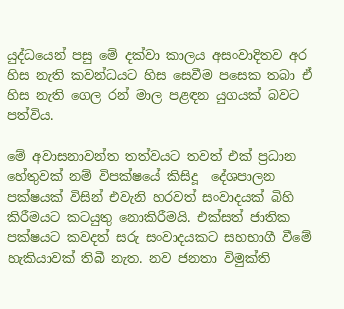යුද්ධයෙන් පසු මේ දක්වා කාලය අසංවාදිතව අර හිස නැති කවන්ධයට හිස සෙවීම පසෙක තබා ඒ හිස නැති ගෙල රන් මාල පළඳන යුගයක් බවට පත්විය.

මේ අවාසනාවන්ත තත්වයට තවත් එක් ප්‍රධාන හේතුවක් නම් විපක්ෂයේ කිසිදූ  දේශපාලන පක්ෂයක් විසින් එවැනි හරවත් සංවාදයක් බිහි කිරීමයට කටයුතු නොකිරීමයි. එක්සත් ජාතික පක්ෂයට කවදත් සරු සංවාදයකට සහභාගී වීමේ හැකියාවක් තිබී නැත. නව ජනතා විමුක්ති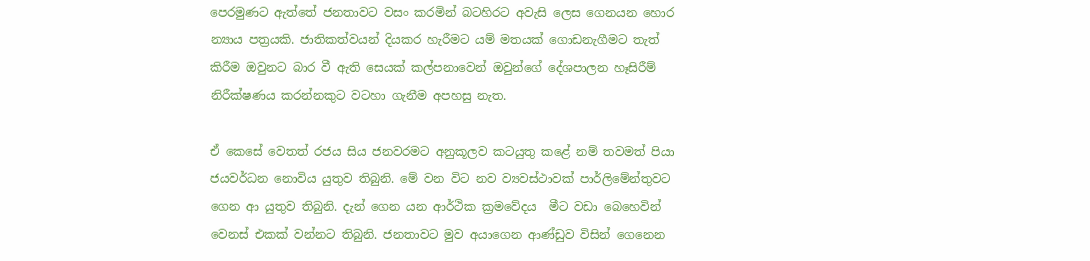පෙරමුණට ඇත්තේ ජනතාවට වසං කරමින් බටහිරට අවැසි ලෙස ගෙනයන හොර න්‍යාය පත්‍රයකි. ජාතිකත්වයන් දියකර හැරීමට යම් මතයක් ගොඩනැගීමට තැත් කිරීම ඔවුනට බාර වී ඇති සෙයක් කල්පනාවෙන් ඔවුන්ගේ දේශපාලන හෑසිරීම් නිරීක්ෂණය කරන්නකුට වටහා ගැනීම අපහසු නැත.

ඒ කෙසේ වෙතත් රජය සිය ජනවරමට අනුකූලව කටයුතු කළේ නම් තවමත් පියා ජයවර්ධන නොවිය යුතුව තිබුනි. මේ වන විට නව ව්‍යවස්ථාවක් පාර්ලිමේන්තුවට ගෙන ආ යුතුව තිබුනි. දැන් ගෙන යන ආර්ථික ක්‍රමවේදය  මීට වඩා බෙහෙවින් වෙනස් එකක් වන්නට තිබුනි. ජනතාවට මුව අයාගෙන ආණ්ඩුව විසින් ගෙනෙන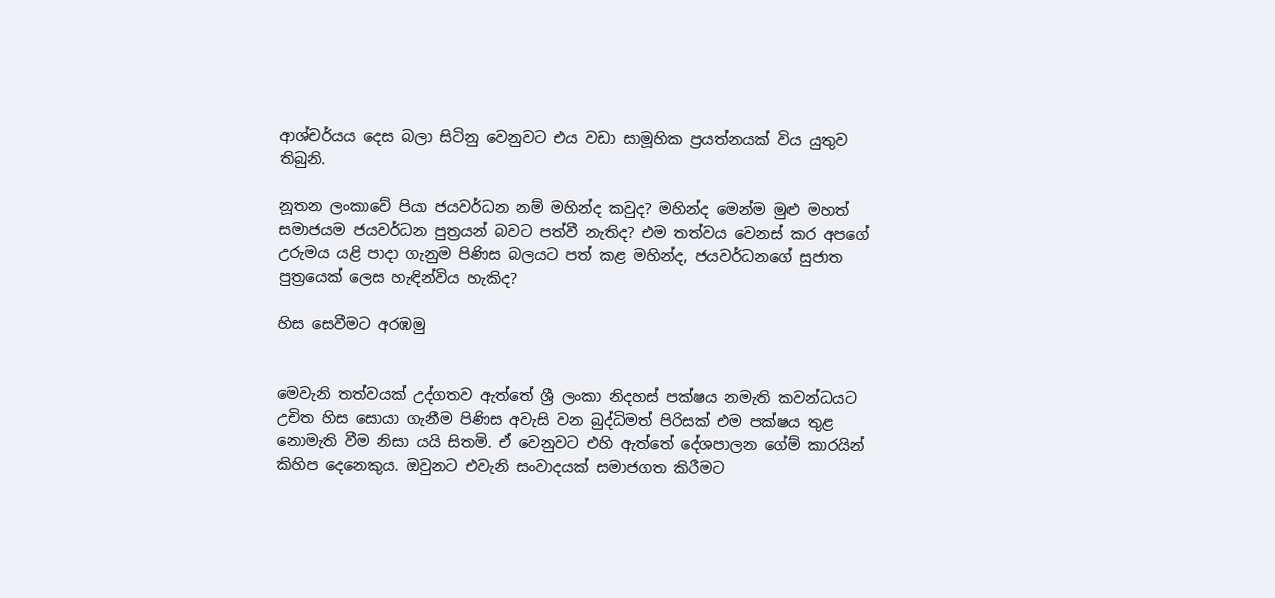ආශ්චර්යය දෙස බලා සිටිනු වෙනුවට එය වඩා සාමූහික ප්‍රයත්නයක් විය යුතුව තිබුනි.

නූතන ලංකාවේ පියා ජයවර්ධන නම් මහින්ද කවුද? මහින්ද මෙන්ම මුළු මහත් සමාජයම ජයවර්ධන පුත්‍රයන් බවට පත්වී නැතිද? එම තත්වය වෙනස් කර අපගේ උරුමය යළි පාදා ගැනුම පිණිස බලයට පත් කළ මහින්ද, ජයවර්ධනගේ සුජාත පුත්‍රයෙක් ලෙස හැඳින්විය හැකිද?

හිස සෙවීමට අරඹමු


මෙවැනි තත්වයක් උද්ගතව ඇත්තේ ශ්‍රී ලංකා නිදහස් පක්ෂය නමැති කවන්ධයට උචිත හිස සොයා ගැනීම පිණිස අවැසි වන බුද්ධිමත් පිරිසක් එම පක්ෂය තුළ නොමැති වීම නිසා යයි සිතමි. ඒ වෙනුවට එහි ඇත්තේ දේශපාලන ගේම් කාරයින් කිහිප දෙනෙකුය. ඔවුනට එවැනි සංවාදයක් සමාජගත කිරීමට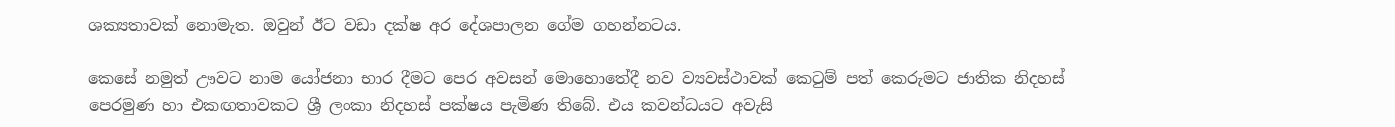ශක්‍යතාවක් නොමැත. ඔවුන් ඊට වඩා දක්ෂ අර දේශපාලන ගේම ගහන්නටය.

කෙසේ නමුත් ඌවට නාම යෝජනා භාර දීමට පෙර අවසන් මොහොතේදී නව ව්‍යවස්ථාවක් කෙටුම් පත් කෙරුමට ජාතික නිදහස් පෙරමුණ හා එකඟතාවකට ශ්‍රී ලංකා නිදහස් පක්ෂය පැමිණ තිබේ. එය කවන්ධයට අවැසි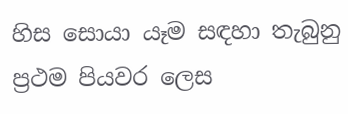හිස සොයා යෑම සඳහා තැබුනු ප්‍රථම පියවර ලෙස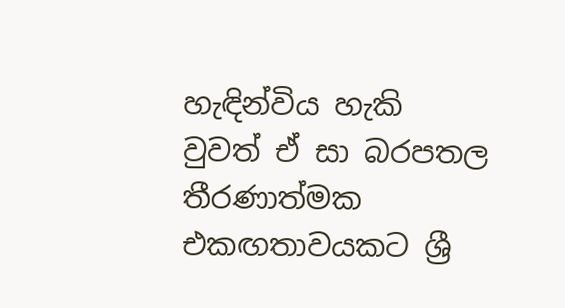හැඳින්විය හැකි වුවත් ඒ සා බරපතල තීරණාත්මක එකඟතාවයකට ශ්‍රී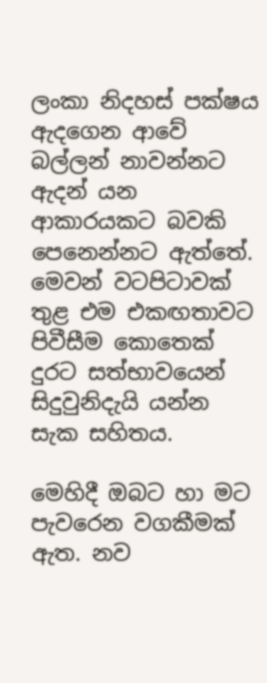ලංකා නිදහස් පක්ෂය ඇදගෙන ආවේ බල්ලන් නාවන්නට ඇදන් යන ආකාරයකට බවකි පෙනෙන්නට ඇත්තේ. මෙවන් වටපිටාවක් තුළ එම එකඟතාවට පිවීසීම කොතෙක් දුරට සත්භාවයෙන් සිදුවුනිදැයි යන්න සැක සහිතය.

මෙහිදී ඔබට හා මට පැවරෙන වගකීමක් ඇත. නව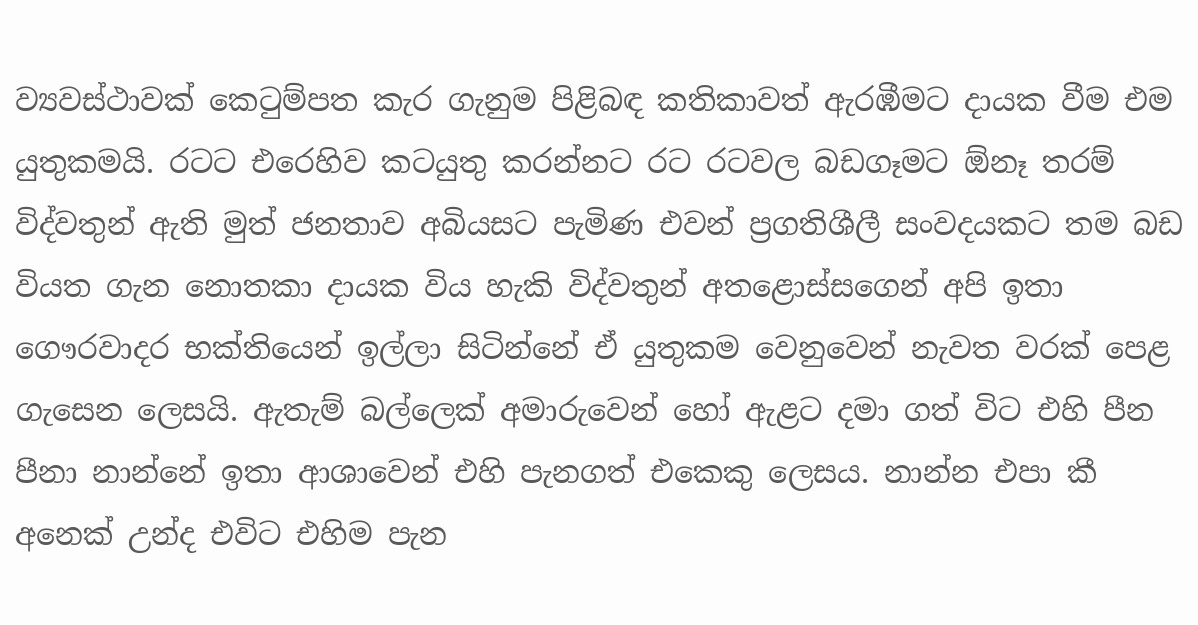ව්‍යවස්ථාවක් කෙටුම්පත කැර ගැනුම පිළිබඳ කතිකාවත් ඇරඹීමට දායක වීම එම යුතුකමයි. රටට එරෙහිව කටයුතු කරන්නට රට රටවල බඩගෑමට ඕනෑ තරම් විද්වතුන් ඇති මුත් ජනතාව අබියසට පැමිණ එවන් ප්‍රගතිශීලී සංවදයකට තම බඩ වියත ගැන නොතකා දායක විය හැකි විද්වතුන් අතළොස්සගෙන් අපි ඉතා ගෞරවාදර භක්තියෙන් ඉල්ලා සිටින්නේ ඒ යුතුකම වෙනුවෙන් නැවත වරක් පෙළ ගැසෙන ලෙසයි. ඇතැම් බල්ලෙක් අමාරුවෙන් හෝ ඇළට දමා ගත් විට එහි පීන පීනා නාන්නේ ඉතා ආශාවෙන් එහි පැනගත් එකෙකු ලෙසය. නාන්න එපා කී අනෙක් උන්ද එවිට එහිම පැන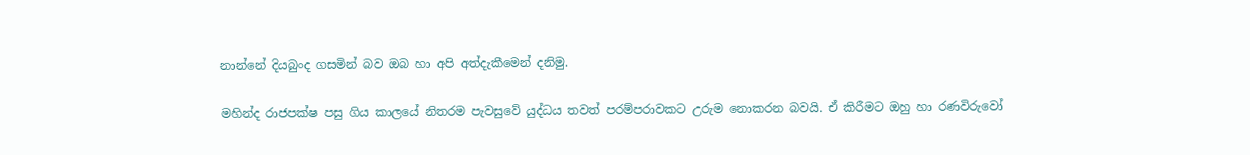නාන්නේ දියබුංද ගසමින් බව ඔබ හා අපි අත්දැකීමෙන් දනිමු.

මහින්ද රාජපක්ෂ පසු ගිය කාලයේ නිතරම පැවසුවේ යුද්ධය තවත් පරම්පරාවකට උරුම නොකරන බවයි. ඒ කිරීමට ඔහු හා රණවිරුවෝ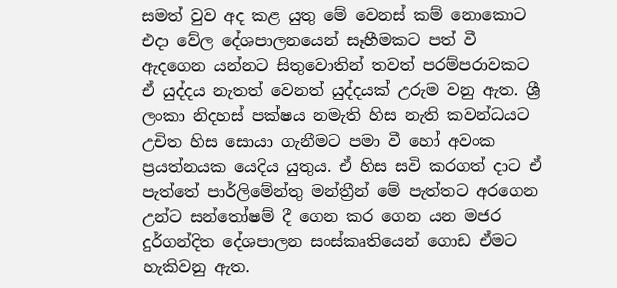සමත් වුව අද කළ යුතු මේ වෙනස් කම් නොකොට එදා වේල දේශපාලනයෙන් සෑහීමකට පත් වී ඇදගෙන යන්නට සිතුවොතින් තවත් පරම්පරාවකට ඒ යුද්දය නැතත් වෙනත් යුද්දයක් උරුම වනු ඇත. ශ්‍රී ලංකා නිදහස් පක්ෂය නමැති හිස නැති කවන්ධයට උචිත හිස සොයා ගැනීමට පමා වී හෝ අවංක ප්‍රයත්නයක යෙදිය යුතුය. ඒ හිස සවි කරගත් දාට ඒ පැත්තේ පාර්ලිමේන්තු මන්ත්‍රීන් මේ පැත්තට අරගෙන උන්ට සන්තෝෂම් දී ගෙන කර ගෙන යන මජර දුර්ගන්දිත දේශපාලන සංස්කෘතියෙන් ගොඩ ඒමට හැකිවනු ඇත.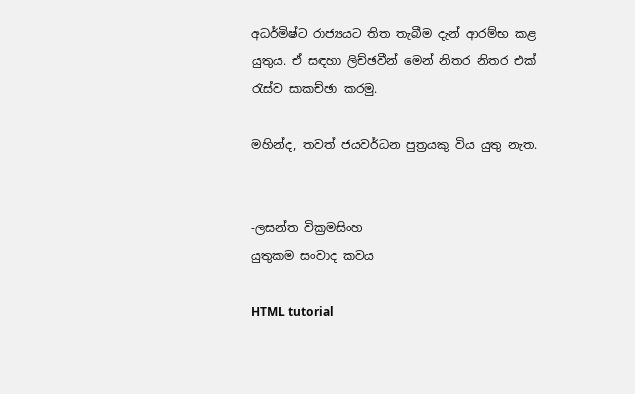අධර්මිෂ්ට රාජ්‍යයට තිත තැබීම දැන් ආරම්භ කළ යුතුය. ඒ සඳහා ලිච්ඡවීන් මෙන් නිතර නිතර එක් රැස්ව සාකච්ඡා කරමු.

මහින්ද, තවත් ජයවර්ධන පුත්‍රයකු විය යුතු නැත.


-ලසන්ත වික්‍රමසිංහ
යුතුකම සංවාද කවය

HTML tutorial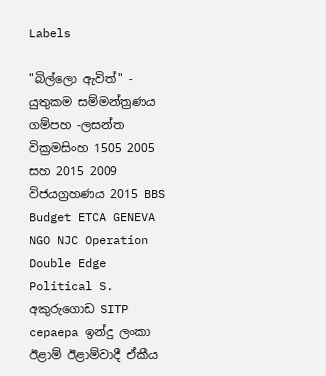Labels

"බිල්ලො ඇවිත්" - යුතුකම සම්මන්ත්‍රණය ගම්පහ -ලසන්ත වික්‍රමසිංහ 1505 2005 සහ 2015 2009 විජයග්‍රහණය 2015 BBS Budget ETCA GENEVA NGO NJC Operation Double Edge Political S. අකුරුගොඩ SITP cepaepa ඉන්දු ලංකා ඊළාම් ඊළාම්වාදී ඒකීය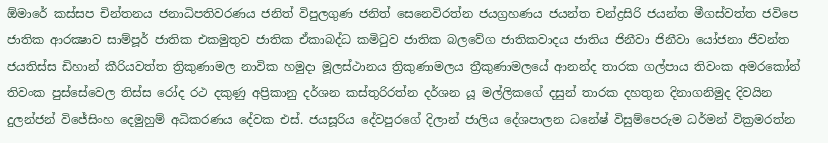ඕමාරේ කස්‌සප චින්තනය ජනාධිපතිවරණය ජනිත් විපුලගුණ ජනිත් සෙනෙවිරත්න ජයග්‍රහණය ජයන්ත චන්ද්‍රසිරි ජයන්ත මීගස්වත්ත ජවිපෙ ජාතික ආරක්‍ෂාව සාම්පූර් ජාතික එකමුතුව ජාතික ඒකාබද්ධ කමිටුව ජාතික බලවේග ජාතිකවාදය ජාතිය ජිනීවා ජිනීවා යෝජනා ජීවන්ත ජයතිස්ස ඩිහාන් කීරියවත්ත ත්‍රිකුණාමල නාවික හමුදා මූලස්‌ථානය ත්‍රිකුණාමලය ත්‍රීකුණාමලයේ ආනන්ද තාරක ගල්පාය තිවංක අමරකෝන් තිවංක පුස්සේවෙල තිස්‌ස රෝද රථ දකුණු අප්‍රිකානු දර්ශන කස්තුරිරත්න දර්ශන යූ මල්ලිකගේ දසුන් තාරක දහතුන දිනාගනිමුද දිවයින දුලන්ජන් විජේසිංහ දෙමුහුම් අධිකරණය දේවක එස්. ජයසූරිය දේවපුරගේ දිලාන් ජාලිය දේශපාලන ධනේෂ් විසුම්පෙරුම ධර්මන් වික්‍රමරත්න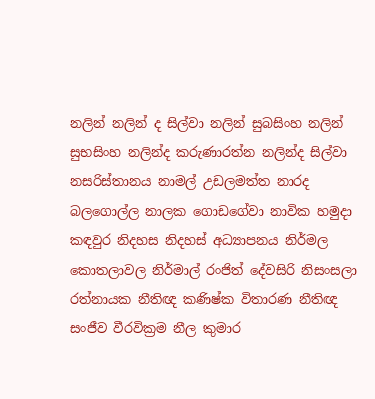නලින් නලින් ද සිල්වා නලින් සුබසිංහ නලින් සුභසිංහ නලින්ද කරුණාරත්න නලින්ද සිල්වා නසරිස්‌තානය නාමල් උඩලමත්ත නාරද බලගොල්ල නාලක ගොඩගේවා නාවික හමුදා කඳවුර නිදහස නිදහස් අධ්‍යාපනය නිර්මල කොතලාවල නිර්මාල් රංජිත් දේවසිරි නිසංසලා රත්නායක නීතිඥ කණිෂ්ක විතාරණ නීතිඥ සංජීව වීරවික්‍රම නීල කුමාර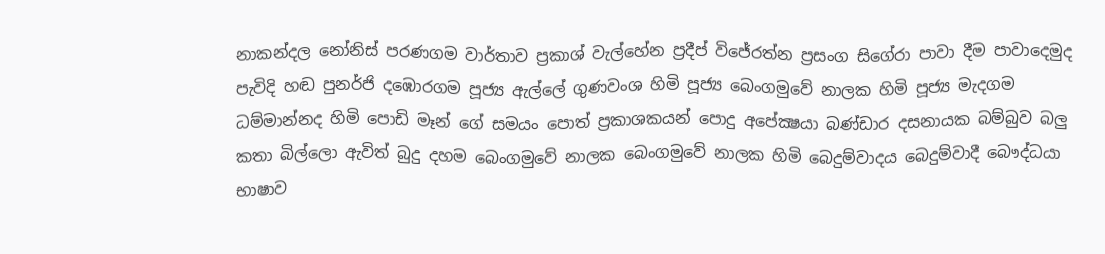නාකන්දල නෝනිස් පරණගම වාර්තාව ප්‍රකාශ් වැල්හේන ප්‍රදීප් විජේරත්න ප්‍රසංග සිගේරා පාවා දීම පාවාදෙමුද පැවිදි හඬ පුනර්ජි දඹොරගම පූජ්‍ය ඇල්ලේ ගුණවංශ හිමි පූජ්‍ය බෙංගමුවේ නාලක හිමි පූජ්‍ය මැදගම ධම්මාන්නද හිමි පොඩි මෑන් ගේ සමයං පොත් ප්‍රකාශකයන් පොදු අපේක්‍ෂයා බණ්ඩාර දසනායක බම්බුව බලු කතා බිල්ලො ඇවිත් බුදු දහම බෙංගමුවේ නාලක බෙංගමුවේ නාලක හිමි බෙදුම්වාදය බෙදුම්වාදී බෞද්ධයා භාෂාව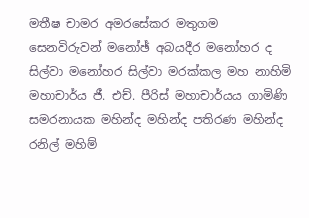මතීෂ චාමර අමරසේකර මතුගම සෙනවිරුවන් මනෝඡ් අබයදීර මනෝහර ද සිල්වා මනෝහර සිල්වා මරක්කල මහ නාහිමි මහාචාර්ය ජී. එච්. පීරිස් මහාචාර්යය ගාමිණි සමරනායක මහින්ද මහින්ද පතිරණ මහින්ද රනිල් මහිම්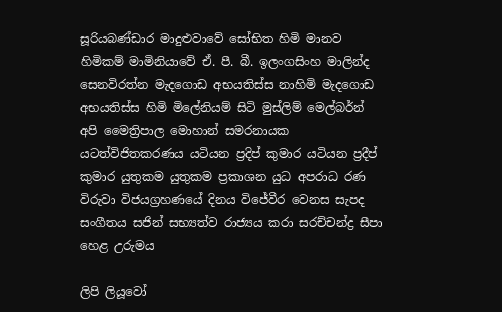සූරියබණ්ඩාර මාදුළුවාවේ සෝභිත හිමි මානව හිමිකම් මාමිනියාවේ ඒ. පී. බී. ඉලංගසිංහ මාලින්ද සෙනවිරත්න මැදගොඩ අභයතිස්ස නාහිමි මැදගොඩ අභයතිස්ස හිමි මිලේනියම් සිටි මුස්‌ලිම් මෙල්බර්න් අපි මෛත්‍රිපාල මොහාන් සමරනායක යටත්විජිතකරණය යටියන ප්‍රදිප් කුමාර යටියන ප්‍රදීප් කුමාර යුතුකම යුතුකම ප්‍රකාශන යුධ අපරාධ රණ විරුවා විජයග්‍රහණයේ දිනය විජේවීර වෙනස සැපද සංගීතය සජින් සභ්‍යත්ව රාජ්‍යය කරා සරච්චන්ද්‍ර සීපා හෙළ උරුමය

ලිපි ලියූවෝ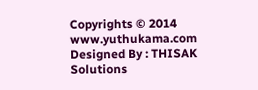Copyrights © 2014 www.yuthukama.com Designed By : THISAK Solutions